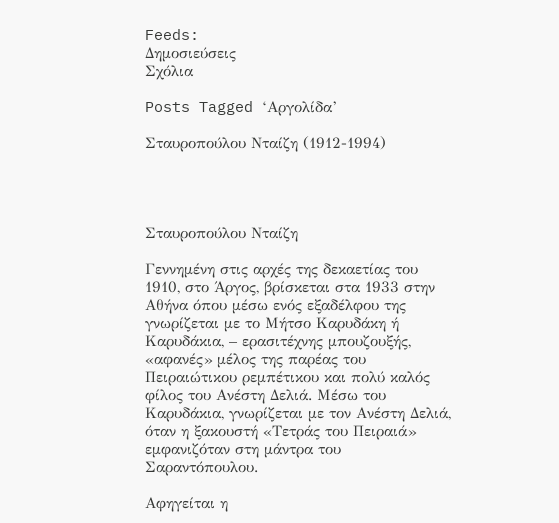Feeds:
Δημοσιεύσεις
Σχόλια

Posts Tagged ‘Αργολίδα’

Σταυροπούλου Νταίζη (1912-1994)




Σταυροπούλου Νταίζη

Γεννημένη στις αρχές της δεκαετίας του 1910, στο Άργος, βρίσκεται στα 1933 στην Αθήνα όπου μέσω ενός εξαδέλφου της γνωρίζεται με το Μήτσο Καρυδάκη ή Καρυδάκια, – ερασιτέχνης μπουζουξής, «αφανές» μέλος της παρέας του Πειραιώτικου ρεμπέτικου και πολύ καλός φίλος του Ανέστη Δελιά. Μέσω του Καρυδάκια, γνωρίζεται με τον Ανέστη Δελιά, όταν η ξακουστή «Τετράς του Πειραιά» εμφανιζόταν στη μάντρα του Σαραντόπουλου.

Αφηγείται η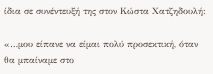ίδια σε συνέντευξή της στον Κώστα Χατζηδουλή:

«…μου είπανε να είμαι πολύ προσεκτική, όταν θα μπαίναμε στο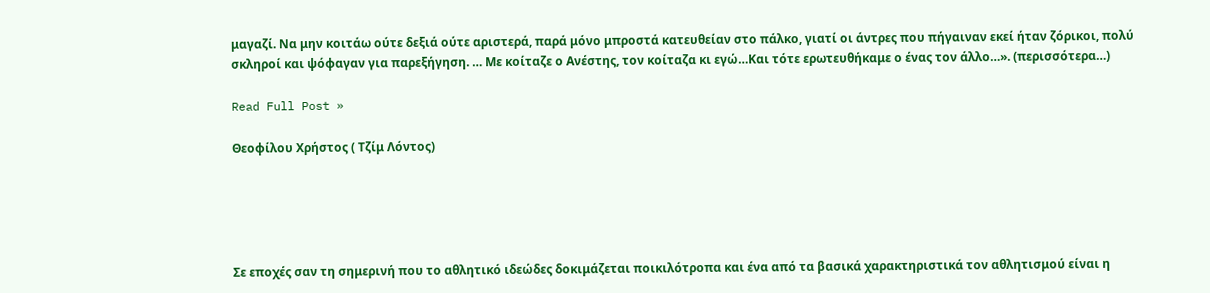μαγαζί. Να μην κοιτάω ούτε δεξιά ούτε αριστερά, παρά μόνο μπροστά κατευθείαν στο πάλκο, γιατί οι άντρες που πήγαιναν εκεί ήταν ζόρικοι, πολύ σκληροί και ψόφαγαν για παρεξήγηση. … Με κοίταζε ο Ανέστης, τον κοίταζα κι εγώ…Και τότε ερωτευθήκαμε ο ένας τον άλλο…». (περισσότερα…)

Read Full Post »

Θεοφίλου Χρήστος ( Τζίμ Λόντος)





Σε εποχές σαν τη σημερινή που το αθλητικό ιδεώδες δοκιμάζεται ποικιλότροπα και ένα από τα βασικά χαρακτηριστικά τον αθλητισμού είναι η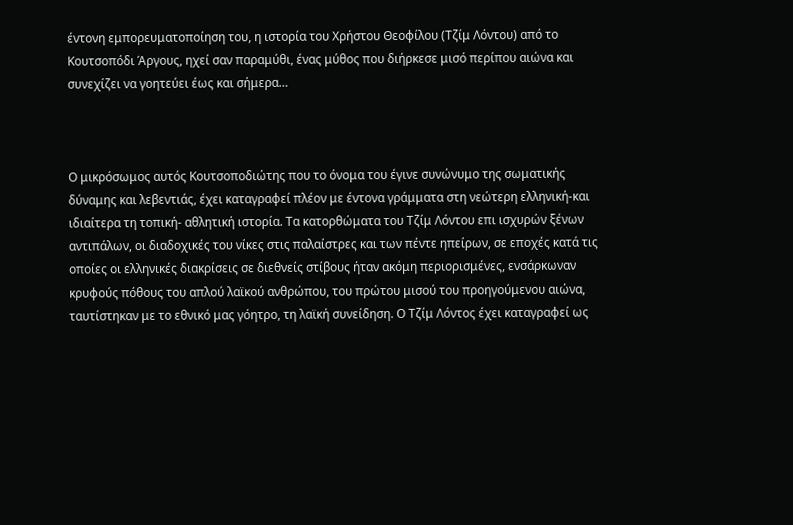έντονη εμπορευματοποίηση του, η ιστορία του Χρήστου Θεοφίλου (Τζίμ Λόντου) από το Κουτσοπόδι Άργους, ηχεί σαν παραμύθι, ένας μύθος που διήρκεσε μισό περίπου αιώνα και συνεχίζει να γοητεύει έως και σήμερα…



Ο μικρόσωμος αυτός Κουτσοποδιώτης που το όνομα του έγινε συνώνυμο της σωματικής δύναμης και λεβεντιάς, έχει καταγραφεί πλέον με έντονα γράμματα στη νεώτερη ελληνική-και ιδιαίτερα τη τοπική- αθλητική ιστορία. Τα κατορθώματα του Τζίμ Λόντου επι ισχυρών ξένων αντιπάλων, οι διαδοχικές του νίκες στις παλαίστρες και των πέντε ηπείρων, σε εποχές κατά τις οποίες οι ελληνικές διακρίσεις σε διεθνείς στίβους ήταν ακόμη περιορισμένες, ενσάρκωναν κρυφούς πόθους του απλού λαϊκού ανθρώπου, του πρώτου μισού του προηγούμενου αιώνα, ταυτίστηκαν με το εθνικό μας γόητρο, τη λαϊκή συνείδηση. Ο Τζίμ Λόντος έχει καταγραφεί ως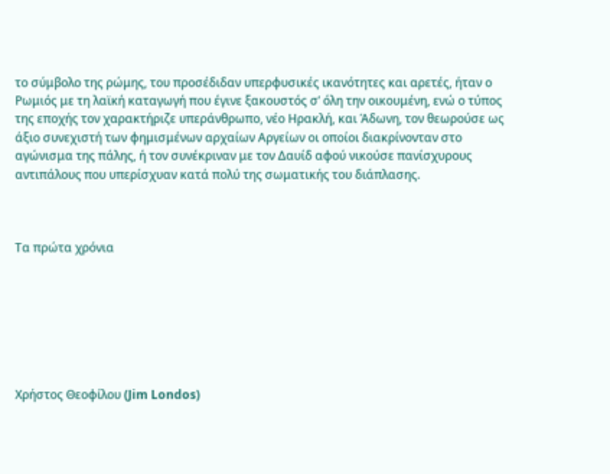το σύμβολο της ρώμης, του προσέδιδαν υπερφυσικές ικανότητες και αρετές, ήταν ο Ρωμιός με τη λαϊκή καταγωγή που έγινε ξακουστός σ’ όλη την οικουμένη, ενώ ο τύπος της εποχής τον χαρακτήριζε υπεράνθρωπο, νέο Ηρακλή, και Άδωνη, τον θεωρούσε ως άξιο συνεχιστή των φημισμένων αρχαίων Αργείων οι οποίοι διακρίνονταν στο αγώνισμα της πάλης, ή τον συνέκριναν με τον Δαυίδ αφού νικούσε πανίσχυρους αντιπάλους που υπερίσχυαν κατά πολύ της σωματικής του διάπλασης.



Τα πρώτα χρόνια







Χρήστος Θεοφίλου (Jim Londos)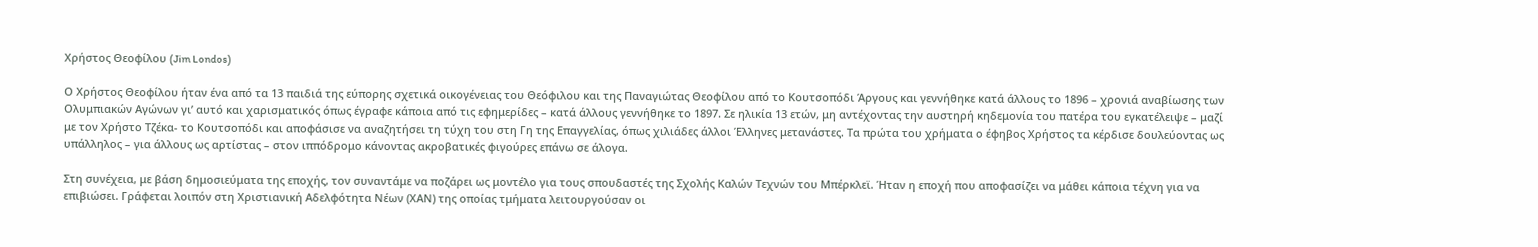Χρήστος Θεοφίλου (Jim Londos)

Ο Χρήστος Θεοφίλου ήταν ένα από τα 13 παιδιά της εύπορης σχετικά οικογένειας του Θεόφιλου και της Παναγιώτας Θεοφίλου από το Κουτσοπόδι Άργους και γεννήθηκε κατά άλλους το 1896 – χρονιά αναβίωσης των Ολυμπιακών Αγώνων γι’ αυτό και χαρισματικός όπως έγραφε κάποια από τις εφημερίδες – κατά άλλους γεννήθηκε το 1897. Σε ηλικία 13 ετών, μη αντέχοντας την αυστηρή κηδεμονία του πατέρα του εγκατέλειψε – μαζί με τον Χρήστο Τζέκα- το Κουτσοπόδι και αποφάσισε να αναζητήσει τη τύχη του στη Γη της Επαγγελίας, όπως χιλιάδες άλλοι Έλληνες μετανάστες. Τα πρώτα του χρήματα ο έφηβος Χρήστος τα κέρδισε δουλεύοντας ως υπάλληλος – για άλλους ως αρτίστας – στον ιππόδρομο κάνοντας ακροβατικές φιγούρες επάνω σε άλογα.

Στη συνέχεια, με βάση δημοσιεύματα της εποχής, τον συναντάμε να ποζάρει ως μοντέλο για τους σπουδαστές της Σχολής Καλών Τεχνών του Μπέρκλεϊ. Ήταν η εποχή που αποφασίζει να μάθει κάποια τέχνη για να επιβιώσει. Γράφεται λοιπόν στη Χριστιανική Αδελφότητα Νέων (ΧΑΝ) της οποίας τμήματα λειτουργούσαν οι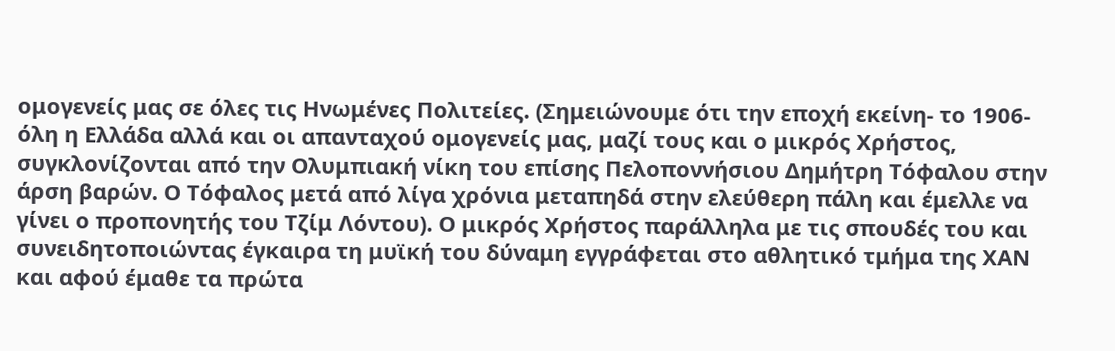ομογενείς μας σε όλες τις Ηνωμένες Πολιτείες. (Σημειώνουμε ότι την εποχή εκείνη- το 1906- όλη η Ελλάδα αλλά και οι απανταχού ομογενείς μας, μαζί τους και ο μικρός Χρήστος, συγκλονίζονται από την Ολυμπιακή νίκη του επίσης Πελοποννήσιου Δημήτρη Τόφαλου στην άρση βαρών. Ο Τόφαλος μετά από λίγα χρόνια μεταπηδά στην ελεύθερη πάλη και έμελλε να γίνει ο προπονητής του Τζίμ Λόντου). Ο μικρός Χρήστος παράλληλα με τις σπουδές του και συνειδητοποιώντας έγκαιρα τη μυϊκή του δύναμη εγγράφεται στο αθλητικό τμήμα της ΧΑΝ και αφού έμαθε τα πρώτα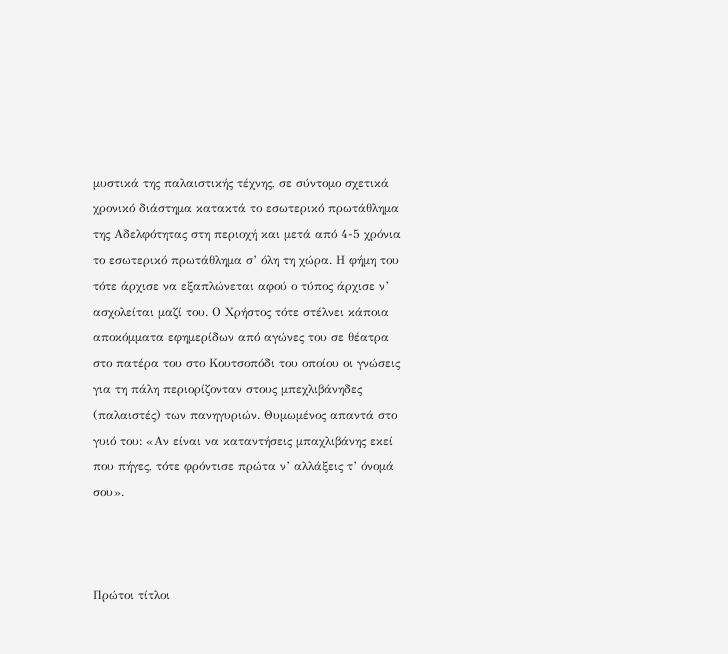μυστικά της παλαιστικής τέχνης, σε σύντομο σχετικά χρονικό διάστημα κατακτά το εσωτερικό πρωτάθλημα της Αδελφότητας στη περιοχή και μετά από 4-5 χρόνια το εσωτερικό πρωτάθλημα σ’ όλη τη χώρα. Η φήμη του τότε άρχισε να εξαπλώνεται αφού ο τύπος άρχισε ν’ ασχολείται μαζί του. Ο Χρήστος τότε στέλνει κάποια αποκόμματα εφημερίδων από αγώνες του σε θέατρα στο πατέρα του στο Κουτσοπόδι του οποίου οι γνώσεις για τη πάλη περιορίζονταν στους μπεχλιβάνηδες (παλαιστές) των πανηγυριών. Θυμωμένος απαντά στο γυιό του: «Αν είναι να καταντήσεις μπαχλιβάνης εκεί που πήγες, τότε φρόντισε πρώτα ν’ αλλάξεις τ’ όνομά σου».



Πρώτοι τίτλοι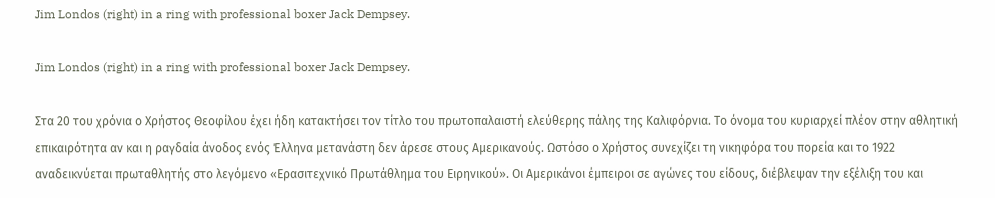Jim Londos (right) in a ring with professional boxer Jack Dempsey.

Jim Londos (right) in a ring with professional boxer Jack Dempsey.

Στα 20 του χρόνια ο Χρήστος Θεοφίλου έχει ήδη κατακτήσει τον τίτλο του πρωτοπαλαιστή ελεύθερης πάλης της Καλιφόρνια. Το όνομα του κυριαρχεί πλέον στην αθλητική επικαιρότητα αν και η ραγδαία άνοδος ενός Έλληνα μετανάστη δεν άρεσε στους Αμερικανούς. Ωστόσο ο Χρήστος συνεχίζει τη νικηφόρα του πορεία και το 1922 αναδεικνύεται πρωταθλητής στο λεγόμενο «Ερασιτεχνικό Πρωτάθλημα του Ειρηνικού». Οι Αμερικάνοι έμπειροι σε αγώνες του είδους, διέβλεψαν την εξέλιξη του και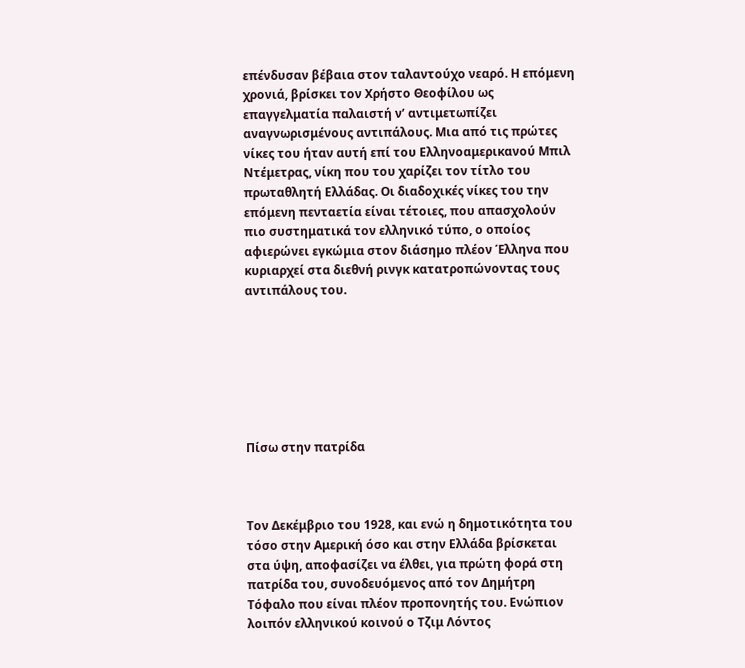επένδυσαν βέβαια στον ταλαντούχο νεαρό. Η επόμενη χρονιά, βρίσκει τον Χρήστο Θεοφίλου ως επαγγελματία παλαιστή ν’ αντιμετωπίζει αναγνωρισμένους αντιπάλους. Μια από τις πρώτες νίκες του ήταν αυτή επί του Ελληνοαμερικανού Μπιλ Ντέμετρας, νίκη που του χαρίζει τον τίτλο του πρωταθλητή Ελλάδας. Οι διαδοχικές νίκες του την επόμενη πενταετία είναι τέτοιες, που απασχολούν πιο συστηματικά τον ελληνικό τύπο, ο οποίος αφιερώνει εγκώμια στον διάσημο πλέον Έλληνα που κυριαρχεί στα διεθνή ρινγκ κατατροπώνοντας τους αντιπάλους του.







Πίσω στην πατρίδα



Τον Δεκέμβριο του 1928, και ενώ η δημοτικότητα του τόσο στην Αμερική όσο και στην Ελλάδα βρίσκεται στα ύψη, αποφασίζει να έλθει, για πρώτη φορά στη πατρίδα του, συνοδευόμενος από τον Δημήτρη Τόφαλο που είναι πλέον προπονητής του. Ενώπιον λοιπόν ελληνικού κοινού ο Τζιμ Λόντος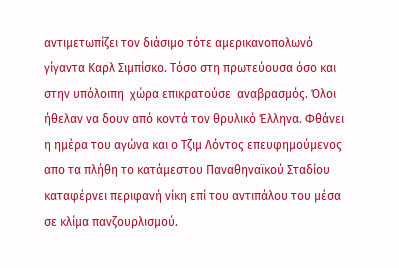αντιμετωπίζει τον διάσιμο τότε αμερικανοπολωνό γίγαντα Καρλ Σιμπίσκο. Τόσο στη πρωτεύουσα όσο και στην υπόλοιπη  χώρα επικρατούσε  αναβρασμός. Όλοι ήθελαν να δουν από κοντά τον θρυλικό Έλληνα. Φθάνει η ημέρα του αγώνα και ο Τζιμ Λόντος επευφημούμενος απο τα πλήθη το κατάμεστου Παναθηναϊκού Σταδίου καταφέρνει περιφανή νίκη επί του αντιπάλου του μέσα σε κλίμα πανζουρλισμού.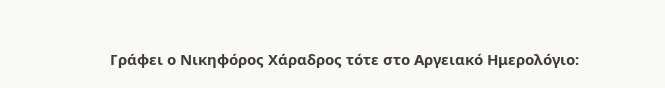Γράφει ο Νικηφόρος Χάραδρος τότε στο Αργειακό Ημερολόγιο: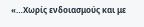«…Χωρίς ενδοιασμούς και με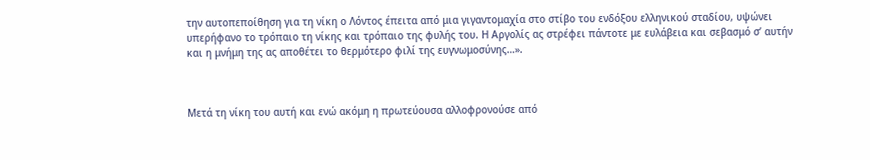την αυτοπεποίθηση για τη νίκη ο Λόντος έπειτα από μια γιγαντομαχία στο στίβο του ενδόξου ελληνικού σταδίου, υψώνει υπερήφανο το τρόπαιο τη νίκης και τρόπαιο της φυλής του. Η Αργολίς ας στρέφει πάντοτε με ευλάβεια και σεβασμό σ’ αυτήν και η μνήμη της ας αποθέτει το θερμότερο φιλί της ευγνωμοσύνης…».



Μετά τη νίκη του αυτή και ενώ ακόμη η πρωτεύουσα αλλοφρονούσε από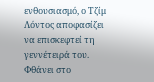ενθουσιασμό, ο Τζίμ Λόντος αποφασίζει να επισκεφτεί τη γεννέτειρά του. Φθάνει στο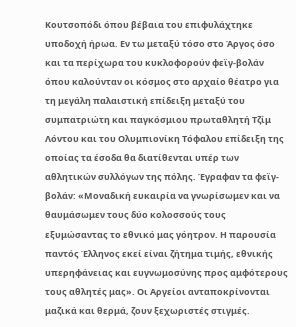Κουτσοπόδι όπου βέβαια του επιφυλάχτηκε υποδοχή ήρωα. Εν τω μεταξύ τόσο στο Άργος όσο και τα περίχωρα του κυκλοφορούν φεϊγ-βολάν όπου καλούνταν οι κόσμος στο αρχαίο θέατρο για τη μεγάλη παλαιστική επίδειξη μεταξύ του συμπατριώτη και παγκόσμιου πρωταθλητή Τζίμ Λόντου και του Ολυμπιονίκη Τόφαλου επίδειξη της οποίας τα έσοδα θα διατίθενται υπέρ των αθλητικών συλλόγων της πόλης. Έγραφαν τα φεϊγ-βολάν: «Μοναδική ευκαιρία να γνωρίσωμεν και να θαυμάσωμεν τους δύο κολοσσούς τους εξυμώσαντας το εθνικό μας γόητρον. Η παρουσία παντός Έλληνος εκεί είναι ζήτημα τιμής, εθνικής υπερηφάνειας και ευγνωμοσύνης προς αμφότερους τους αθλητές μας». Οι Αργείοι ανταποκρίνονται μαζικά και θερμά, ζουν ξεχωριστές στιγμές.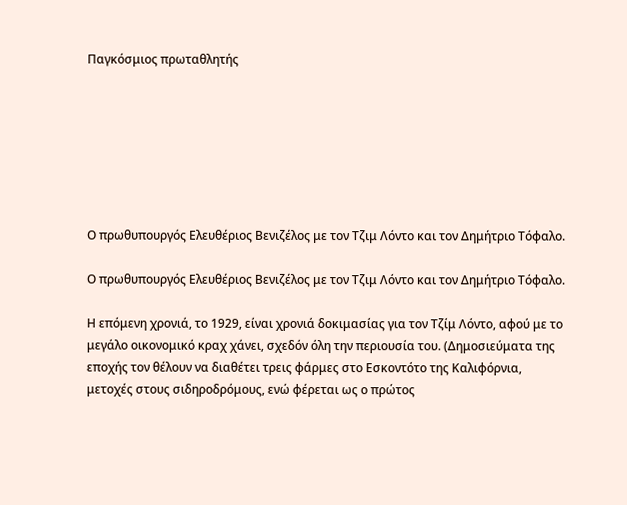Παγκόσμιος πρωταθλητής







Ο πρωθυπουργός Ελευθέριος Βενιζέλος με τον Τζιμ Λόντο και τον Δημήτριο Τόφαλο.

Ο πρωθυπουργός Ελευθέριος Βενιζέλος με τον Τζιμ Λόντο και τον Δημήτριο Τόφαλο.

Η επόμενη χρονιά, το 1929, είναι χρονιά δοκιμασίας για τον Τζίμ Λόντο, αφού με το μεγάλο οικονομικό κραχ χάνει, σχεδόν όλη την περιουσία του. (Δημοσιεύματα της εποχής τον θέλουν να διαθέτει τρεις φάρμες στο Εσκοντότο της Καλιφόρνια, μετοχές στους σιδηροδρόμους, ενώ φέρεται ως ο πρώτος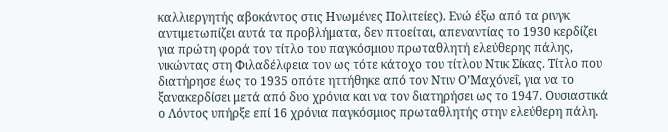καλλιεργητής αβοκάντος στις Ηνωμένες Πολιτείες). Ενώ έξω από τα ρινγκ αντιμετωπίζει αυτά τα προβλήματα, δεν πτοείται, απεναντίας το 1930 κερδίζει για πρώτη φορά τον τίτλο του παγκόσμιου πρωταθλητή ελεύθερης πάλης, νικώντας στη Φιλαδέλφεια τον ως τότε κάτοχο του τίτλου Ντικ Σίκας. Τίτλο που διατήρησε έως το 1935 οπότε ηττήθηκε από τον Ντιν Ο’Μαχόνεΐ, για να το ξανακερδίσει μετά από δυο χρόνια και να τον διατηρήσει ως το 1947. Ουσιαστικά ο Λόντος υπήρξε επί 16 χρόνια παγκόσμιος πρωταθλητής στην ελεύθερη πάλη.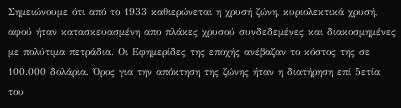Σημειώνουμε ότι από το 1933 καθιερώνεται η χρυσή ζώνη, κυριολεκτικά χρυσή, αφού ήταν κατασκευασμένη απο πλάκες χρυσού συνδεδεμένες και διακοσμημένες με πολύτιμα πετράδια. Οι Εφημερίδες της εποχής ανέβαζαν το κόστος της σε 100.000 δολάρια. Όρος για την απόκτηση της ζώνης ήταν η διατήρηση επί 5ετία του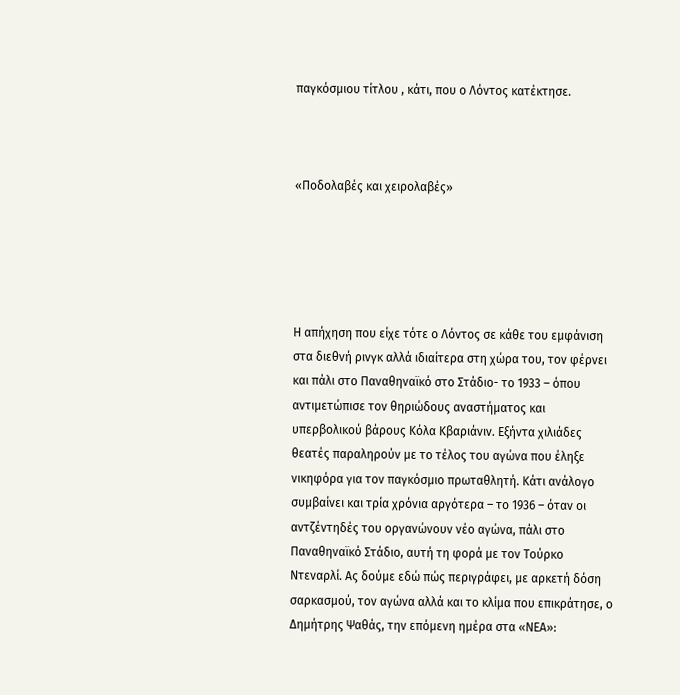παγκόσμιου τίτλου , κάτι, που ο Λόντος κατέκτησε.



«Ποδολαβές και χειρολαβές»





Η απήχηση που είχε τότε ο Λόντος σε κάθε του εμφάνιση στα διεθνή ρινγκ αλλά ιδιαίτερα στη χώρα του, τον φέρνει και πάλι στο Παναθηναϊκό στο Στάδιο- το 1933 – όπου αντιμετώπισε τον θηριώδους αναστήματος και υπερβολικού βάρους Κόλα Κβαριάνιν. Εξήντα χιλιάδες θεατές παραληρούν με το τέλος του αγώνα που έληξε νικηφόρα για τον παγκόσμιο πρωταθλητή. Κάτι ανάλογο συμβαίνει και τρία χρόνια αργότερα – το 1936 – όταν οι αντζέντηδές του οργανώνουν νέο αγώνα, πάλι στο Παναθηναϊκό Στάδιο, αυτή τη φορά με τον Τούρκο Ντεναρλί. Ας δούμε εδώ πώς περιγράφει, με αρκετή δόση σαρκασμού, τον αγώνα αλλά και το κλίμα που επικράτησε, ο Δημήτρης Ψαθάς, την επόμενη ημέρα στα «ΝΕΑ»: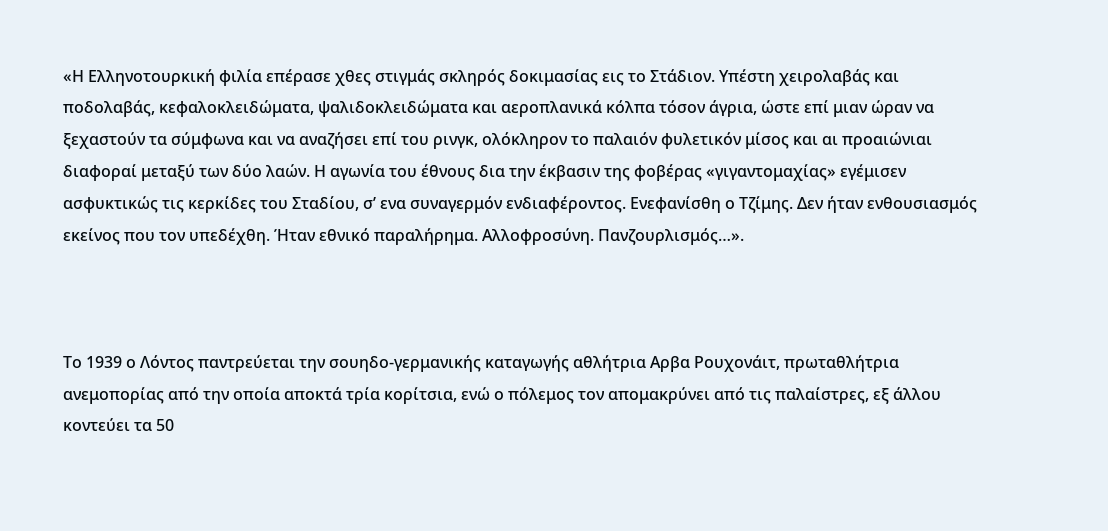«Η Ελληνοτουρκική φιλία επέρασε χθες στιγμάς σκληρός δοκιμασίας εις το Στάδιον. Υπέστη χειρολαβάς και ποδολαβάς, κεφαλοκλειδώματα, ψαλιδοκλειδώματα και αεροπλανικά κόλπα τόσον άγρια, ώστε επί μιαν ώραν να ξεχαστούν τα σύμφωνα και να αναζήσει επί του ρινγκ, ολόκληρον το παλαιόν φυλετικόν μίσος και αι προαιώνιαι διαφοραί μεταξύ των δύο λαών. Η αγωνία του έθνους δια την έκβασιν της φοβέρας «γιγαντομαχίας» εγέμισεν ασφυκτικώς τις κερκίδες του Σταδίου, σ’ ενα συναγερμόν ενδιαφέροντος. Ενεφανίσθη ο Τζίμης. Δεν ήταν ενθουσιασμός εκείνος που τον υπεδέχθη. Ήταν εθνικό παραλήρημα. Αλλοφροσύνη. Πανζουρλισμός…».



Το 1939 ο Λόντος παντρεύεται την σουηδο-γερμανικής καταγωγής αθλήτρια Αρβα Ρουχονάιτ, πρωταθλήτρια ανεμοπορίας από την οποία αποκτά τρία κορίτσια, ενώ ο πόλεμος τον απομακρύνει από τις παλαίστρες, εξ άλλου κοντεύει τα 50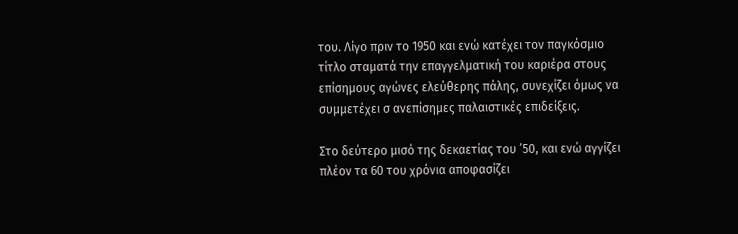του. Λίγο πριν το 1950 και ενώ κατέχει τον παγκόσμιο τίτλο σταματά την επαγγελματική του καριέρα στους επίσημους αγώνες ελεύθερης πάλης, συνεχίζει όμως να συμμετέχει σ ανεπίσημες παλαιστικές επιδείξεις.

Στο δεύτερο μισό της δεκαετίας του ’50, και ενώ αγγίζει πλέον τα 60 του χρόνια αποφασίζει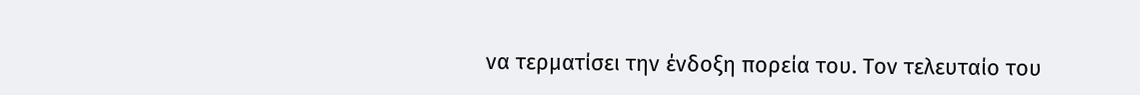να τερματίσει την ένδοξη πορεία του. Τον τελευταίο του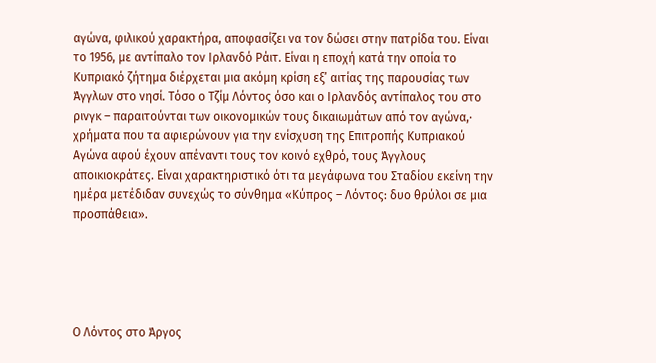αγώνα, φιλικού χαρακτήρα, αποφασίζει να τον δώσει στην πατρίδα του. Είναι το 1956, με αντίπαλο τον Ιρλανδό Ράιτ. Είναι η εποχή κατά την οποία το Κυπριακό ζήτημα διέρχεται μια ακόμη κρίση εξ’ αιτίας της παρουσίας των Άγγλων στο νησί. Τόσο ο Τζίμ Λόντος όσο και ο Ιρλανδός αντίπαλος του στο ρινγκ – παραιτούνται των οικονομικών τους δικαιωμάτων από τον αγώνα,· χρήματα που τα αφιερώνουν για την ενίσχυση της Επιτροπής Κυπριακού Αγώνα αφού έχουν απέναντι τους τον κοινό εχθρό, τους Άγγλους αποικιοκράτες. Είναι χαρακτηριστικό ότι τα μεγάφωνα του Σταδίου εκείνη την ημέρα μετέδιδαν συνεχώς το σύνθημα «Κύπρος – Λόντος: δυο θρύλοι σε μια προσπάθεια».





Ο Λόντος στο Άργος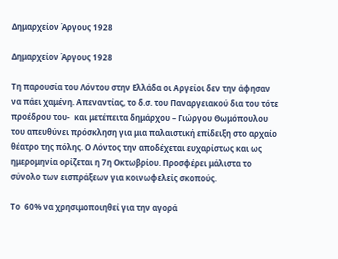Δημαρχείον Άργους 1928

Δημαρχείον Άργους 1928

Τη παρουσία του Λόντου στην Ελλάδα οι Αργείοι δεν την άφησαν να πάει χαμένη. Απεναντίας, το δ.σ. του Παναργειακού δια του τότε προέδρου του-  και μετέπειτα δημάρχου – Γιώργου Θωμόπουλου του απευθύνει πρόσκληση για μια παλαιστική επίδειξη στο αρχαίο θέατρο της πόλης. Ο Λόντος την αποδέχεται ευχαρίστως και ως ημερομηνία ορίζεται η 7η Οκτωβρίου. Προσφέρει μάλιστα το σύνολο των εισπράξεων για κοινωφελείς σκοπούς.

Το  60% να χρησιμοποιηθεί για την αγορά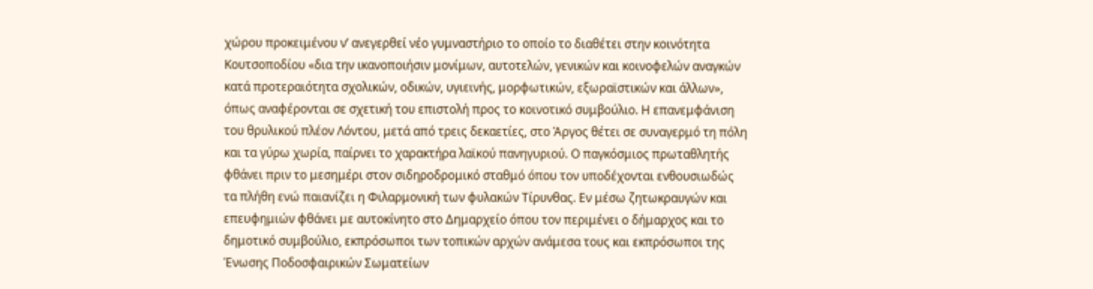χώρου προκειμένου ν’ ανεγερθεί νέο γυμναστήριο το οποίο το διαθέτει στην κοινότητα Κουτσοποδίου «δια την ικανοποιήσιν μονίμων, αυτοτελών, γενικών και κοινοφελών αναγκών κατά προτεραιότητα σχολικών, οδικών, υγιεινής, μορφωτικών, εξωραϊστικών και άλλων», όπως αναφέρονται σε σχετική του επιστολή προς το κοινοτικό συμβούλιο. Η επανεμφάνιση του θρυλικού πλέον Λόντου, μετά από τρεις δεκαετίες, στο Άργος θέτει σε συναγερμό τη πόλη και τα γύρω χωρία, παίρνει το χαρακτήρα λαϊκού πανηγυριού. Ο παγκόσμιος πρωταθλητής φθάνει πριν το μεσημέρι στον σιδηροδρομικό σταθμό όπου τον υποδέχονται ενθουσιωδώς τα πλήθη ενώ παιανίζει η Φιλαρμονική των φυλακών Τίρυνθας. Εν μέσω ζητωκραυγών και επευφημιών φθάνει με αυτοκίνητο στο Δημαρχείο όπου τον περιμένει ο δήμαρχος και το δημοτικό συμβούλιο, εκπρόσωποι των τοπικών αρχών ανάμεσα τους και εκπρόσωποι της Ένωσης Ποδοσφαιρικών Σωματείων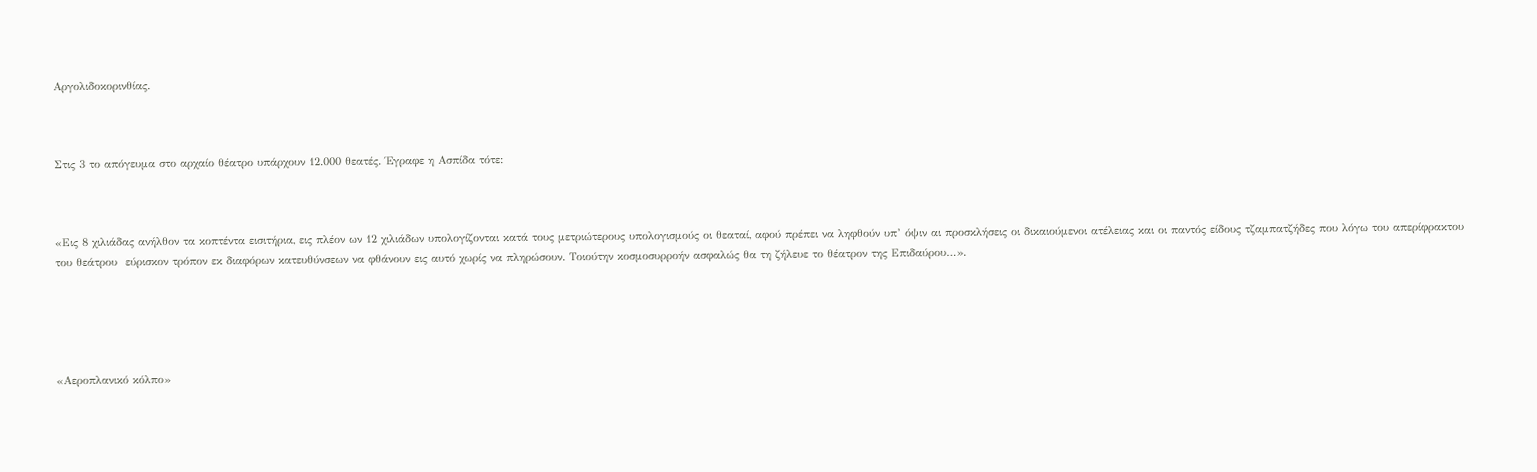Αργολιδοκορινθίας.



Στις 3 το απόγευμα στο αρχαίο θέατρο υπάρχουν 12.000 θεατές. Έγραφε η Ασπίδα τότε:



«Εις 8 χιλιάδας ανήλθον τα κοπτέντα εισιτήρια, εις πλέον ων 12 χιλιάδων υπολογίζονται κατά τους μετριώτερους υπολογισμούς οι θεαταί, αφού πρέπει να ληφθούν υπ’ όψιν αι προσκλήσεις οι δικαιούμενοι ατέλειας και οι παντός είδους τζαμπατζήδες που λόγω του απερίφρακτου του θεάτρου  εύρισκον τρόπον εκ διαφόρων κατευθύνσεων να φθάνουν εις αυτό χωρίς να πληρώσουν. Τοιούτην κοσμοσυρροήν ασφαλώς θα τη ζήλευε το θέατρον της Επιδαύρου…».





«Αεροπλανικό κόλπο»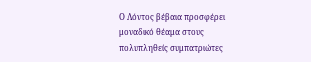Ο Λόντος βέβαια προσφέρει μοναδικό θέαμα στους πολυπληθείς συμπατριώτες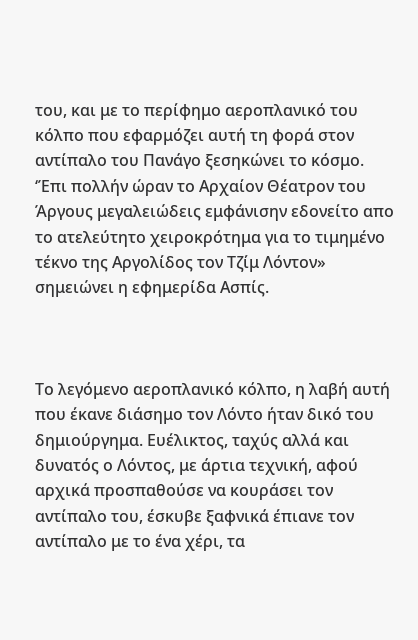του, και με το περίφημο αεροπλανικό του κόλπο που εφαρμόζει αυτή τη φορά στον αντίπαλο του Πανάγο ξεσηκώνει το κόσμο. ‘Έπι πολλήν ώραν το Αρχαίον Θέατρον του Άργους μεγαλειώδεις εμφάνισην εδονείτο απο το ατελεύτητο χειροκρότημα για το τιμημένο τέκνο της Αργολίδος τον Τζίμ Λόντον» σημειώνει η εφημερίδα Ασπίς.



Το λεγόμενο αεροπλανικό κόλπο, η λαβή αυτή που έκανε διάσημο τον Λόντο ήταν δικό του δημιούργημα. Ευέλικτος, ταχύς αλλά και δυνατός ο Λόντος, με άρτια τεχνική, αφού αρχικά προσπαθούσε να κουράσει τον αντίπαλο του, έσκυβε ξαφνικά έπιανε τον αντίπαλο με το ένα χέρι, τα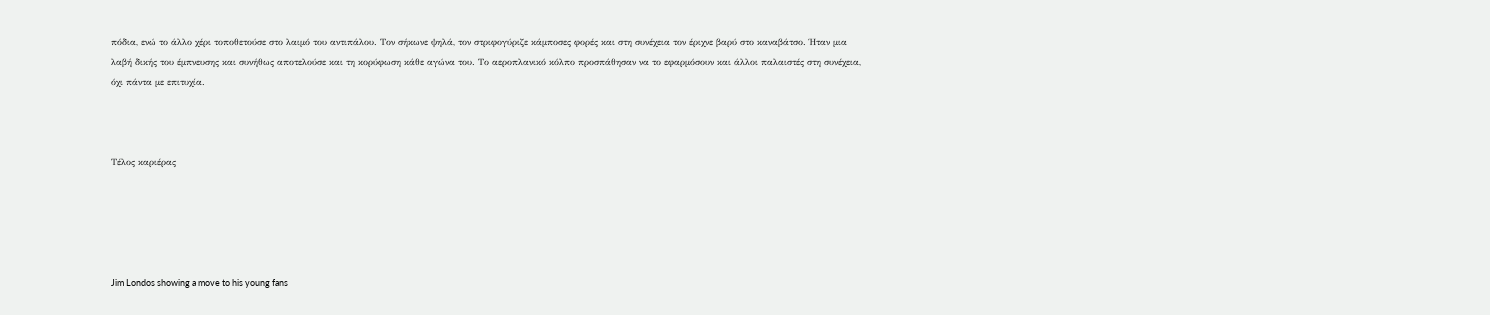πόδια, ενώ το άλλο χέρι τοποθετούσε στο λαιμό του αντιπάλου. Τον σήκωνε ψηλά, τον στριφογύριζε κάμποσες φορές και στη συνέχεια τον έριχνε βαρύ στο καναβάτσο. Ήταν μια λαβή δικής του έμπνευσης και συνήθως αποτελούσε και τη κορύφωση κάθε αγώνα του. Το αεροπλανικό κόλπο προσπάθησαν να το εφαρμόσουν και άλλοι παλαιστές στη συνέχεια, όχι πάντα με επιτυχία.



Τέλος καριέρας





Jim Londos showing a move to his young fans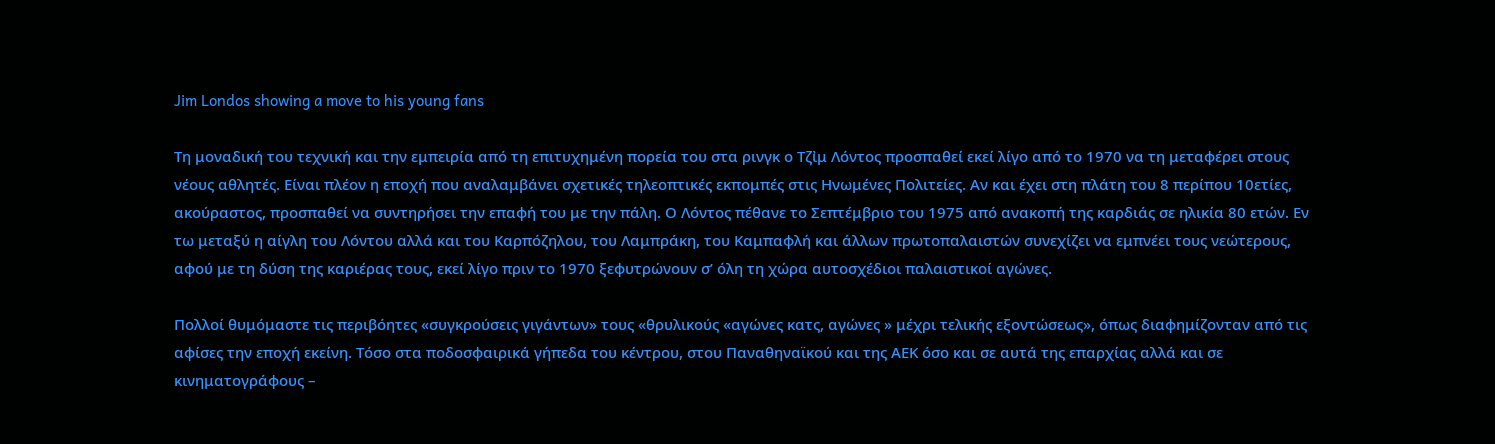Jim Londos showing a move to his young fans

Τη μοναδική του τεχνική και την εμπειρία από τη επιτυχημένη πορεία του στα ρινγκ ο Τζἰμ Λόντος προσπαθεί εκεί λίγο από το 1970 να τη μεταφέρει στους νέους αθλητές. Είναι πλέον η εποχή που αναλαμβάνει σχετικές τηλεοπτικές εκπομπές στις Ηνωμένες Πολιτείες. Αν και έχει στη πλάτη του 8 περίπου 10ετίες, ακούραστος, προσπαθεί να συντηρήσει την επαφή του με την πάλη. Ο Λόντος πέθανε το Σεπτέμβριο του 1975 από ανακοπή της καρδιάς σε ηλικία 80 ετών. Εν τω μεταξύ η αίγλη του Λόντου αλλά και του Καρπόζηλου, του Λαμπράκη, του Καμπαφλή και άλλων πρωτοπαλαιστών συνεχίζει να εμπνέει τους νεώτερους, αφού με τη δύση της καριέρας τους, εκεί λίγο πριν το 1970 ξεφυτρώνουν σ’ όλη τη χώρα αυτοσχέδιοι παλαιστικοί αγώνες.

Πολλοί θυμόμαστε τις περιβόητες «συγκρούσεις γιγάντων» τους «θρυλικούς «αγώνες κατς, αγώνες » μέχρι τελικής εξοντώσεως», όπως διαφημίζονταν από τις αφίσες την εποχή εκείνη. Τόσο στα ποδοσφαιρικά γήπεδα του κέντρου, στου Παναθηναϊκού και της ΑΕΚ όσο και σε αυτά της επαρχίας αλλά και σε κινηματογράφους –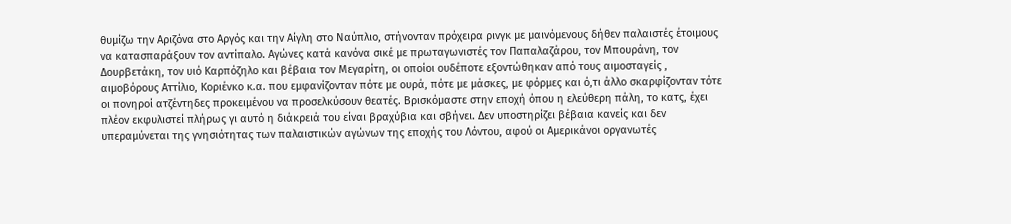θυμίζω την Αριζόνα στο Αργός και την Αίγλη στο Ναύπλιο, στήνονταν πρόχειρα ρινγκ με μαινόμενους δήθεν παλαιστές έτοιμους να κατασπαράξουν τον αντίπαλο. Αγώνες κατά κανόνα σικέ με πρωταγωνιστές τον Παπαλαζάρου, τον Μπουράνη, τον Δουρβετάκη, τον υιό Καρπόζηλο και βέβαια τον Μεγαρίτη, οι οποίοι ουδέποτε εξοντώθηκαν από τους αιμοσταγείς , αιμοβόρους Αττίλιο, Κοριένκο κ.α. που εμφανίζονταν πότε με ουρά, πότε με μάσκες, με φόρμες και ό,τι άλλο σκαρφίζονταν τότε οι πονηροί ατζέντηδες προκειμένου να προσελκύσουν θεατές. Βρισκόμαστε στην εποχή όπου η ελεύθερη πάλη, το κατς, έχει πλέον εκφυλιστεί πλήρως γι αυτό η διάκρειά του είναι βραχύβια και σβήνει. Δεν υποστηρίζει βέβαια κανείς και δεν υπεραμύνεται της γνησιότητας των παλαιστικών αγώνων της εποχής του Λόντου, αφού οι Αμερικάνοι οργανωτές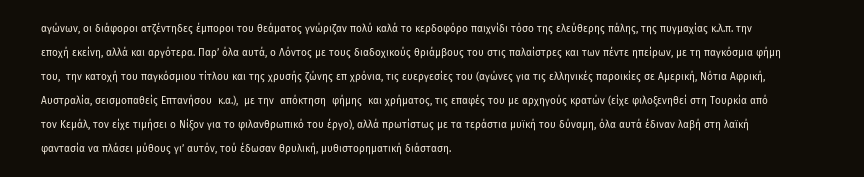αγώνων, οι διάφοροι ατζέντηδες έμποροι του θεάματος γνώριζαν πολύ καλά το κερδοφόρο παιχνίδι τόσο της ελεύθερης πάλης, της πυγμαχίας κ.λ.π. την εποχή εκείνη, αλλά και αργότερα. Παρ’ όλα αυτά, ο Λόντος με τους διαδοχικούς θριάμβους του στις παλαίστρες και των πέντε ηπείρων, με τη παγκόσμια φήμη του,  την κατοχή του παγκόσμιου τίτλου και της χρυσής ζώνης επ χρόνια, τις ευεργεσίες του (αγώνες για τις ελληνικές παροικίες σε Αμερική, Νότια Αφρική, Αυστραλία, σεισμοπαθείς Επτανήσου  κ.α.),  με την  απόκτηση  φήμης  και χρήματος, τις επαφές του με αρχηγούς κρατών (είχε φιλοξενηθεί στη Τουρκία από τον Κεμάλ, τον είχε τιμήσει ο Νίξον για το φιλανθρωπικό του έργο), αλλά πρωτίστως με τα τεράστια μυϊκή του δύναμη, όλα αυτά έδιναν λαβή στη λαϊκή φαντασία να πλάσει μύθους γι’ αυτόν, τού έδωσαν θρυλική, μυθιστορηματική διάσταση.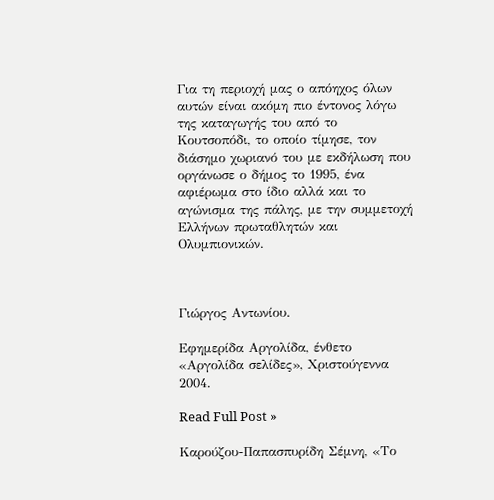Για τη περιοχή μας ο απόηχος όλων αυτών είναι ακόμη πιο έντονος λόγω της καταγωγής του από το Κουτσοπόδι, το οποίο τίμησε, τον διάσημο χωριανό του με εκδήλωση που οργάνωσε ο δήμος το 1995, ένα αφιέρωμα στο ίδιο αλλά και το αγώνισμα της πάλης, με την συμμετοχή Ελλήνων πρωταθλητών και Ολυμπιονικών.



Γιώργος Αντωνίου.

Εφημερίδα Αργολίδα, ένθετο «Αργολίδα σελίδες», Χριστούγεννα 2004.

Read Full Post »

Καρούζου-Παπασπυρίδη Σέμνη, «Το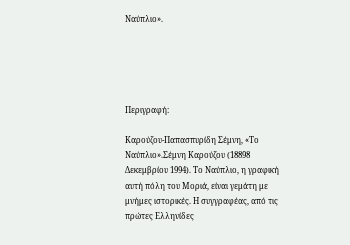Ναύπλιο».





Περιγραφή:

Καρούζου-Παπασπυρίδη Σέμνη, «Το Ναύπλιο».Σέμνη Καρούζου (18898 Δεκεμβρίου 1994). Το Ναύπλιο, η γραφική αυτή πόλη του Μοριά, είναι γεμάτη με μνήμες ιστορικές. Η συγγραφέας, από τις πρώτες Ελληνίδες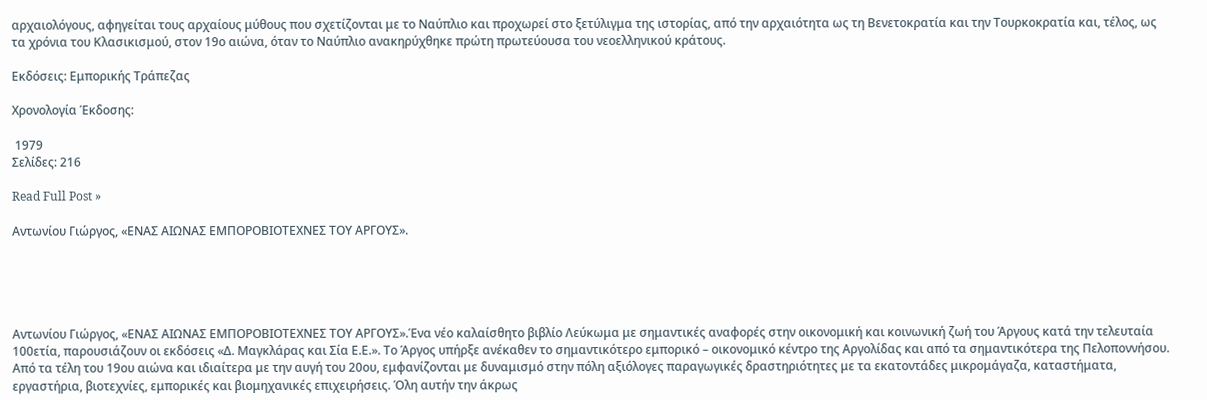αρχαιολόγους, αφηγείται τους αρχαίους μύθους που σχετίζονται με το Ναύπλιο και προχωρεί στο ξετύλιγμα της ιστορίας, από την αρχαιότητα ως τη Βενετοκρατία και την Τουρκοκρατία και, τέλος, ως τα χρόνια του Κλασικισμού, στον 19ο αιώνα, όταν το Ναύπλιο ανακηρύχθηκε πρώτη πρωτεύουσα του νεοελληνικού κράτους.

Εκδόσεις: Εμπορικής Τράπεζας

Χρονολογία Έκδοσης:

 1979
Σελίδες: 216

Read Full Post »

Αντωνίου Γιώργος, «ΕΝΑΣ ΑΙΩΝΑΣ ΕΜΠΟΡΟΒΙΟΤΕΧΝΕΣ ΤΟΥ ΑΡΓΟΥΣ».





Αντωνίου Γιώργος, «ΕΝΑΣ ΑΙΩΝΑΣ ΕΜΠΟΡΟΒΙΟΤΕΧΝΕΣ ΤΟΥ ΑΡΓΟΥΣ».Ένα νέο καλαίσθητο βιβλίο Λεύκωμα με σημαντικές αναφορές στην οικονομική και κοινωνική ζωή του Άργους κατά την τελευταία 100ετία, παρουσιάζουν οι εκδόσεις «Δ. Μαγκλάρας και Σία Ε.Ε.». Το Άργος υπήρξε ανέκαθεν το σημαντικότερο εμπορικό – οικονομικό κέντρο της Αργολίδας και από τα σημαντικότερα της Πελοποννήσου. Από τα τέλη του 19ου αιώνα και ιδιαίτερα με την αυγή του 20ου, εμφανίζονται με δυναμισμό στην πόλη αξιόλογες παραγωγικές δραστηριότητες με τα εκατοντάδες μικρομάγαζα, καταστήματα, εργαστήρια, βιοτεχνίες, εμπορικές και βιομηχανικές επιχειρήσεις. Όλη αυτήν την άκρως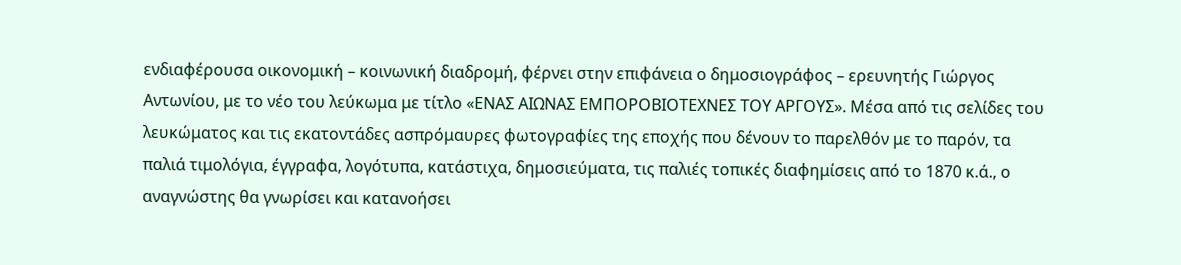ενδιαφέρουσα οικονομική – κοινωνική διαδρομή, φέρνει στην επιφάνεια ο δημοσιογράφος – ερευνητής Γιώργος Αντωνίου, με το νέο του λεύκωμα με τίτλο «ΕΝΑΣ ΑΙΩΝΑΣ ΕΜΠΟΡΟΒΙΟΤΕΧΝΕΣ ΤΟΥ ΑΡΓΟΥΣ». Μέσα από τις σελίδες του λευκώματος και τις εκατοντάδες ασπρόμαυρες φωτογραφίες της εποχής που δένουν το παρελθόν με το παρόν, τα παλιά τιμολόγια, έγγραφα, λογότυπα, κατάστιχα, δημοσιεύματα, τις παλιές τοπικές διαφημίσεις από το 1870 κ.ά., ο αναγνώστης θα γνωρίσει και κατανοήσει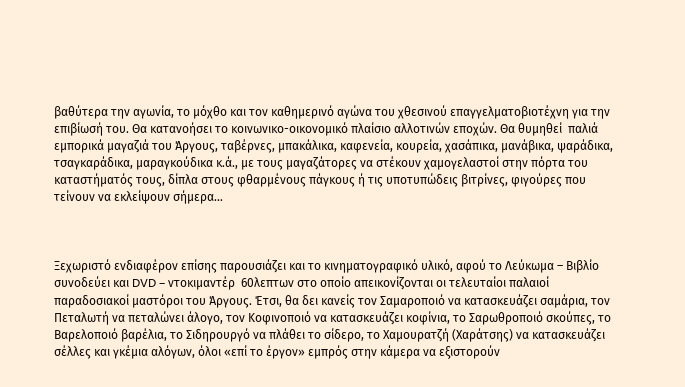βαθύτερα την αγωνία, το μόχθο και τον καθημερινό αγώνα του χθεσινού επαγγελματοβιοτέχνη για την επιβίωσή του. Θα κατανοήσει το κοινωνικο-οικονομικό πλαίσιο αλλοτινών εποχών. Θα θυμηθεί  παλιά εμπορικά μαγαζιά του Άργους, ταβέρνες, μπακάλικα, καφενεία, κουρεία, χασάπικα, μανάβικα, ψαράδικα, τσαγκαράδικα, μαραγκούδικα κ.ά., με τους μαγαζάτορες να στέκουν χαμογελαστοί στην πόρτα του καταστήματός τους, δίπλα στους φθαρμένους πάγκους ή τις υποτυπώδεις βιτρίνες, φιγούρες που τείνουν να εκλείψουν σήμερα…



Ξεχωριστό ενδιαφέρον επίσης παρουσιάζει και το κινηματογραφικό υλικό, αφού το Λεύκωμα – Βιβλίο συνοδεύει και DVD – ντοκιμαντέρ  60λεπτων στο οποίο απεικονίζονται οι τελευταίοι παλαιοί παραδοσιακοί μαστόροι του Άργους. Έτσι, θα δει κανείς τον Σαμαροποιό να κατασκευάζει σαμάρια, τον Πεταλωτή να πεταλώνει άλογο, τον Κοφινοποιό να κατασκευάζει κοφίνια, το Σαρωθροποιό σκούπες, το Βαρελοποιό βαρέλια, το Σιδηρουργό να πλάθει το σίδερο, το Χαμουρατζή (Χαράτσης) να κατασκευάζει σέλλες και γκέμια αλόγων, όλοι «επί το έργον» εμπρός στην κάμερα να εξιστορούν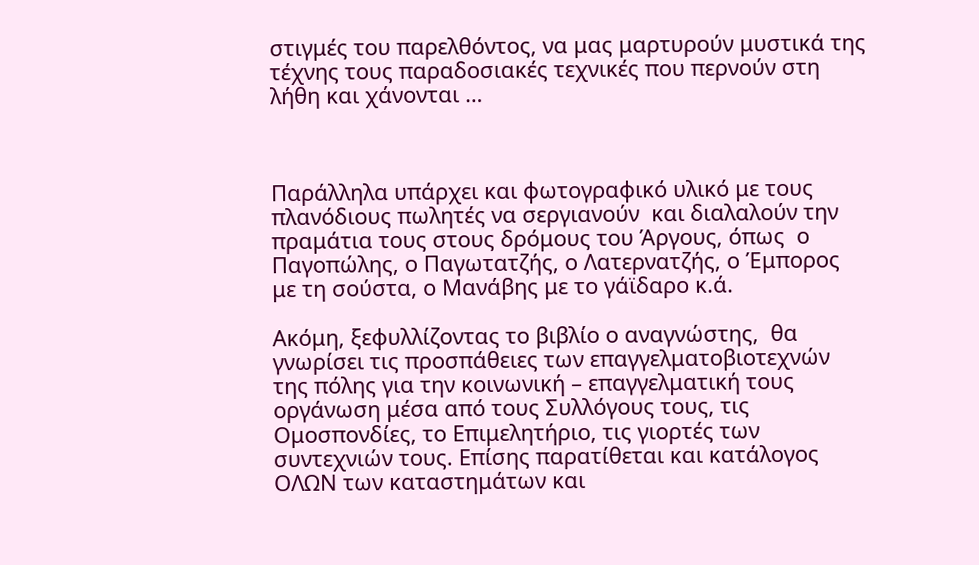στιγμές του παρελθόντος, να μας μαρτυρούν μυστικά της τέχνης τους παραδοσιακές τεχνικές που περνούν στη λήθη και χάνονται …



Παράλληλα υπάρχει και φωτογραφικό υλικό με τους πλανόδιους πωλητές να σεργιανούν  και διαλαλούν την πραμάτια τους στους δρόμους του Άργους, όπως  ο Παγοπώλης, ο Παγωτατζής, ο Λατερνατζής, ο Έμπορος με τη σούστα, ο Μανάβης με το γάϊδαρο κ.ά.

Ακόμη, ξεφυλλίζοντας το βιβλίο ο αναγνώστης,  θα γνωρίσει τις προσπάθειες των επαγγελματοβιοτεχνών της πόλης για την κοινωνική – επαγγελματική τους οργάνωση μέσα από τους Συλλόγους τους, τις Ομοσπονδίες, το Επιμελητήριο, τις γιορτές των συντεχνιών τους. Επίσης παρατίθεται και κατάλογος ΟΛΩΝ των καταστημάτων και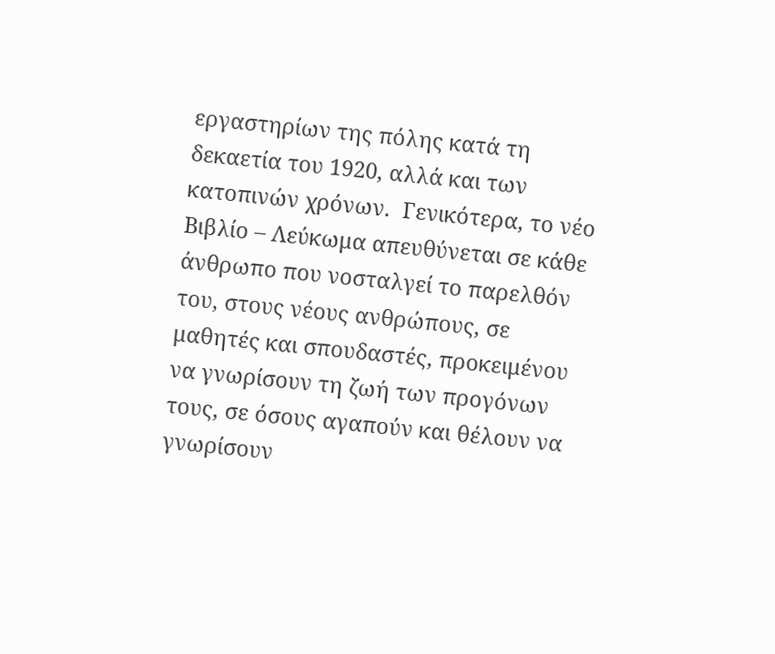εργαστηρίων της πόλης κατά τη δεκαετία του 1920, αλλά και των κατοπινών χρόνων.  Γενικότερα, το νέο Βιβλίο – Λεύκωμα απευθύνεται σε κάθε άνθρωπο που νοσταλγεί το παρελθόν του, στους νέους ανθρώπους, σε μαθητές και σπουδαστές, προκειμένου να γνωρίσουν τη ζωή των προγόνων τους, σε όσους αγαπούν και θέλουν να γνωρίσουν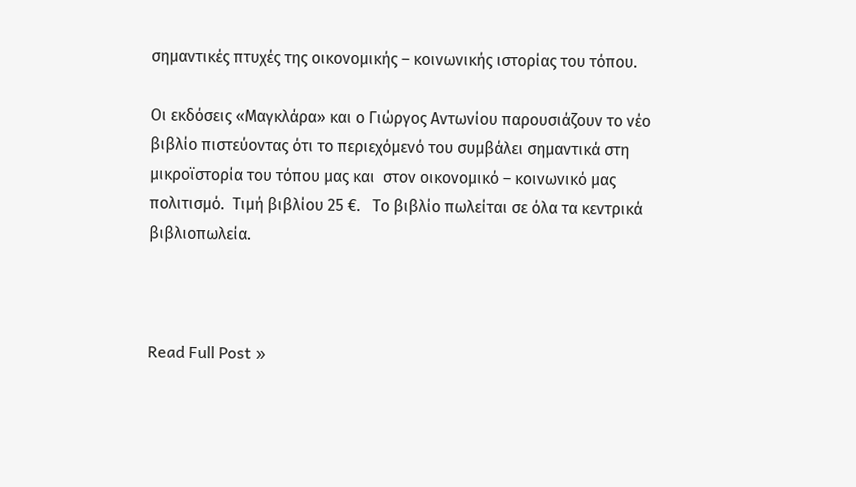σημαντικές πτυχές της οικονομικής – κοινωνικής ιστορίας του τόπου.

Οι εκδόσεις «Μαγκλάρα» και ο Γιώργος Αντωνίου παρουσιάζουν το νέο βιβλίο πιστεύοντας ότι το περιεχόμενό του συμβάλει σημαντικά στη μικροϊστορία του τόπου μας και  στον οικονομικό – κοινωνικό μας πολιτισμό.  Τιμή βιβλίου 25 €.   Το βιβλίο πωλείται σε όλα τα κεντρικά βιβλιοπωλεία.



Read Full Post »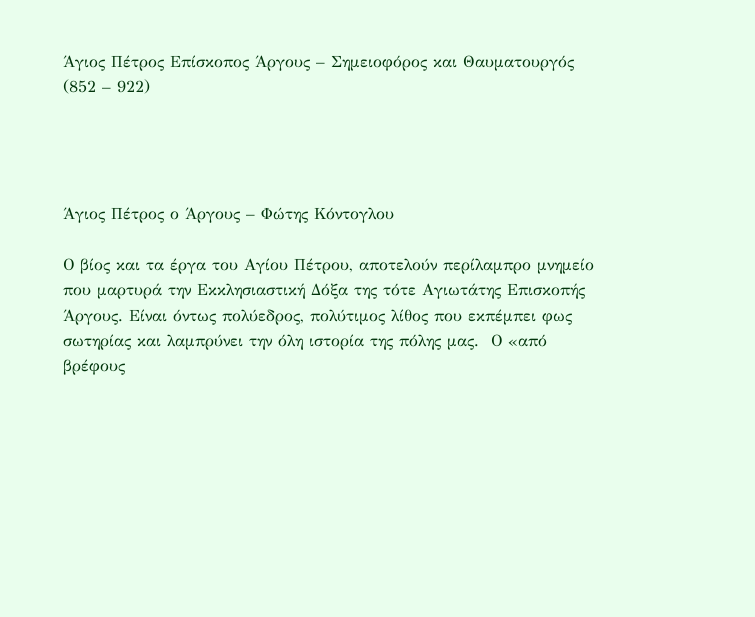Άγιος Πέτρος Επίσκοπος Άργους – Σημειοφόρος και Θαυματουργός (852 – 922)




Άγιος Πέτρος ο Άργους – Φώτης Κόντογλου

Ο βίος και τα έργα του Αγίου Πέτρου, αποτελούν περίλαμπρο μνημείο που μαρτυρά την Εκκλησιαστική Δόξα της τότε Αγιωτάτης Επισκοπής Άργους. Είναι όντως πολύεδρος, πολύτιμος λίθος που εκπέμπει φως σωτηρίας και λαμπρύνει την όλη ιστορία της πόλης μας.  Ο «από βρέφους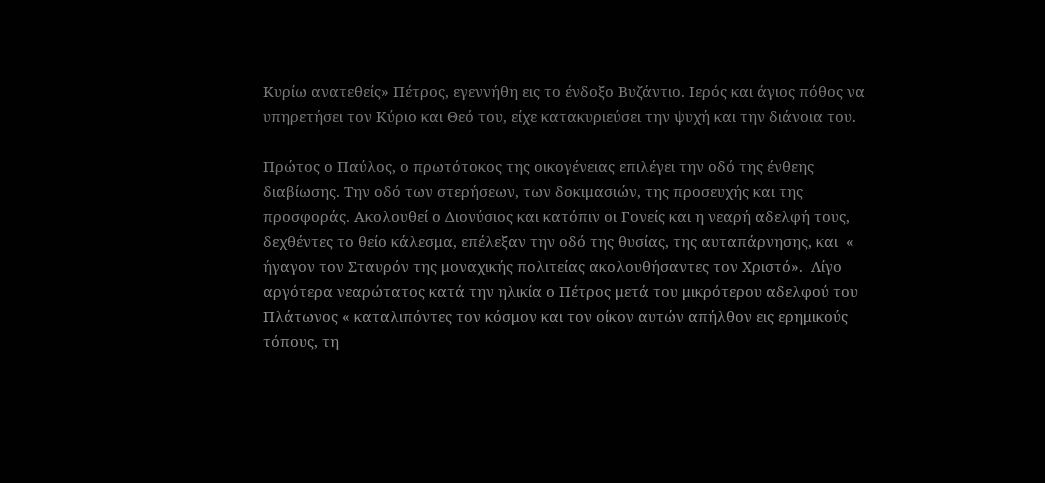Κυρίω ανατεθείς» Πέτρος, εγεννήθη εις το ένδοξο Βυζάντιο. Ιερός και άγιος πόθος να υπηρετήσει τον Κύριο και Θεό του, είχε κατακυριεύσει την ψυχή και την διάνοια του.

Πρώτος ο Παύλος, ο πρωτότοκος της οικογένειας επιλέγει την οδό της ένθεης διαβίωσης. Την οδό των στερήσεων, των δοκιμασιών, της προσευχής και της προσφοράς. Ακολουθεί ο Διονύσιος και κατόπιν οι Γονείς και η νεαρή αδελφή τους, δεχθέντες το θείο κάλεσμα, επέλεξαν την οδό της θυσίας, της αυταπάρνησης, και  « ήγαγον τον Σταυρόν της μοναχικής πολιτείας ακολουθήσαντες τον Χριστό».  Λίγο αργότερα νεαρώτατος κατά την ηλικία ο Πέτρος μετά του μικρότερου αδελφού του Πλάτωνος « καταλιπόντες τον κόσμον και τον οίκον αυτών απήλθον εις ερημικούς τόπους, τη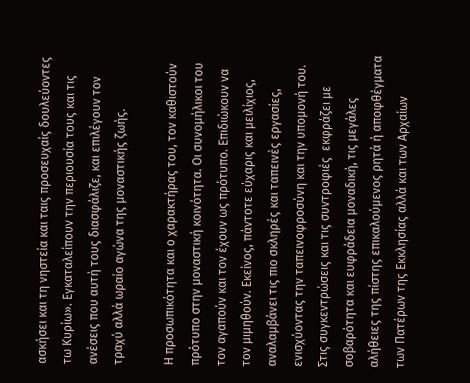ασκήσει και τη νηστεία και ταις προσευχαίς δουλεύοντες τω Κυρίω». Εγκαταλείπουν την περιουσία τους και τις ανέσεις που αυτή τους διασφάλιζε, και επιλέγουν τον τραχύ αλλά ωραίο αγώνα της μοναστικής ζωής.

Η προσωπικότητα και ο χαρακτήρας του, τον καθιστούν πρότυπο στην μοναστική κοινότητα. Οι συνομήλικοι του τον αγαπούν και τον έχουν ως πρότυπο. Επιδιώκουν να τον μιμηθούν. Εκείνος, πάντοτε εύχαρις και μειλίχιος, αναλαμβάνει τις πιο σκληρές και ταπεινές εργασίες, ενισχύοντας την ταπεινοφροσύνη και την υπομονή του.  Στις συγκεντρώσεις και τις συντροφιές  εκφράζει με σοβαρότητα και ευφράδεια μοναδική, τις μεγάλες αλήθειες της πίστης επικαλούμενος ρητά ή αποφθέγματα των Πατέρων της Εκκλησίας αλλά και των Αρχαίων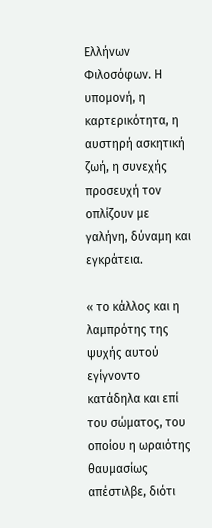Ελλήνων Φιλοσόφων. Η υπομονή, η καρτερικότητα, η αυστηρή ασκητική ζωή, η συνεχής προσευχή τον οπλίζουν με γαλήνη, δύναμη και εγκράτεια.

« το κάλλος και η λαμπρότης της ψυχής αυτού εγίγνοντο κατάδηλα και επί του σώματος, του οποίου η ωραιότης θαυμασίως απέστιλβε, διότι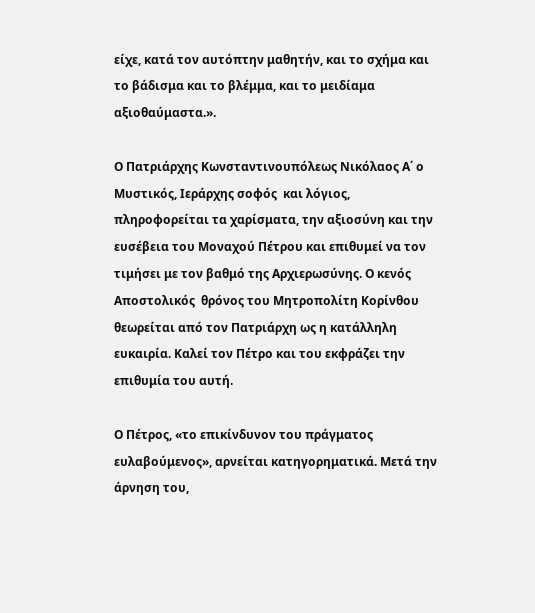είχε, κατά τον αυτόπτην μαθητήν, και το σχήμα και το βάδισμα και το βλέμμα, και το μειδίαμα αξιοθαύμαστα.».

Ο Πατριάρχης Κωνσταντινουπόλεως Νικόλαος Α΄ ο Μυστικός, Ιεράρχης σοφός  και λόγιος, πληροφορείται τα χαρίσματα, την αξιοσύνη και την ευσέβεια του Μοναχού Πέτρου και επιθυμεί να τον τιμήσει με τον βαθμό της Αρχιερωσύνης. Ο κενός Αποστολικός  θρόνος του Μητροπολίτη Κορίνθου θεωρείται από τον Πατριάρχη ως η κατάλληλη ευκαιρία. Καλεί τον Πέτρο και του εκφράζει την επιθυμία του αυτή.

Ο Πέτρος, «το επικίνδυνον του πράγματος ευλαβούμενος», αρνείται κατηγορηματικά. Μετά την άρνηση του,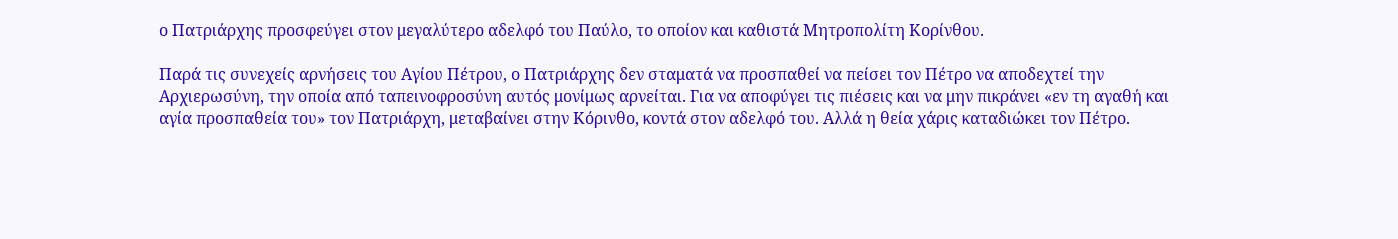ο Πατριάρχης προσφεύγει στον μεγαλύτερο αδελφό του Παύλο, το οποίον και καθιστά Μητροπολίτη Κορίνθου.

Παρά τις συνεχείς αρνήσεις του Αγίου Πέτρου, ο Πατριάρχης δεν σταματά να προσπαθεί να πείσει τον Πέτρο να αποδεχτεί την Αρχιερωσύνη, την οποία από ταπεινοφροσύνη αυτός μονίμως αρνείται. Για να αποφύγει τις πιέσεις και να μην πικράνει «εν τη αγαθή και αγία προσπαθεία του» τον Πατριάρχη, μεταβαίνει στην Κόρινθο, κοντά στον αδελφό του. Αλλά η θεία χάρις καταδιώκει τον Πέτρο.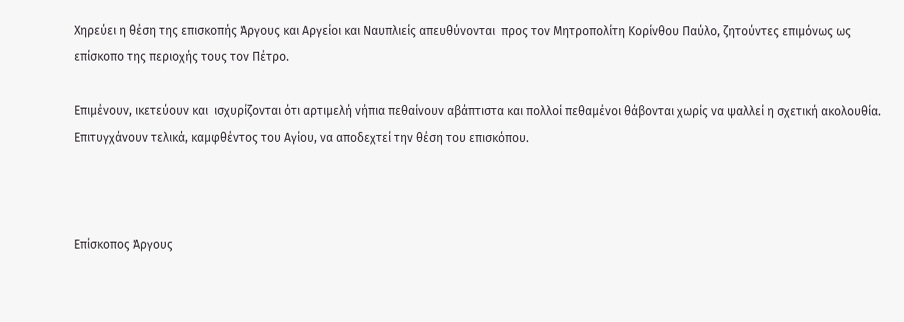Χηρεύει η θέση της επισκοπής Άργους και Αργείοι και Ναυπλιείς απευθύνονται  προς τον Μητροπολίτη Κορίνθου Παύλο, ζητούντες επιμόνως ως επίσκοπο της περιοχής τους τον Πέτρο.

Επιμένουν, ικετεύουν και  ισχυρίζονται ότι αρτιμελή νήπια πεθαίνουν αβάπτιστα και πολλοί πεθαμένοι θάβονται χωρίς να ψαλλεί η σχετική ακολουθία. Επιτυγχάνουν τελικά, καμφθέντος του Αγίου, να αποδεχτεί την θέση του επισκόπου.



Επίσκοπος Άργους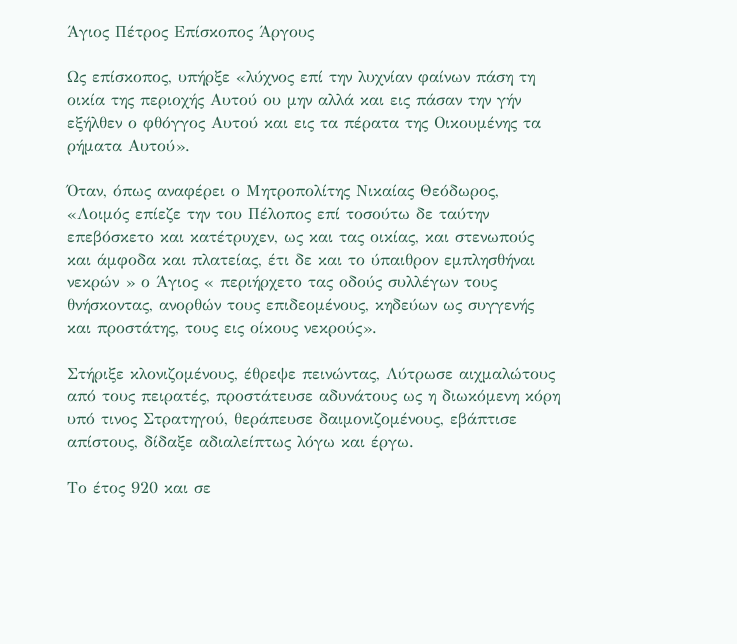Άγιος Πέτρος Επίσκοπος Άργους

Ως επίσκοπος, υπήρξε «λύχνος επί την λυχνίαν φαίνων πάση τη οικία της περιοχής Αυτού ου μην αλλά και εις πάσαν την γήν εξήλθεν ο φθόγγος Αυτού και εις τα πέρατα της Οικουμένης τα ρήματα Αυτού».

Όταν, όπως αναφέρει ο Μητροπολίτης Νικαίας Θεόδωρος, «Λοιμός επίεζε την του Πέλοπος επί τοσούτω δε ταύτην επεβόσκετο και κατέτρυχεν, ως και τας οικίας, και στενωπούς και άμφοδα και πλατείας, έτι δε και το ύπαιθρον εμπλησθήναι νεκρών » ο Άγιος « περιήρχετο τας οδούς συλλέγων τους θνήσκοντας, ανορθών τους επιδεομένους, κηδεύων ως συγγενής και προστάτης, τους εις οίκους νεκρούς».

Στήριξε κλονιζομένους, έθρεψε πεινώντας, Λύτρωσε αιχμαλώτους από τους πειρατές, προστάτευσε αδυνάτους ως η διωκόμενη κόρη υπό τινος Στρατηγού, θεράπευσε δαιμονιζομένους, εβάπτισε απίστους, δίδαξε αδιαλείπτως λόγω και έργω.

Το έτος 920 και σε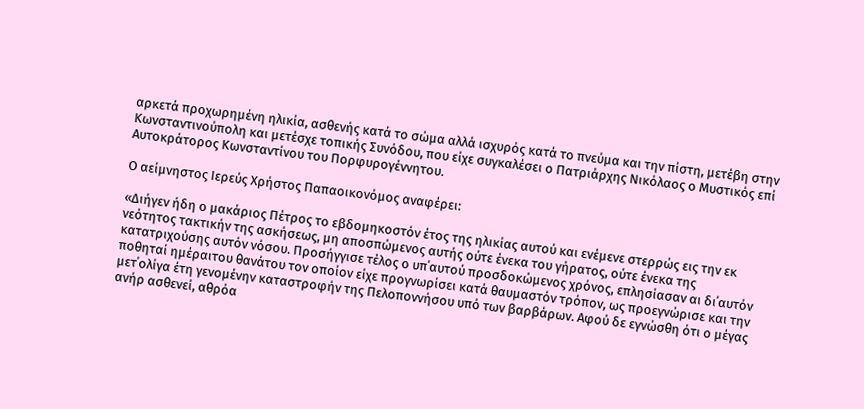αρκετά προχωρημένη ηλικία, ασθενής κατά το σώμα αλλά ισχυρός κατά το πνεύμα και την πίστη, μετέβη στην Κωνσταντινούπολη και μετέσχε τοπικής Συνόδου, που είχε συγκαλέσει ο Πατριάρχης Νικόλαος ο Μυστικός επί Αυτοκράτορος Κωνσταντίνου του Πορφυρογέννητου.

Ο αείμνηστος Ιερεύς Χρήστος Παπαοικονόμος αναφέρει:

«Διήγεν ήδη ο μακάριος Πέτρος το εβδομηκοστόν έτος της ηλικίας αυτού και ενέμενε στερρώς εις την εκ νεότητος τακτικήν της ασκήσεως, μη αποσπώμενος αυτής ούτε ένεκα του γήρατος, ούτε ένεκα της κατατριχούσης αυτόν νόσου. Προσήγγισε τέλος ο υπ΄αυτού προσδοκώμενος χρόνος, επλησίασαν αι δι΄αυτόν ποθηταί ημέραιτου θανάτου τον οποίον είχε προγνωρίσει κατά θαυμαστόν τρόπον, ως προεγνώρισε και την μετ΄ολίγα έτη γενομένην καταστροφήν της Πελοποννήσου υπό των βαρβάρων. Αφού δε εγνώσθη ότι ο μέγας ανήρ ασθενεί, αθρόα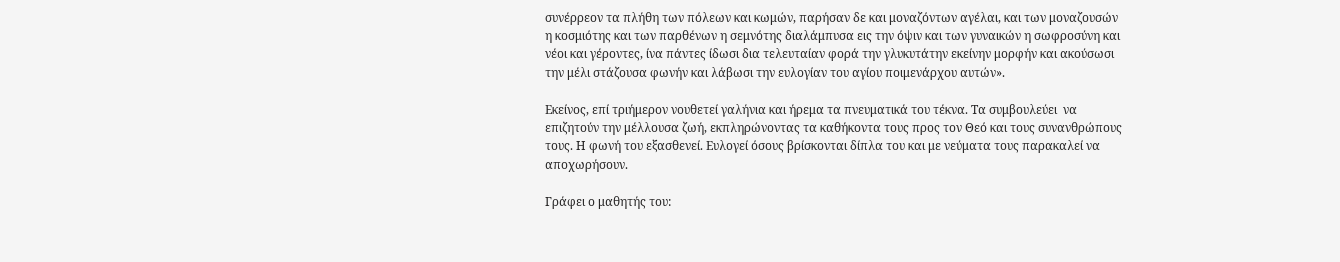συνέρρεον τα πλήθη των πόλεων και κωμών, παρήσαν δε και μοναζόντων αγέλαι, και των μοναζουσών η κοσμιότης και των παρθένων η σεμνότης διαλάμπυσα εις την όψιν και των γυναικών η σωφροσύνη και νέοι και γέροντες, ίνα πάντες ίδωσι δια τελευταίαν φορά την γλυκυτάτην εκείνην μορφήν και ακούσωσι την μέλι στάζουσα φωνήν και λάβωσι την ευλογίαν του αγίου ποιμενάρχου αυτών».

Εκείνος, επί τριήμερον νουθετεί γαλήνια και ήρεμα τα πνευματικά του τέκνα. Τα συμβουλεύει  να επιζητούν την μέλλουσα ζωή, εκπληρώνοντας τα καθήκοντα τους προς τον Θεό και τους συνανθρώπους τους. Η φωνή του εξασθενεί. Ευλογεί όσους βρίσκονται δίπλα του και με νεύματα τους παρακαλεί να αποχωρήσουν.

Γράφει ο μαθητής του: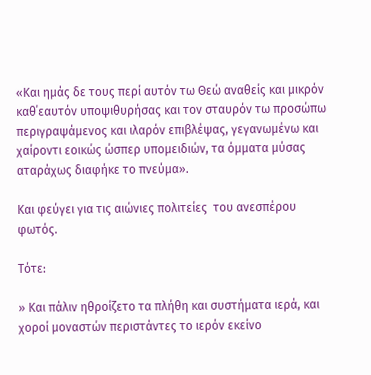«Και ημάς δε τους περί αυτόν τω Θεώ αναθείς και μικρόν καθ΄εαυτόν υποψιθυρήσας και τον σταυρόν τω προσώπω περιγραψάμενος και ιλαρόν επιβλέψας, γεγανωμένω και χαίροντι εοικώς ώσπερ υπομειδιών, τα όμματα μύσας αταράχως διαφήκε το πνεύμα».

Και φεύγει για τις αιώνιες πολιτείες  του ανεσπέρου φωτός.

Τότε:

» Και πάλιν ηθροίζετο τα πλήθη και συστήματα ιερά, και χοροί μοναστών περιστάντες το ιερόν εκείνο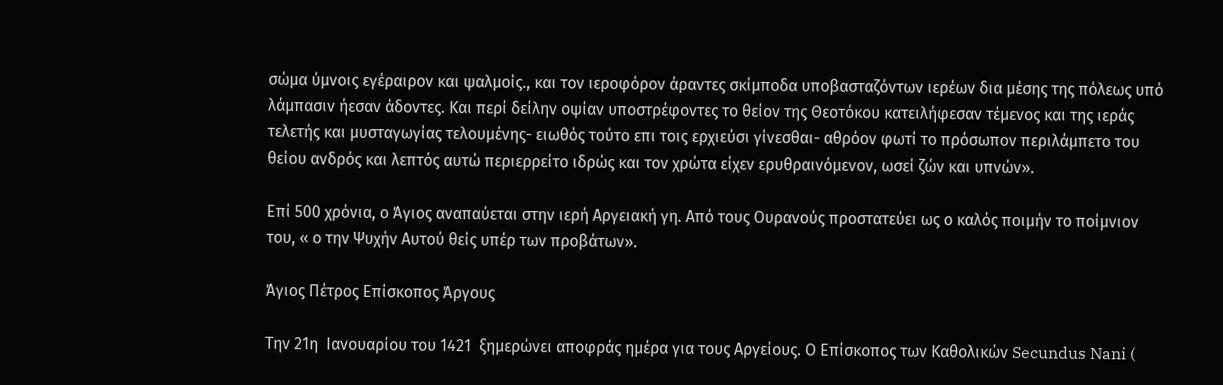σώμα ύμνοις εγέραιρον και ψαλμοίς., και τον ιεροφόρον άραντες σκίμποδα υποβασταζόντων ιερέων δια μέσης της πόλεως υπό λάμπασιν ήεσαν άδοντες. Και περί δείλην οψίαν υποστρέφοντες το θείον της Θεοτόκου κατειλήφεσαν τέμενος και της ιεράς τελετής και μυσταγωγίας τελουμένης- ειωθός τούτο επι τοις ερχιεύσι γίνεσθαι- αθρόον φωτί το πρόσωπον περιλάμπετο του θείου ανδρός και λεπτός αυτώ περιερρείτο ιδρώς και τον χρώτα είχεν ερυθραινόμενον, ωσεί ζών και υπνών».

Επί 500 χρόνια, ο Άγιος αναπαύεται στην ιερή Αργειακή γη. Από τους Ουρανούς προστατεύει ως ο καλός ποιμήν το ποίμνιον του, « ο την Ψυχήν Αυτού θείς υπέρ των προβάτων».

Άγιος Πέτρος Επίσκοπος Άργους

Την 21η  Ιανουαρίου του 1421  ξημερώνει αποφράς ημέρα για τους Αργείους. Ο Επίσκοπος των Καθολικών Secundus Nani (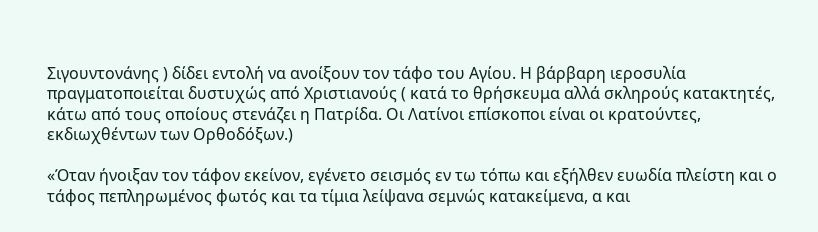Σιγουντονάνης ) δίδει εντολή να ανοίξουν τον τάφο του Αγίου. Η βάρβαρη ιεροσυλία πραγματοποιείται δυστυχώς από Χριστιανούς ( κατά το θρήσκευμα αλλά σκληρούς κατακτητές, κάτω από τους οποίους στενάζει η Πατρίδα. Οι Λατίνοι επίσκοποι είναι οι κρατούντες, εκδιωχθέντων των Ορθοδόξων.)

«Όταν ήνοιξαν τον τάφον εκείνον, εγένετο σεισμός εν τω τόπω και εξήλθεν ευωδία πλείστη και ο τάφος πεπληρωμένος φωτός και τα τίμια λείψανα σεμνώς κατακείμενα, α και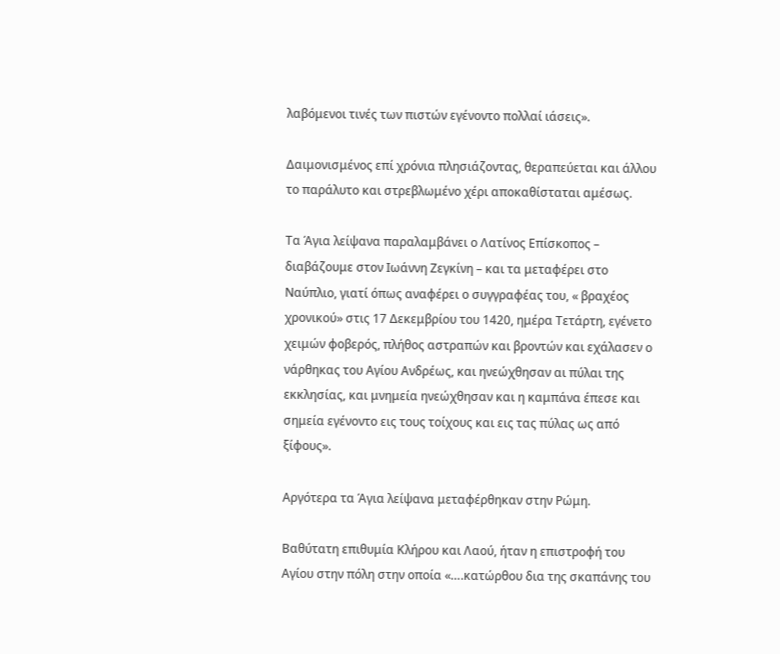λαβόμενοι τινές των πιστών εγένοντο πολλαί ιάσεις».

Δαιμονισμένος επί χρόνια πλησιάζοντας, θεραπεύεται και άλλου το παράλυτο και στρεβλωμένο χέρι αποκαθίσταται αμέσως.

Τα Άγια λείψανα παραλαμβάνει ο Λατίνος Επίσκοπος – διαβάζουμε στον Ιωάννη Ζεγκίνη – και τα μεταφέρει στο Ναύπλιο, γιατί όπως αναφέρει ο συγγραφέας του, « βραχέος χρονικού» στις 17 Δεκεμβρίου του 1420, ημέρα Τετάρτη, εγένετο χειμών φοβερός, πλήθος αστραπών και βροντών και εχάλασεν ο νάρθηκας του Αγίου Ανδρέως, και ηνεώχθησαν αι πύλαι της εκκλησίας, και μνημεία ηνεώχθησαν και η καμπάνα έπεσε και σημεία εγένοντο εις τους τοίχους και εις τας πύλας ως από ξίφους».

Αργότερα τα Άγια λείψανα μεταφέρθηκαν στην Ρώμη.

Βαθύτατη επιθυμία Κλήρου και Λαού, ήταν η επιστροφή του Αγίου στην πόλη στην οποία «….κατώρθου δια της σκαπάνης του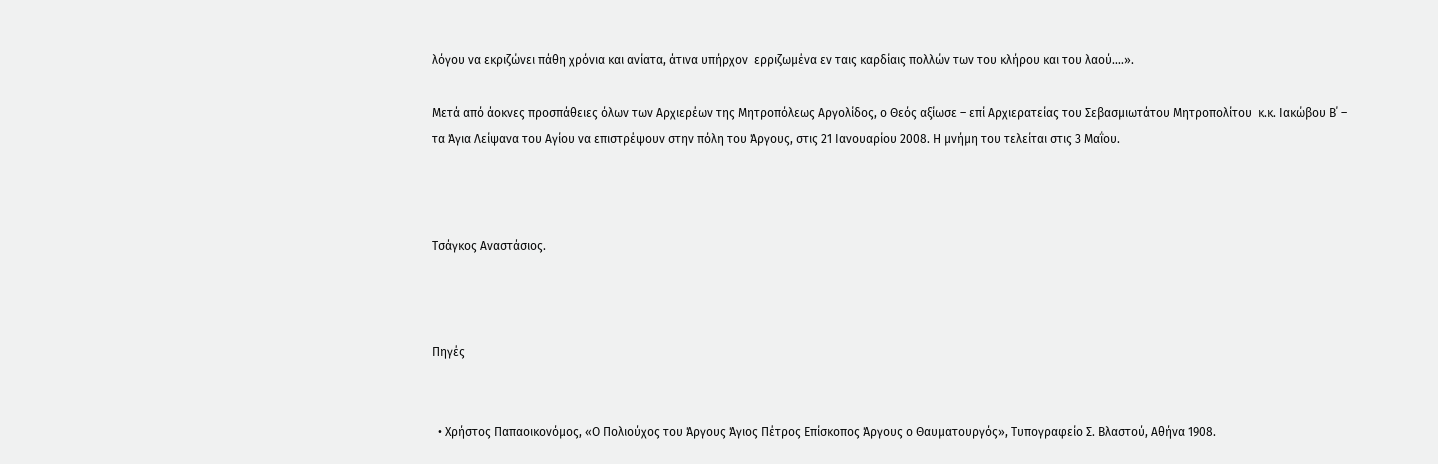λόγου να εκριζώνει πάθη χρόνια και ανίατα, άτινα υπήρχον  ερριζωμένα εν ταις καρδίαις πολλών των του κλήρου και του λαού….».

Μετά από άοκνες προσπάθειες όλων των Αρχιερέων της Μητροπόλεως Αργολίδος, ο Θεός αξίωσε – επί Αρχιερατείας του Σεβασμιωτάτου Μητροπολίτου  κ.κ. Ιακώβου Β΄ – τα Άγια Λείψανα του Αγίου να επιστρέψουν στην πόλη του Άργους, στις 21 Ιανουαρίου 2008. Η μνήμη του τελείται στις 3 Μαΐου.



Τσάγκος Αναστάσιος.



Πηγές


  • Χρήστος Παπαοικονόμος, «Ο Πολιούχος του Άργους Άγιος Πέτρος Επίσκοπος Άργους ο Θαυματουργός», Τυπογραφείο Σ. Βλαστού, Αθήνα 1908.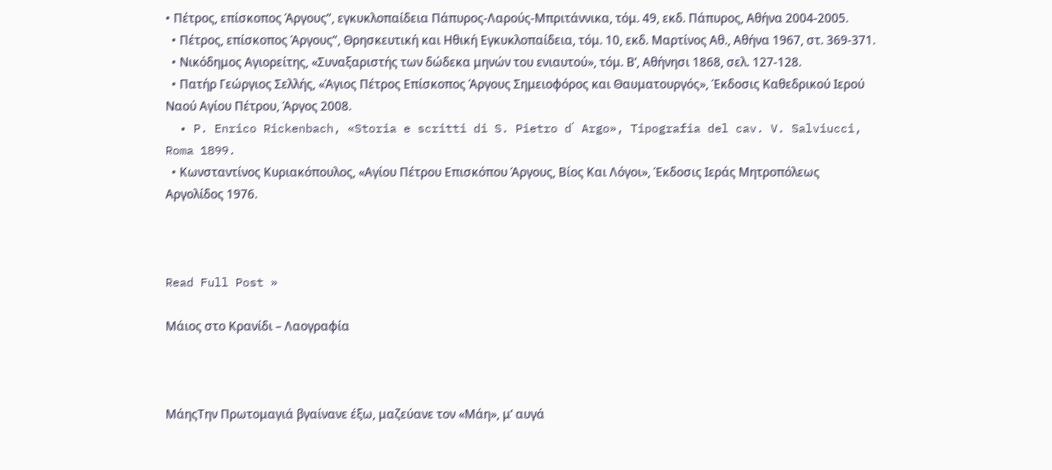• Πέτρος, επίσκοπος Άργους”, εγκυκλοπαίδεια Πάπυρος-Λαρούς-Μπριτάννικα, τόμ. 49, εκδ. Πάπυρος, Αθήνα 2004-2005.
  • Πέτρος, επίσκοπος Άργους”, Θρησκευτική και Ηθική Εγκυκλοπαίδεια, τόμ. 10, εκδ. Μαρτίνος Αθ., Αθήνα 1967, στ. 369-371.
  • Νικόδημος Αγιορείτης, «Συναξαριστής των δώδεκα μηνών του ενιαυτού», τόμ. Β’, Αθήνησι 1868, σελ. 127-128.
  • Πατήρ Γεώργιος Σελλής, «Άγιος Πέτρος Επίσκοπος Άργους Σημειοφόρος και Θαυματουργός», Έκδοσις Καθεδρικού Ιερού Ναού Αγίου Πέτρου, Άργος 2008.
  • P. Enrico Rickenbach, «Storia e scritti di S. Pietro d΄ Argo», Tipografia del cav. V. Salviucci, Roma 1899.
  • Κωνσταντίνος Κυριακόπουλος, «Αγίου Πέτρου Επισκόπου Άργους, Βίος Και Λόγοι», Έκδοσις Ιεράς Μητροπόλεως Αργολίδος 1976.



Read Full Post »

Μάιος στο Κρανίδι – Λαογραφία



ΜάηςΤην Πρωτομαγιά βγαίνανε έξω, μαζεύανε τον «Μάη», μ’ αυγά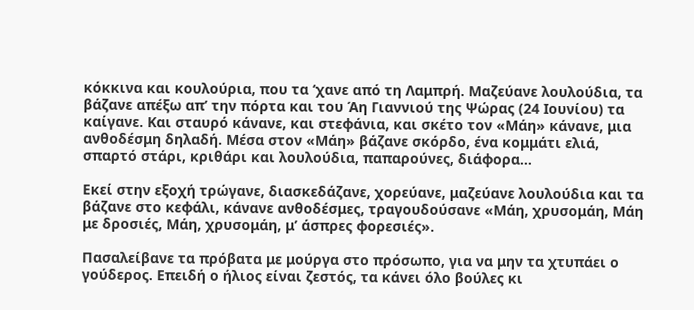κόκκινα και κουλούρια, που τα ‘χανε από τη Λαμπρή. Μαζεύανε λουλούδια, τα βάζανε απέξω απ’ την πόρτα και του Άη Γιαννιού της Ψώρας (24 Ιουνίου) τα καίγανε. Και σταυρό κάνανε, και στεφάνια, και σκέτο τον «Μάη» κάνανε, μια ανθοδέσμη δηλαδή. Μέσα στον «Μάη» βάζανε σκόρδο, ένα κομμάτι ελιά, σπαρτό στάρι, κριθάρι και λουλούδια, παπαρούνες, διάφορα…

Εκεί στην εξοχή τρώγανε, διασκεδάζανε, χορεύανε, μαζεύανε λουλούδια και τα βάζανε στο κεφάλι, κάνανε ανθοδέσμες, τραγουδούσανε «Μάη, χρυσομάη, Μάη με δροσιές, Μάη, χρυσομάη, μ’ άσπρες φορεσιές».

Πασαλείβανε τα πρόβατα με μούργα στο πρόσωπο, για να μην τα χτυπάει ο γούδερος. Επειδή ο ήλιος είναι ζεστός, τα κάνει όλο βούλες κι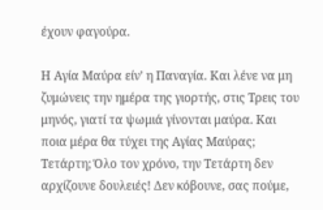έχουν φαγούρα.

Η Αγία Μαύρα είν’ η Παναγία. Και λένε να μη ζυμώνεις την ημέρα της γιορτής, στις Τρεις του μηνός, γιατί τα ψωμιά γίνονται μαύρα. Και ποια μέρα θα τύχει της Αγίας Μαύρας; Τετάρτη; Όλο τον χρόνο, την Τετάρτη δεν αρχίζουνε δουλειές! Δεν κόβουνε, σας πούμε,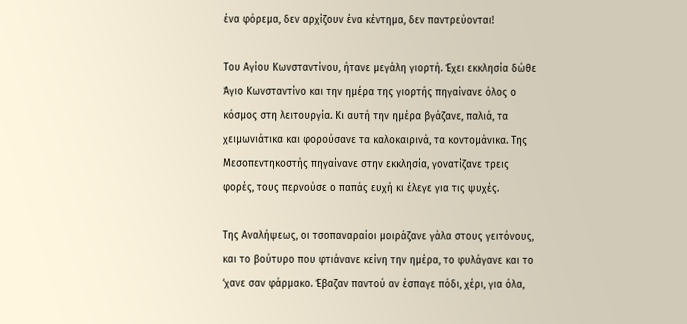ένα φόρεμα, δεν αρχίζουν ένα κέντημα, δεν παντρεύονται!

Του Αγίου Κωνσταντίνου, ήτανε μεγάλη γιορτή. Έχει εκκλησία δώθε Άγιο Κωνσταντίνο και την ημέρα της γιορτής πηγαίνανε όλος ο κόσμος στη λειτουργία. Κι αυτή την ημέρα βγάζανε, παλιά, τα χειμωνιάτικα και φορούσανε τα καλοκαιρινά, τα κοντομάνικα. Της Μεσοπεντηκοστής πηγαίνανε στην εκκλησία, γονατίζανε τρεις φορές, τους περνούσε ο παπάς ευχή κι έλεγε για τις ψυχές.

Της Αναλήψεως, οι τσοπαναραίοι μοιράζανε γάλα στους γειτόνους, και το βούτυρο που φτιάνανε κείνη την ημέρα, το φυλάγανε και το ‘χανε σαν φάρμακο. Έβαζαν παντού αν έσπαγε πόδι, χέρι, για όλα,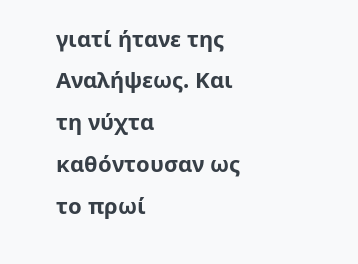γιατί ήτανε της Αναλήψεως. Και τη νύχτα καθόντουσαν ως το πρωί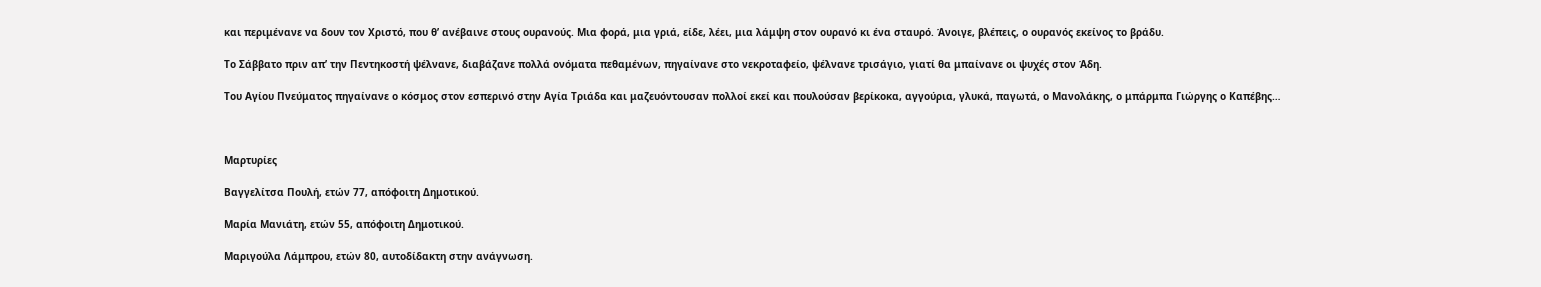και περιμένανε να δουν τον Χριστό, που θ’ ανέβαινε στους ουρανούς. Μια φορά, μια γριά, είδε, λέει, μια λάμψη στον ουρανό κι ένα σταυρό. Άνοιγε, βλέπεις, ο ουρανός εκείνος το βράδυ.

Το Σάββατο πριν απ’ την Πεντηκοστή ψέλνανε, διαβάζανε πολλά ονόματα πεθαμένων, πηγαίνανε στο νεκροταφείο, ψέλνανε τρισάγιο, γιατί θα μπαίνανε οι ψυχές στον Άδη.

Του Αγίου Πνεύματος πηγαίνανε ο κόσμος στον εσπερινό στην Αγία Τριάδα και μαζευόντουσαν πολλοί εκεί και πουλούσαν βερίκοκα, αγγούρια, γλυκά, παγωτά, ο Μανολάκης, ο μπάρμπα Γιώργης ο Καπέβης…



Μαρτυρίες

Βαγγελίτσα Πουλή, ετών 77, απόφοιτη Δημοτικού.

Μαρία Μανιάτη, ετών 55, απόφοιτη Δημοτικού.

Μαριγούλα Λάμπρου, ετών 80, αυτοδίδακτη στην ανάγνωση.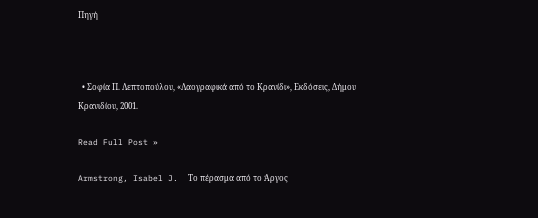Πηγή



  • Σοφία Π. Λεπτοπούλου, «Λαογραφικά από το Κρανίδι», Εκδόσεις, Δήμου Κρανιδίου, 2001.

Read Full Post »

Armstrong, Isabel J.  Το πέρασμα από το Άργος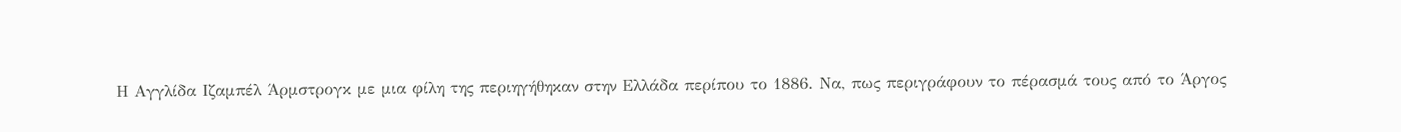Η Αγγλίδα Ιζαμπέλ Άρμστρογκ με μια φίλη της περιηγήθηκαν στην Ελλάδα περίπου το 1886. Να, πως περιγράφουν το πέρασμά τους από το Άργος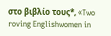στο βιβλίο τους*, «Two roving Englishwomen in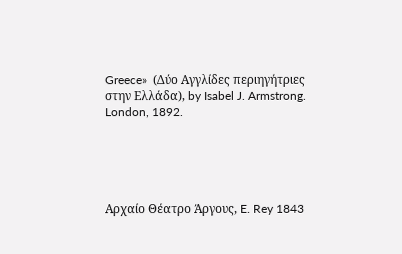Greece»  (Δύο Αγγλίδες περιηγήτριες στην Ελλάδα), by Isabel J. Armstrong. London, 1892.





Αρχαίο Θέατρο Άργους, E. Rey 1843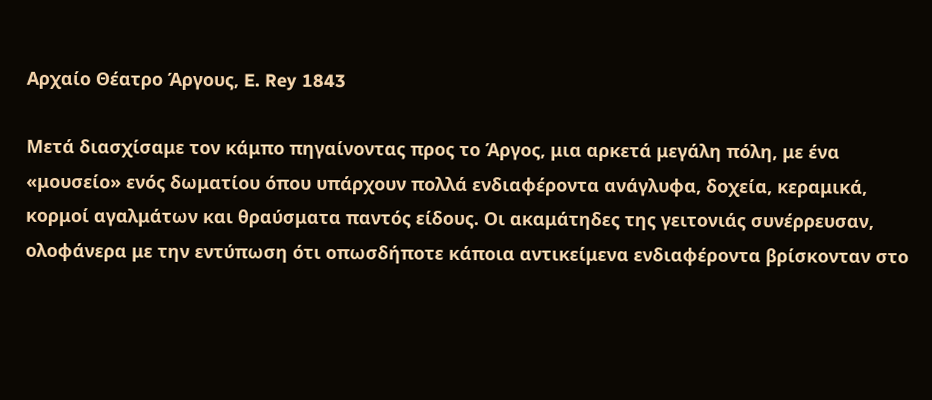Αρχαίο Θέατρο Άργους, E. Rey 1843

Μετά διασχίσαμε τον κάμπο πηγαίνοντας προς το Άργος, μια αρκετά μεγάλη πόλη, με ένα «μουσείο» ενός δωματίου όπου υπάρχουν πολλά ενδιαφέροντα ανάγλυφα, δοχεία, κεραμικά, κορμοί αγαλμάτων και θραύσματα παντός είδους. Οι ακαμάτηδες της γειτονιάς συνέρρευσαν, ολοφάνερα με την εντύπωση ότι οπωσδήποτε κάποια αντικείμενα ενδιαφέροντα βρίσκονταν στο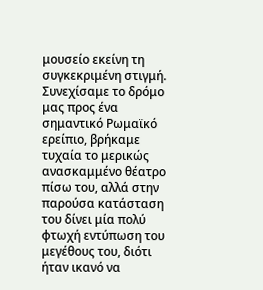μουσείο εκείνη τη συγκεκριμένη στιγμή. Συνεχίσαμε το δρόμο μας προς ένα σημαντικό Ρωμαϊκό ερείπιο, βρήκαμε τυχαία το μερικώς ανασκαμμένο θέατρο πίσω του, αλλά στην παρούσα κατάσταση του δίνει μία πολύ φτωχή εντύπωση του μεγέθους του, διότι ήταν ικανό να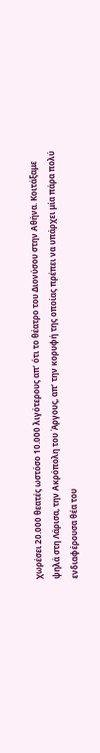χωρέσει 20.000 θεατές ωστόσο 10.000 λιγότερους απ’ ότι το θέατρο του Διονύσου στην Αθήνα. Κοιτάξαμε ψηλά στη Λάρισα, την Ακρόπολη του Άργους, απ’ την κορυφή της οποίας πρέπει να υπάρχει μία πάρα πολύ ενδιαφέρουσα θέα του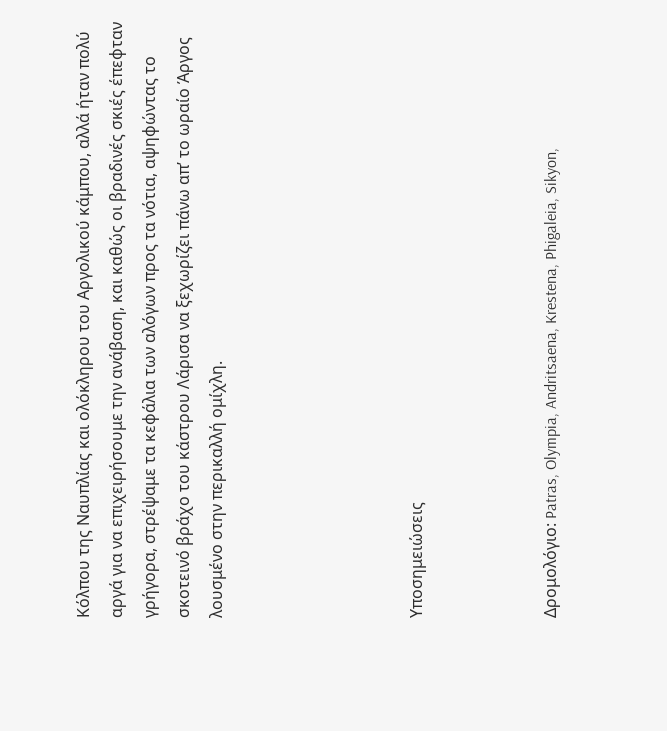Κόλπου της Ναυπλίας και ολόκληρου του Αργολικού κάμπου, αλλά ήταν πολύ αργά για να επιχειρήσουμε την ανάβαση, και καθώς οι βραδινές σκιές έπεφταν γρήγορα, στρέψαμε τα κεφάλια των αλόγων προς τα νότια, αψηφώντας το σκοτεινό βράχο του κάστρου Λάρισα να ξεχωρίζει πάνω απ’ το ωραίο Άργος λουσμένο στην περικαλλή ομίχλη.





Υποσημειώσεις



Δρομολόγιο: Patras, Olympia, Andritsaena, Krestena, Phigaleia, Sikyon,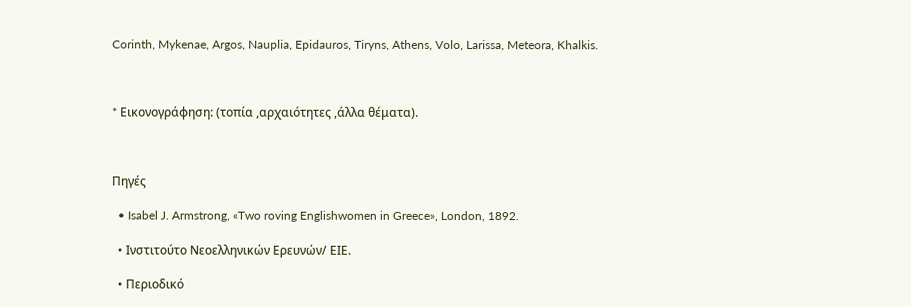Corinth, Mykenae, Argos, Nauplia, Epidauros, Tiryns, Athens, Volo, Larissa, Meteora, Khalkis.



* Eικονογράφηση: (τοπία ,αρχαιότητες ,άλλα θέματα).



Πηγές

  • Isabel J. Armstrong, «Two roving Englishwomen in Greece», London, 1892.

  • Ινστιτούτο Νεοελληνικών Ερευνών/ ΕΙΕ.

  • Περιοδικό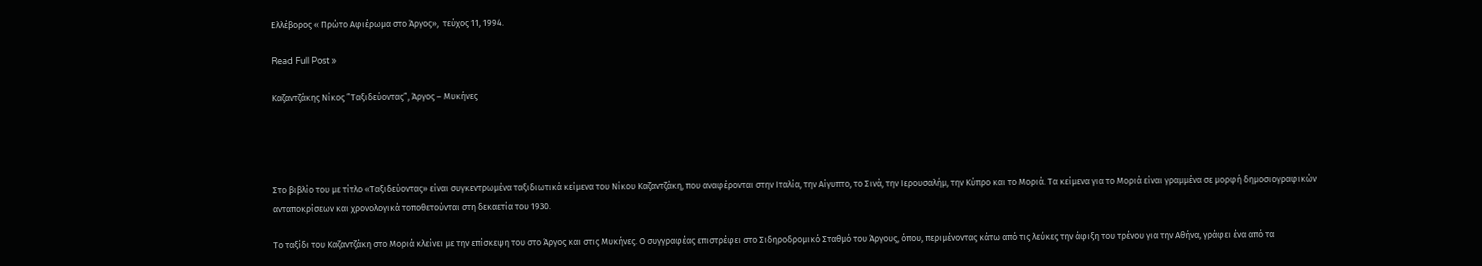Ελλέβορος « Πρώτο Αφιέρωμα στο Άργος»,  τεύχος 11, 1994.

Read Full Post »

Καζαντζάκης Νίκος ”Ταξιδεύοντας”, Άργος – Μυκήνες




Στο βιβλίο του με τίτλο «Ταξιδεύοντας» είναι συγκεντρωμένα ταξιδιωτικά κείμενα του Νίκου Καζαντζάκη, που αναφέρονται στην Ιταλία, την Αίγυπτο, το Σινά, την Ιερουσαλήμ, την Κύπρο και το Μοριά. Τα κείμενα για το Μοριά είναι γραμμένα σε μορφή δημοσιογραφικών ανταποκρίσεων και χρονολογικά τοποθετούνται στη δεκαετία του 1930.

Το ταξίδι του Καζαντζάκη στο Μοριά κλείνει με την επίσκεψη του στο Άργος και στις Μυκήνες. Ο συγγραφέας επιστρέφει στο Σιδηροδρομικό Σταθμό του Άργους, όπου, περιμένοντας κάτω από τις λεύκες την άφιξη του τρένου για την Αθήνα, γράφει ένα από τα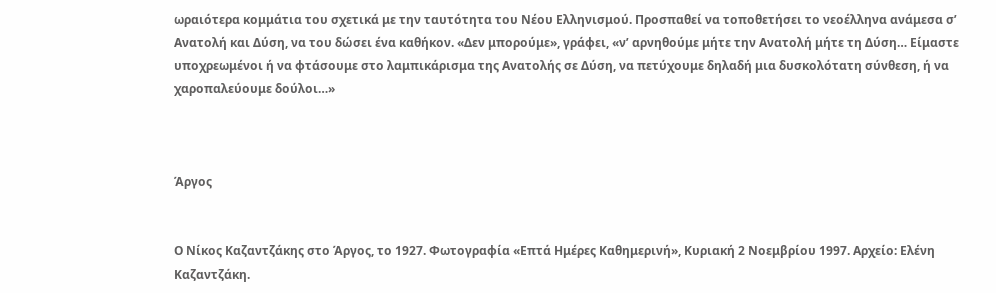ωραιότερα κομμάτια του σχετικά με την ταυτότητα του Νέου Ελληνισμού. Προσπαθεί να τοποθετήσει το νεοέλληνα ανάμεσα σ’ Ανατολή και Δύση, να του δώσει ένα καθήκον. «Δεν μπορούμε», γράφει, «ν’ αρνηθούμε μήτε την Ανατολή μήτε τη Δύση… Είμαστε υποχρεωμένοι ή να φτάσουμε στο λαμπικάρισμα της Ανατολής σε Δύση, να πετύχουμε δηλαδή μια δυσκολότατη σύνθεση, ή να χαροπαλεύουμε δούλοι…»



Άργος


Ο Νίκος Καζαντζάκης στο Άργος, το 1927. Φωτογραφία «Επτά Ημέρες Καθημερινή», Κυριακή 2 Νοεμβρίου 1997. Αρχείο: Ελένη Καζαντζάκη.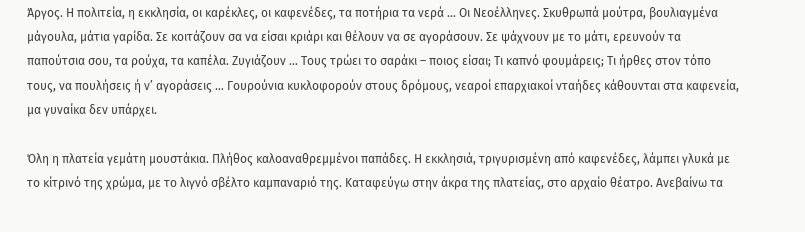Άργος. Η πολιτεία, η εκκλησία, οι καρέκλες, οι καφενέδες, τα ποτήρια τα νερά … Οι Νεοέλληνες. Σκυθρωπά μούτρα, βουλιαγμένα μάγουλα, μάτια γαρίδα. Σε κοιτάζουν σα να είσαι κριάρι και θέλουν να σε αγοράσουν. Σε ψάχνουν με το μάτι, ερευνούν τα παπούτσια σου, τα ρούχα, τα καπέλα. Ζυγιάζουν … Τους τρώει το σαράκι – ποιος είσαι; Τι καπνό φουμάρεις; Τι ήρθες στον τόπο τους, να πουλήσεις ή ν’ αγοράσεις … Γουρούνια κυκλοφορούν στους δρόμους, νεαροί επαρχιακοί νταήδες κάθουνται στα καφενεία, μα γυναίκα δεν υπάρχει.

Όλη η πλατεία γεμάτη μουστάκια. Πλήθος καλοαναθρεμμένοι παπάδες. Η εκκλησιά, τριγυρισμένη από καφενέδες, λάμπει γλυκά με το κίτρινό της χρώμα, με το λιγνό σβέλτο καμπαναριό της. Καταφεύγω στην άκρα της πλατείας, στο αρχαίο θέατρο. Ανεβαίνω τα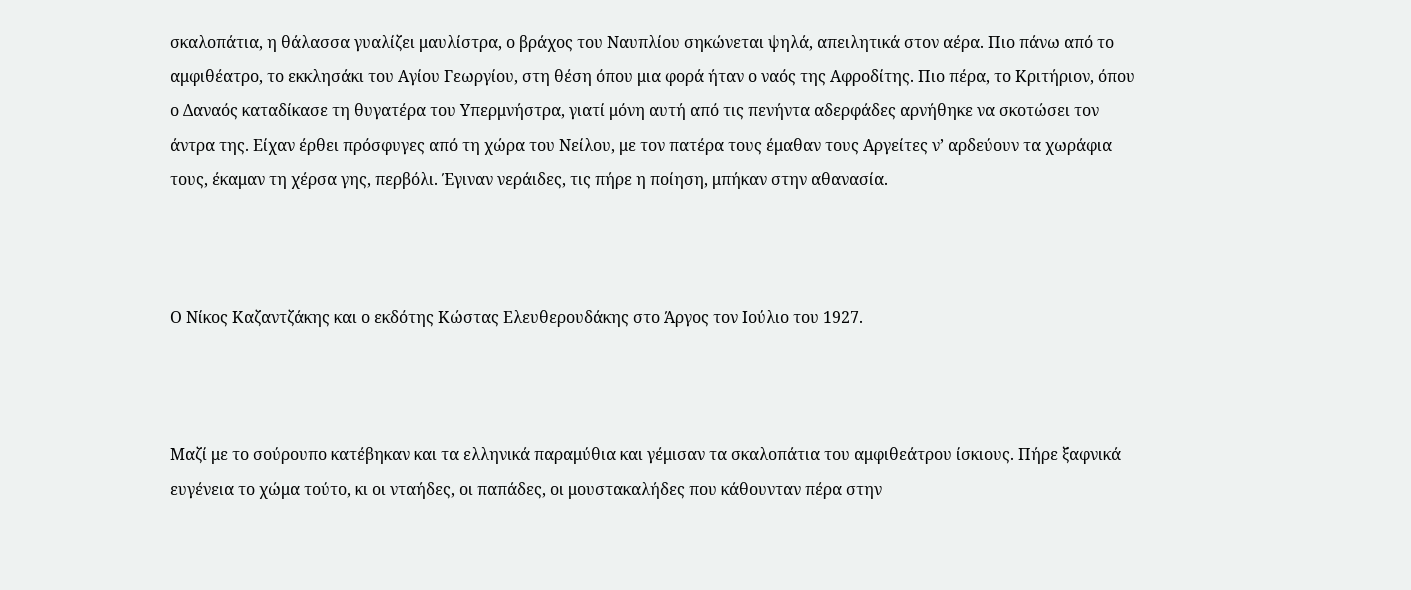σκαλοπάτια, η θάλασσα γυαλίζει μαυλίστρα, ο βράχος του Ναυπλίου σηκώνεται ψηλά, απειλητικά στον αέρα. Πιο πάνω από το αμφιθέατρο, το εκκλησάκι του Αγίου Γεωργίου, στη θέση όπου μια φορά ήταν ο ναός της Αφροδίτης. Πιο πέρα, το Κριτήριον, όπου ο Δαναός καταδίκασε τη θυγατέρα του Υπερμνήστρα, γιατί μόνη αυτή από τις πενήντα αδερφάδες αρνήθηκε να σκοτώσει τον άντρα της. Είχαν έρθει πρόσφυγες από τη χώρα του Νείλου, με τον πατέρα τους έμαθαν τους Αργείτες ν’ αρδεύουν τα χωράφια τους, έκαμαν τη χέρσα γης, περβόλι. Έγιναν νεράιδες, τις πήρε η ποίηση, μπήκαν στην αθανασία.



Ο Νίκος Καζαντζάκης και ο εκδότης Κώστας Ελευθερουδάκης στο Άργος τον Ιούλιο του 1927.



Μαζί με το σούρουπο κατέβηκαν και τα ελληνικά παραμύθια και γέμισαν τα σκαλοπάτια του αμφιθεάτρου ίσκιους. Πήρε ξαφνικά ευγένεια το χώμα τούτο, κι οι νταήδες, οι παπάδες, οι μουστακαλήδες που κάθουνταν πέρα στην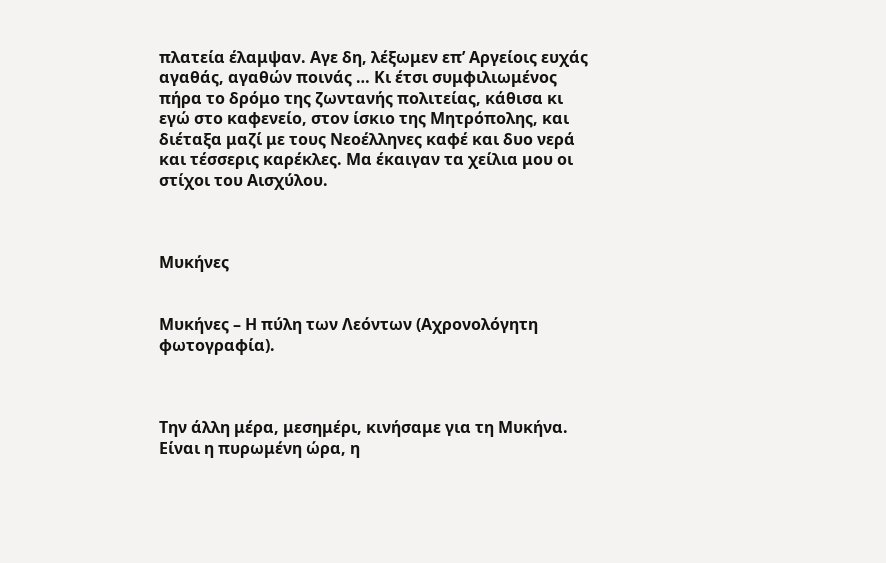πλατεία έλαμψαν. Αγε δη, λέξωμεν επ’ Αργείοις ευχάς αγαθάς, αγαθών ποινάς … Κι έτσι συμφιλιωμένος πήρα το δρόμο της ζωντανής πολιτείας, κάθισα κι εγώ στο καφενείο, στον ίσκιο της Μητρόπολης, και διέταξα μαζί με τους Νεοέλληνες καφέ και δυο νερά και τέσσερις καρέκλες. Μα έκαιγαν τα χείλια μου οι στίχοι του Αισχύλου.



Μυκήνες


Μυκήνες – Η πύλη των Λεόντων (Αχρονολόγητη φωτογραφία).



Την άλλη μέρα, μεσημέρι, κινήσαμε για τη Μυκήνα. Είναι η πυρωμένη ώρα, η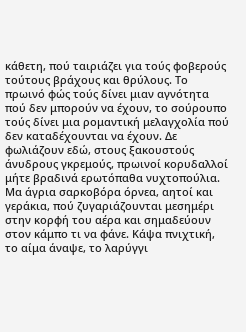κάθετη, πού ταιριάζει για τούς φοβερούς τούτους βράχους και θρύλους. Το πρωινό φώς τούς δίνει μιαν αγνότητα πού δεν μπορούν να έχουν, το σούρουπο τούς δίνει μια ρομαντική μελαγχολία πού δεν καταδέχουνται να έχουν. Δε φωλιάζουν εδώ, στους ξακουστούς άνυδρους γκρεμούς, πρωινοί κορυδαλλοί μήτε βραδινά ερωτόπαθα νυχτοπούλια. Μα άγρια σαρκοβόρα όρνεα, αητοί και γεράκια, πού ζυγαριάζουνται μεσημέρι στην κορφή του αέρα και σημαδεύουν στον κάμπο τι να φάνε. Κάψα πνιχτική, το αίμα άναψε, το λαρύγγι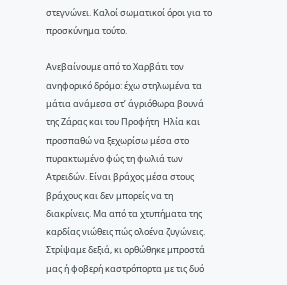στεγνώνει. Καλοί σωματικοί όροι για το προσκύνημα τούτο.

Ανεβαίνουμε από το Χαρβάτι τον ανηφορικό δρόμο: έχω στηλωμένα τα μάτια ανάμεσα στ’ άγριόθωρα βουνά της Ζάρας και του Προφήτη  Ηλία και προσπαθώ να ξεχωρίσω μέσα στο πυρακτωμένο φώς τη φωλιά των Ατρειδών. Είναι βράχος μέσα στους βράχους και δεν μπορείς να τη διακρίνεις. Μα από τα χτυπήματα της καρδίας νιώθεις πώς ολοένα ζυγώνεις. Στρίψαμε δεξιά, κι ορθώθηκε μπροστά μας ή φοβερή καστρόπορτα με τις δυό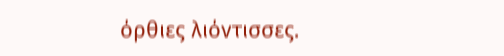όρθιες λιόντισσες.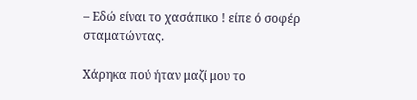– Εδώ είναι το χασάπικο ! είπε ό σοφέρ σταματώντας.

Χάρηκα πού ήταν μαζί μου το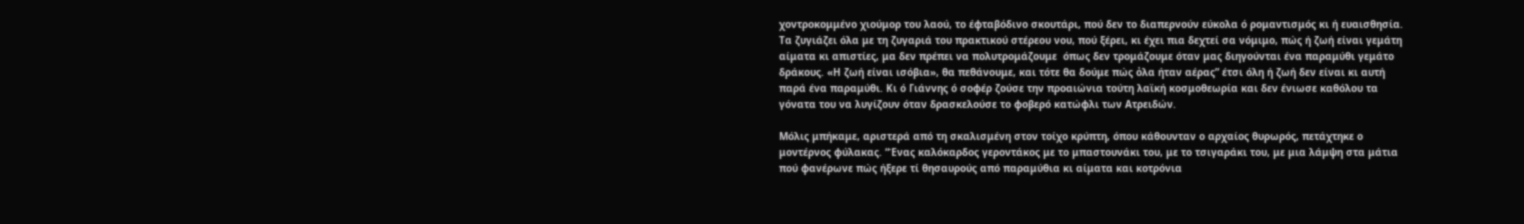χοντροκομμένο χιούμορ του λαού, το έφταβόδινο σκουτάρι, πού δεν το διαπερνούν εύκολα ό ρομαντισμός κι ή ευαισθησία. Τα ζυγιάζει όλα με τη ζυγαριά του πρακτικού στέρεου νου, πού ξέρει, κι έχει πια δεχτεί σα νόμιμο, πώς ή ζωή είναι γεμάτη αίματα κι απιστίες, μα δεν πρέπει να πολυτρομάζουμε  όπως δεν τρομάζουμε όταν μας διηγούνται ένα παραμύθι γεμάτο δράκους. «Η ζωή είναι ισόβια», θα πεθάνουμε, και τότε θα δούμε πώς ὀλα ήταν αέρας” έτσι όλη ή ζωή δεν είναι κι αυτή παρά ένα παραμύθι. Κι ό Γιάννης ό σοφέρ ζούσε την προαιώνια τούτη λαϊκή κοσμοθεωρία και δεν ένιωσε καθόλου τα γόνατα του να λυγίζουν όταν δρασκελούσε το φοβερό κατώφλι των Ατρειδών.

Μόλις μπήκαμε, αριστερά από τη σκαλισμένη στον τοίχο κρύπτη, όπου κάθουνταν ο αρχαίος θυρωρός, πετάχτηκε ο μοντέρνος φύλακας. “Ένας καλόκαρδος γεροντάκος με το μπαστουνάκι του, με το τσιγαράκι του, με μια λάμψη στα μάτια πού φανέρωνε πώς ήξερε τί θησαυρούς από παραμύθια κι αίματα και κοτρόνια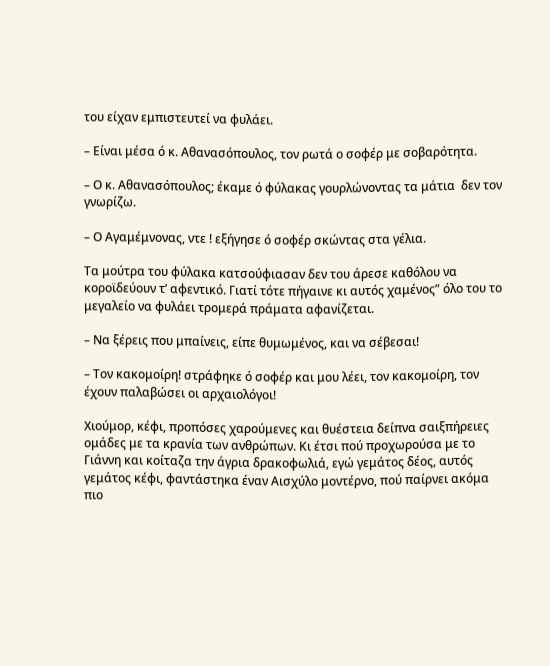του είχαν εμπιστευτεί να φυλάει.

– Είναι μέσα ό κ. Αθανασόπουλος, τον ρωτά ο σοφέρ με σοβαρότητα.

– Ο κ. Αθανασόπουλος; έκαμε ό φύλακας γουρλώνοντας τα μάτια  δεν τον γνωρίζω.

– Ο Αγαμέμνονας, ντε ! εξήγησε ό σοφέρ σκώντας στα γέλια.

Τα μούτρα του φύλακα κατσούφιασαν δεν του άρεσε καθόλου να κοροϊδεύουν τ’ αφεντικό. Γιατί τότε πήγαινε κι αυτός χαμένος” όλο του το μεγαλείο να φυλάει τρομερά πράματα αφανίζεται.

– Να ξέρεις που μπαίνεις, είπε θυμωμένος, και να σέβεσαι!

– Τον κακομοίρη! στράφηκε ό σοφέρ και μου λέει, τον κακομοίρη, τον έχουν παλαβώσει οι αρχαιολόγοι!

Χιούμορ, κέφι, προπόσες χαρούμενες και θυέστεια δείπνα σαιξπήρειες ομάδες με τα κρανία των ανθρώπων. Κι έτσι πού προχωρούσα με το Γιάννη και κοίταζα την άγρια δρακοφωλιά, εγώ γεμάτος δέος, αυτός γεμάτος κέφι, φαντάστηκα έναν Αισχύλο μοντέρνο, πού παίρνει ακόμα πιο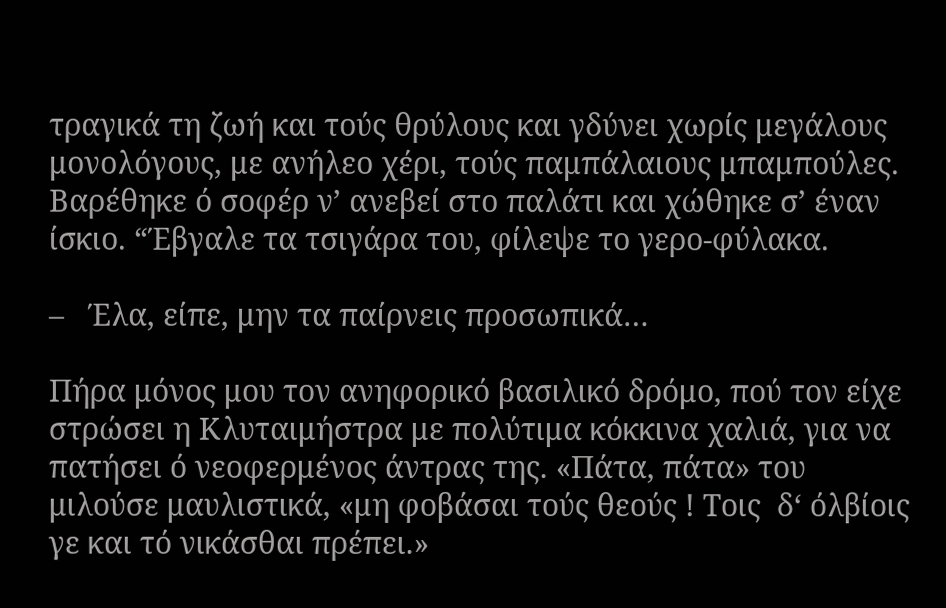τραγικά τη ζωή και τούς θρύλους και γδύνει χωρίς μεγάλους μονολόγους, με ανήλεο χέρι, τούς παμπάλαιους μπαμπούλες. Βαρέθηκε ό σοφέρ ν’ ανεβεί στο παλάτι και χώθηκε σ’ έναν ίσκιο. “Έβγαλε τα τσιγάρα του, φίλεψε το γερο-φύλακα.

–   Έλα, είπε, μην τα παίρνεις προσωπικά…

Πήρα μόνος μου τον ανηφορικό βασιλικό δρόμο, πού τον είχε στρώσει η Κλυταιμήστρα με πολύτιμα κόκκινα χαλιά, για να πατήσει ό νεοφερμένος άντρας της. «Πάτα, πάτα» του μιλούσε μαυλιστικά, «μη φοβάσαι τούς θεούς ! Τοις  δ‘ όλβίοις γε και τό νικάσθαι πρέπει.»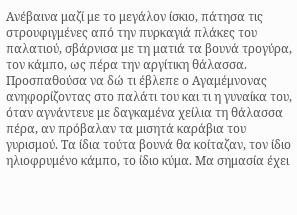Ανέβαινα μαζί με το μεγάλον ίσκιο, πάτησα τις στρουφιγμένες από την πυρκαγιά πλάκες του παλατιού, σβάρνισα με τη ματιά τα βουνά τρογύρα, τον κάμπο, ως πέρα την αργίτικη θάλασσα. Προσπαθούσα να δώ τι έβλεπε ο Αγαμέμνονας ανηφορίζοντας στο παλάτι του και τι η γυναίκα του, όταν αγνάντευε με δαγκαμένα χείλια τη θάλασσα πέρα, αν πρόβαλαν τα μισητά καράβια του γυρισμού. Τα ίδια τούτα βουνά θα κοίταζαν, τον ίδιο ηλιοφρυμένο κάμπο, το ίδιο κύμα. Μα σημασία έχει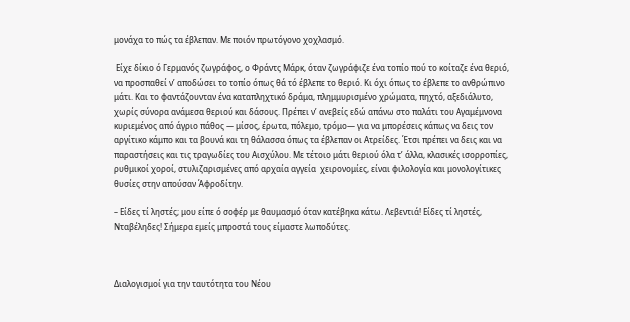μονάχα το πώς τα έβλεπαν. Με ποιόν πρωτόγονο χοχλασμό.

 Είχε δίκιο ό Γερμανός ζωγράφος, ο Φράντς Μάρκ, όταν ζωγράφιζε ένα τοπίο πού το κοίταζε ένα θεριό, να προσπαθεί ν’ αποδώσει το τοπίο όπως θά τό έβλεπε το θεριό. Κι όχι όπως το έβλεπε το ανθρώπινο μάτι. Και το φαντάζουνταν ένα καταπληχτικό δράμα, πλημμυρισμένο χρώματα, πηχτό, αξεδιάλυτο, χωρίς σύνορα ανάμεσα θεριού και δάσους. Πρέπει ν’ ανεβείς εδώ απάνω στο παλάτι του Αγαμέμνονα κυριεμένος από άγριο πάθος — μίσος, έρωτα, πόλεμο, τρόμο— για να μπορέσεις κάπως να δεις τον αργίτικο κάμπο και τα βουνά και τη θάλασσα όπως τα έβλεπαν οι Ατρείδες. Έτσι πρέπει να δεις και να παραστήσεις και τις τραγωδίες του Αισχύλου. Με τέτοιο μάτι θεριού όλα τ’ άλλα, κλασικές ισορροπίες, ρυθμικοί χοροί, στυλιζαρισμένες από αρχαία αγγεία  χειρονομίες, είναι φιλολογία και μονολογίτικες θυσίες στην απούσαν Άφροδίτην.

– Είδες τί ληστές; μου είπε ό σοφέρ με θαυμασμό όταν κατέβηκα κάτω. Λεβεντιά! Είδες τί ληστές, Νταβέληδες! Σήμερα εμείς μπροστά τους είμαστε λωποδύτες.



Διαλογισμοί για την ταυτότητα του Νέου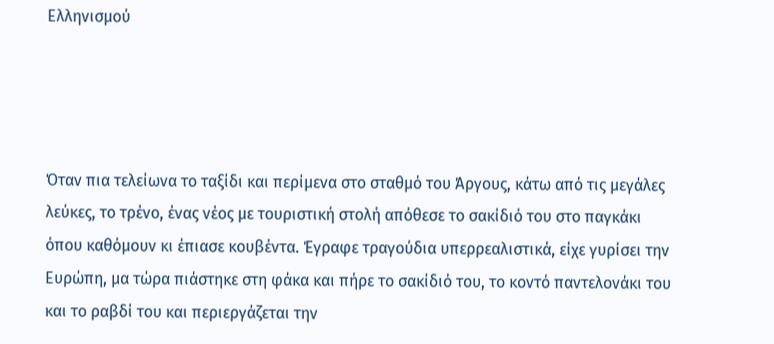Ελληνισμού




Όταν πια τελείωνα το ταξίδι και περίμενα στο σταθμό του Άργους, κάτω από τις μεγάλες λεύκες, το τρένο, ένας νέος με τουριστική στολή απόθεσε το σακίδιό του στο παγκάκι όπου καθόμουν κι έπιασε κουβέντα. Έγραφε τραγούδια υπερρεαλιστικά, είχε γυρίσει την Ευρώπη, μα τώρα πιάστηκε στη φάκα και πήρε το σακίδιό του, το κοντό παντελονάκι του και το ραβδί του και περιεργάζεται την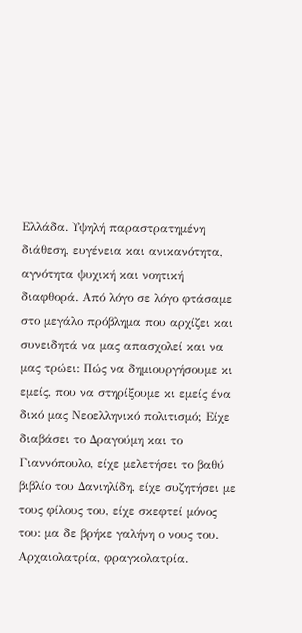Ελλάδα. Υψηλή παραστρατημένη διάθεση, ευγένεια και ανικανότητα, αγνότητα ψυχική και νοητική διαφθορά. Από λόγο σε λόγο φτάσαμε στο μεγάλο πρόβλημα που αρχίζει και συνειδητά να μας απασχολεί και να μας τρώει: Πώς να δημιουργήσουμε κι εμείς, που να στηρίξουμε κι εμείς ένα δικό μας Νεοελληνικό πολιτισμό; Είχε διαβάσει το Δραγούμη και το Γιαννόπουλο, είχε μελετήσει το βαθύ βιβλίο του Δανιηλίδη, είχε συζητήσει με τους φίλους του, είχε σκεφτεί μόνος του: μα δε βρήκε γαλήνη ο νους του. Αρχαιολατρία, φραγκολατρία.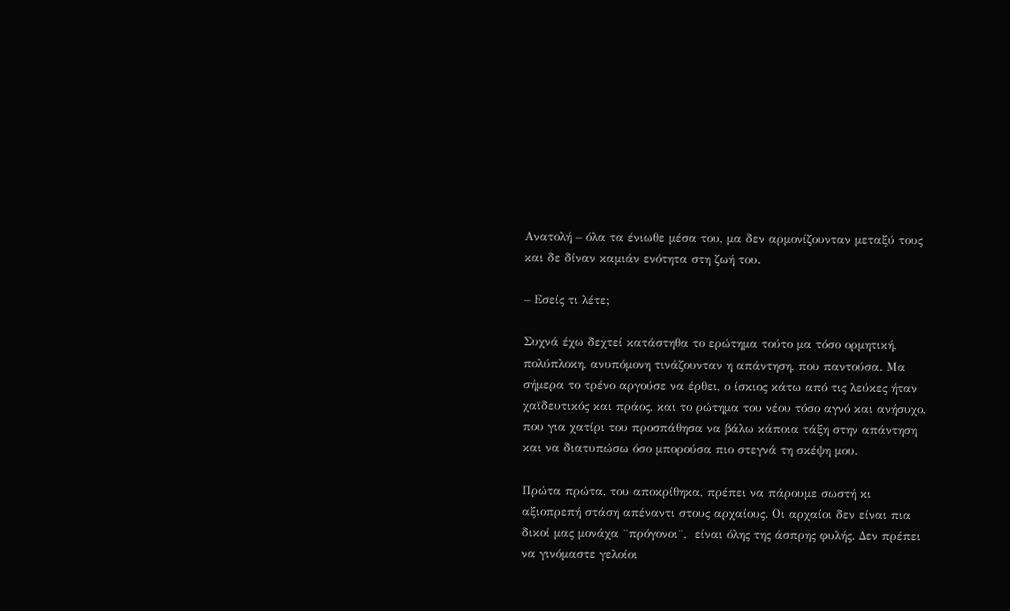Ανατολή – όλα τα ένιωθε μέσα του, μα δεν αρμονίζουνταν μεταξύ τους και δε δίναν καμιάν ενότητα στη ζωή του.

– Εσείς τι λέτε;

Συχνά έχω δεχτεί κατάστηθα το ερώτημα τούτο μα τόσο ορμητική, πολύπλοκη, ανυπόμονη τινάζουνταν η απάντηση, που παντούσα. Μα σήμερα το τρένο αργούσε να έρθει, ο ίσκιος κάτω από τις λεύκες ήταν χαϊδευτικός και πράος, και το ρώτημα του νέου τόσο αγνό και ανήσυχο, που για χατίρι του προσπάθησα να βάλω κάποια τάξη στην απάντηση και να διατυπώσω όσο μπορούσα πιο στεγνά τη σκέψη μου.

Πρώτα πρώτα, του αποκρίθηκα, πρέπει να πάρουμε σωστή κι αξιοπρεπή στάση απέναντι στους αρχαίους. Οι αρχαίοι δεν είναι πια δικοί μας μονάχα ¨πρόγονοι¨,  είναι όλης της άσπρης φυλής. Δεν πρέπει να γινόμαστε γελοίοι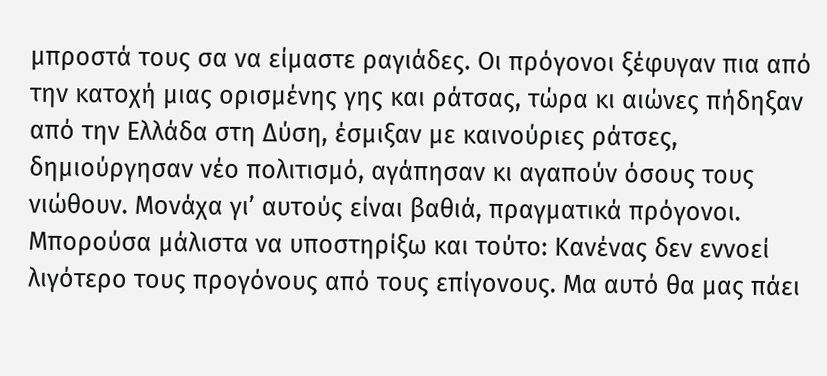μπροστά τους σα να είμαστε ραγιάδες. Οι πρόγονοι ξέφυγαν πια από την κατοχή μιας ορισμένης γης και ράτσας, τώρα κι αιώνες πήδηξαν από την Ελλάδα στη Δύση, έσμιξαν με καινούριες ράτσες, δημιούργησαν νέο πολιτισμό, αγάπησαν κι αγαπούν όσους τους νιώθουν. Μονάχα γι’ αυτούς είναι βαθιά, πραγματικά πρόγονοι. Μπορούσα μάλιστα να υποστηρίξω και τούτο: Κανένας δεν εννοεί λιγότερο τους προγόνους από τους επίγονους. Μα αυτό θα μας πάει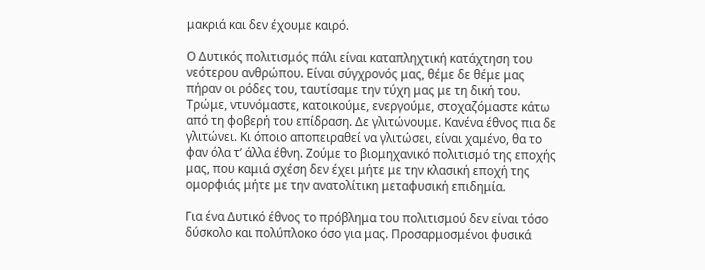μακριά και δεν έχουμε καιρό.

Ο Δυτικός πολιτισμός πάλι είναι καταπληχτική κατάχτηση του νεότερου ανθρώπου. Είναι σύγχρονός μας, θέμε δε θέμε μας πήραν οι ρόδες του, ταυτίσαμε την τύχη μας με τη δική του. Τρώμε, ντυνόμαστε, κατοικούμε, ενεργούμε, στοχαζόμαστε κάτω από τη φοβερή του επίδραση. Δε γλιτώνουμε. Κανένα έθνος πια δε γλιτώνει. Κι όποιο αποπειραθεί να γλιτώσει, είναι χαμένο, θα το φαν όλα τ’ άλλα έθνη. Ζούμε το βιομηχανικό πολιτισμό της εποχής μας, που καμιά σχέση δεν έχει μήτε με την κλασική εποχή της ομορφιάς μήτε με την ανατολίτικη μεταφυσική επιδημία.

Για ένα Δυτικό έθνος το πρόβλημα του πολιτισμού δεν είναι τόσο δύσκολο και πολύπλοκο όσο για μας. Προσαρμοσμένοι φυσικά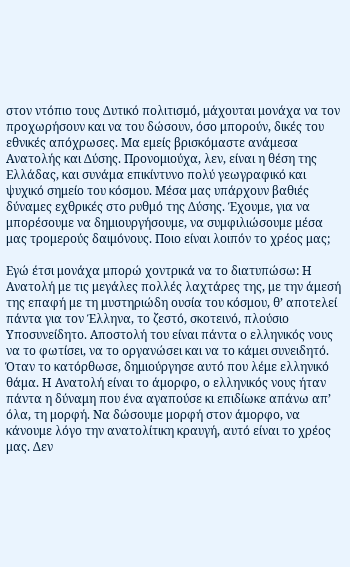στον ντόπιο τους Δυτικό πολιτισμό, μάχουται μονάχα να τον προχωρήσουν και να του δώσουν, όσο μπορούν, δικές του εθνικές απόχρωσες. Μα εμείς βρισκόμαστε ανάμεσα Ανατολής και Δύσης. Προνομιούχα, λεν, είναι η θέση της Ελλάδας, και συνάμα επικίντυνο πολύ γεωγραφικό και ψυχικό σημείο του κόσμου. Μέσα μας υπάρχουν βαθιές δύναμες εχθρικές στο ρυθμό της Δύσης. Έχουμε, για να μπορέσουμε να δημιουργήσουμε, να συμφιλιώσουμε μέσα μας τρομερούς δαιμόνους. Ποιο είναι λοιπόν το χρέος μας;

Εγώ έτσι μονάχα μπορώ χοντρικά να το διατυπώσω: Η Ανατολή με τις μεγάλες πολλές λαχτάρες της, με την άμεσή της επαφή με τη μυστηριώδη ουσία του κόσμου, θ’ αποτελεί πάντα για τον Έλληνα, το ζεστό, σκοτεινό, πλούσιο Υποσυνείδητο. Αποστολή του είναι πάντα ο ελληνικός νους να το φωτίσει, να το οργανώσει και να το κάμει συνειδητό. Όταν το κατόρθωσε, δημιούργησε αυτό που λέμε ελληνικό θάμα. Η Ανατολή είναι το άμορφο, ο ελληνικός νους ήταν πάντα η δύναμη που ένα αγαπούσε κι επιδίωκε απάνω απ’ όλα, τη μορφή. Να δώσουμε μορφή στον άμορφο, να κάνουμε λόγο την ανατολίτικη κραυγή, αυτό είναι το χρέος μας. Δεν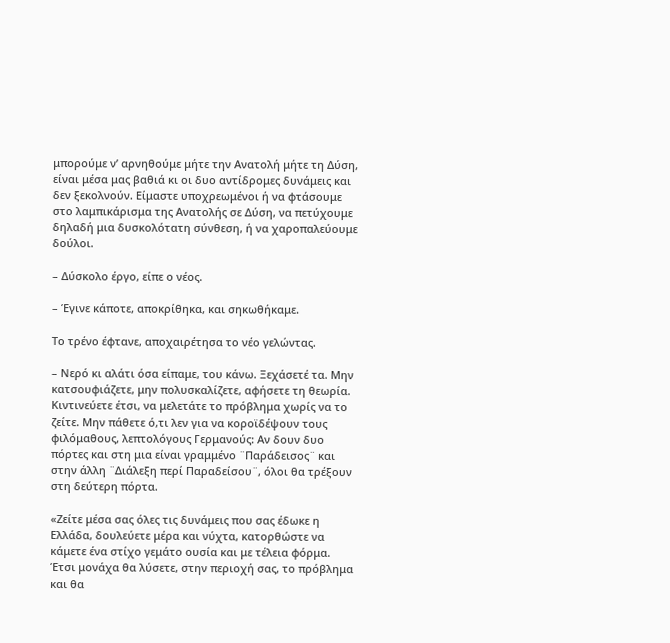μπορούμε ν’ αρνηθούμε μήτε την Ανατολή μήτε τη Δύση, είναι μέσα μας βαθιά κι οι δυο αντίδρομες δυνάμεις και δεν ξεκολνούν. Είμαστε υποχρεωμένοι ή να φτάσουμε στο λαμπικάρισμα της Ανατολής σε Δύση, να πετύχουμε δηλαδή μια δυσκολότατη σύνθεση, ή να χαροπαλεύουμε δούλοι.

– Δύσκολο έργο, είπε ο νέος.

– Έγινε κάποτε, αποκρίθηκα, και σηκωθήκαμε.

Το τρένο έφτανε, αποχαιρέτησα το νέο γελώντας.

– Νερό κι αλάτι όσα είπαμε, του κάνω. Ξεχάσετέ τα. Μην κατσουφιάζετε, μην πολυσκαλίζετε, αφήσετε τη θεωρία. Κιντινεύετε έτσι, να μελετάτε το πρόβλημα χωρίς να το ζείτε. Μην πάθετε ό,τι λεν για να κοροϊδέψουν τους φιλόμαθους, λεπτολόγους Γερμανούς: Αν δουν δυο πόρτες και στη μια είναι γραμμένο ¨Παράδεισος¨ και στην άλλη ¨Διάλεξη περί Παραδείσου¨, όλοι θα τρέξουν στη δεύτερη πόρτα.

«Ζείτε μέσα σας όλες τις δυνάμεις που σας έδωκε η Ελλάδα, δουλεύετε μέρα και νύχτα, κατορθώστε να κάμετε ένα στίχο γεμάτο ουσία και με τέλεια φόρμα. Έτσι μονάχα θα λύσετε, στην περιοχή σας, το πρόβλημα και θα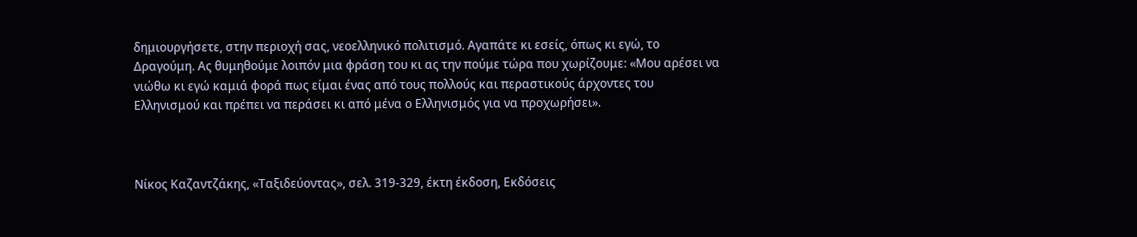δημιουργήσετε, στην περιοχή σας, νεοελληνικό πολιτισμό. Αγαπάτε κι εσείς, όπως κι εγώ, το Δραγούμη. Ας θυμηθούμε λοιπόν μια φράση του κι ας την πούμε τώρα που χωρίζουμε: «Μου αρέσει να νιώθω κι εγώ καμιά φορά πως είμαι ένας από τους πολλούς και περαστικούς άρχοντες του Ελληνισμού και πρέπει να περάσει κι από μένα ο Ελληνισμός για να προχωρήσει».



Νίκος Καζαντζάκης, «Ταξιδεύοντας», σελ. 319-329, έκτη έκδοση, Εκδόσεις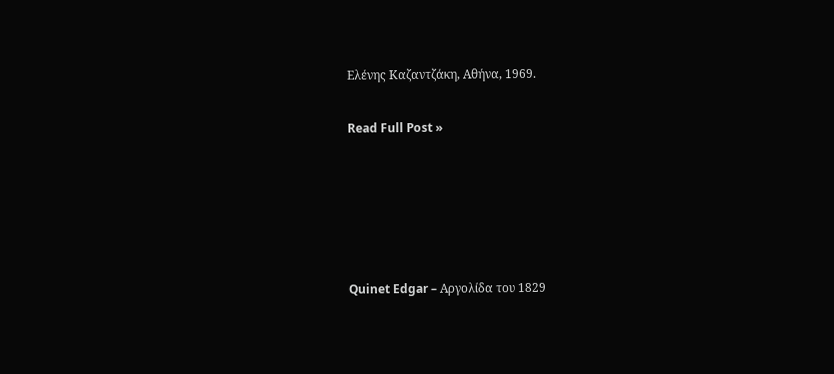Ελένης Καζαντζάκη, Αθήνα, 1969.

Read Full Post »





Quinet Edgar – Αργολίδα του 1829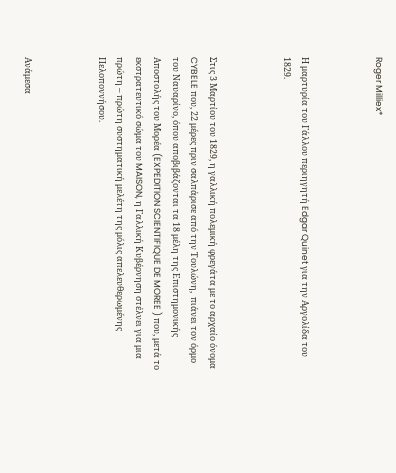Roger Milliex*



Η μαρτυρία του Γάλλου περιηγητή Edgar Quinet για την Αργολίδα του 1829.



Στις 3 Μαρτίου του 1829, η γαλλική πολεμική φρεγάτα με το αρχαίο όνομα CYBELE που, 22 μέρες πριν σαλπάρισε από την Τουλώνη,  πιάνει τον όρμο του Ναυαρίνο, όπου αποβιβάζονται τα 18 μέλη της Επιστημονικής Αποστολής του Μορέα (EXPEDITION SCIENTIFIQUE DE MOREE ) που, μετά το εκστρατευτικό σώμα του MAISON, η Γαλλική Κυβέρνηση στέλνει για μια πρώτη – πρώτη συστηματική μελέτη της μόλις απελευθερωμένης Πελοποννήσου.



Ανάμεσα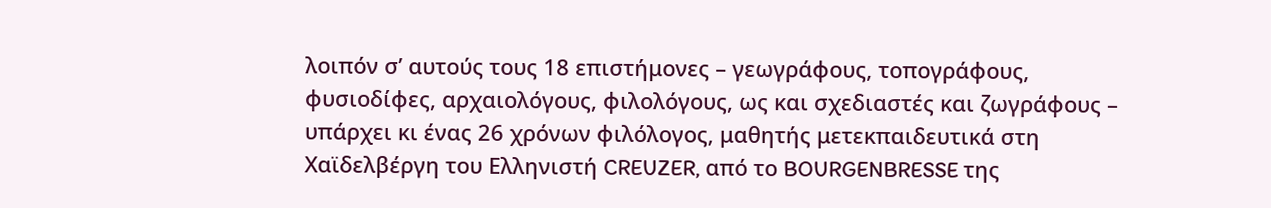λοιπόν σ’ αυτούς τους 18 επιστήμονες – γεωγράφους, τοπογράφους, φυσιοδίφες, αρχαιολόγους, φιλολόγους, ως και σχεδιαστές και ζωγράφους – υπάρχει κι ένας 26 χρόνων φιλόλογος, μαθητής μετεκπαιδευτικά στη Χαϊδελβέργη του Ελληνιστή CREUZER, από το BOURGENBRESSE της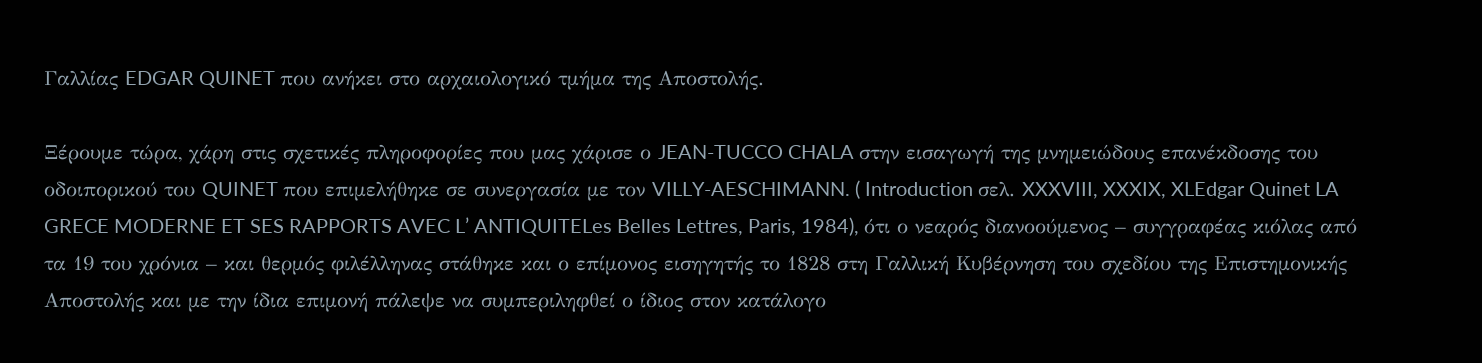Γαλλίας EDGAR QUINET που ανήκει στο αρχαιολογικό τμήμα της Αποστολής.

Ξέρουμε τώρα, χάρη στις σχετικές πληροφορίες που μας χάρισε ο JEAN-TUCCO CHALA στην εισαγωγή της μνημειώδους επανέκδοσης του οδοιπορικού του QUINET που επιμελήθηκε σε συνεργασία με τον VILLY-AESCHIMANN. ( Introduction σελ. XXXVIII, XXXIX, XLEdgar Quinet LA GRECE MODERNE ET SES RAPPORTS AVEC L’ ANTIQUITELes Belles Lettres, Paris, 1984), ότι ο νεαρός διανοούμενος – συγγραφέας κιόλας από τα 19 του χρόνια – και θερμός φιλέλληνας στάθηκε και ο επίμονος εισηγητής το 1828 στη Γαλλική Κυβέρνηση του σχεδίου της Επιστημονικής Αποστολής και με την ίδια επιμονή πάλεψε να συμπεριληφθεί ο ίδιος στον κατάλογο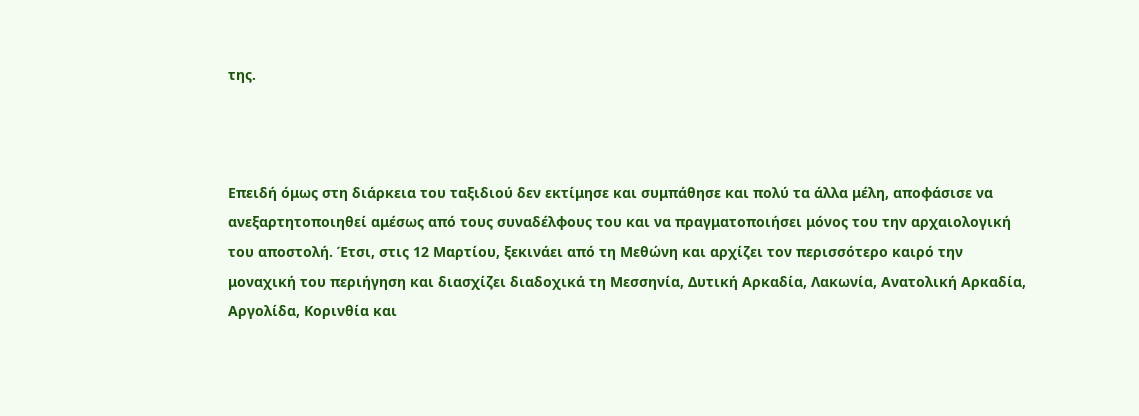της.



Επειδή όμως στη διάρκεια του ταξιδιού δεν εκτίμησε και συμπάθησε και πολύ τα άλλα μέλη, αποφάσισε να ανεξαρτητοποιηθεί αμέσως από τους συναδέλφους του και να πραγματοποιήσει μόνος του την αρχαιολογική του αποστολή. Έτσι, στις 12 Μαρτίου, ξεκινάει από τη Μεθώνη και αρχίζει τον περισσότερο καιρό την μοναχική του περιήγηση και διασχίζει διαδοχικά τη Μεσσηνία, Δυτική Αρκαδία, Λακωνία, Ανατολική Αρκαδία, Αργολίδα, Κορινθία και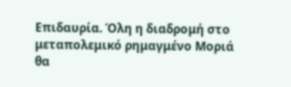Επιδαυρία. Όλη η διαδρομή στο μεταπολεμικό ρημαγμένο Μοριά θα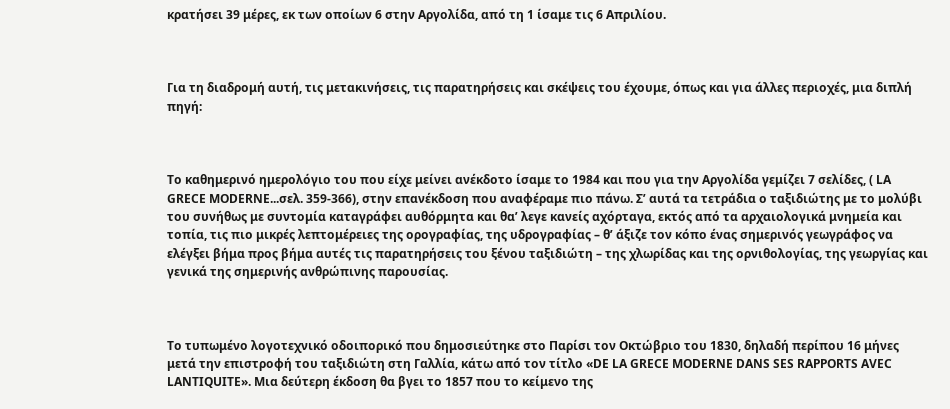κρατήσει 39 μέρες, εκ των οποίων 6 στην Αργολίδα, από τη 1 ίσαμε τις 6 Απριλίου.



Για τη διαδρομή αυτή, τις μετακινήσεις, τις παρατηρήσεις και σκέψεις του έχουμε, όπως και για άλλες περιοχές, μια διπλή πηγή:



Το καθημερινό ημερολόγιο του που είχε μείνει ανέκδοτο ίσαμε το 1984 και που για την Αργολίδα γεμίζει 7 σελίδες, ( LA GRECE MODERNE...σελ. 359-366), στην επανέκδοση που αναφέραμε πιο πάνω. Σ’ αυτά τα τετράδια ο ταξιδιώτης με το μολύβι του συνήθως με συντομία καταγράφει αυθόρμητα και θα’ λεγε κανείς αχόρταγα, εκτός από τα αρχαιολογικά μνημεία και τοπία, τις πιο μικρές λεπτομέρειες της ορογραφίας, της υδρογραφίας – θ’ άξιζε τον κόπο ένας σημερινός γεωγράφος να ελέγξει βήμα προς βήμα αυτές τις παρατηρήσεις του ξένου ταξιδιώτη – της χλωρίδας και της ορνιθολογίας, της γεωργίας και γενικά της σημερινής ανθρώπινης παρουσίας.



Το τυπωμένο λογοτεχνικό οδοιπορικό που δημοσιεύτηκε στο Παρίσι τον Οκτώβριο του 1830, δηλαδή περίπου 16 μήνες μετά την επιστροφή του ταξιδιώτη στη Γαλλία, κάτω από τον τίτλο «DE LA GRECE MODERNE DANS SES RAPPORTS AVEC LANTIQUITE». Μια δεύτερη έκδοση θα βγει το 1857 που το κείμενο της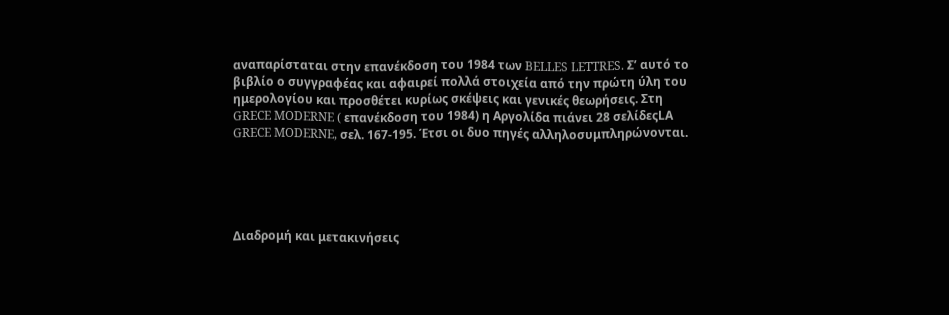αναπαρίσταται στην επανέκδοση του 1984 των BELLES LETTRES. Σ’ αυτό το βιβλίο ο συγγραφέας και αφαιρεί πολλά στοιχεία από την πρώτη ύλη του ημερολογίου και προσθέτει κυρίως σκέψεις και γενικές θεωρήσεις. Στη GRECE MODERNE ( επανέκδοση του 1984) η Αργολίδα πιάνει 28 σελίδεςLA GRECE MODERNE, σελ. 167-195. Έτσι οι δυο πηγές αλληλοσυμπληρώνονται.





Διαδρομή και μετακινήσεις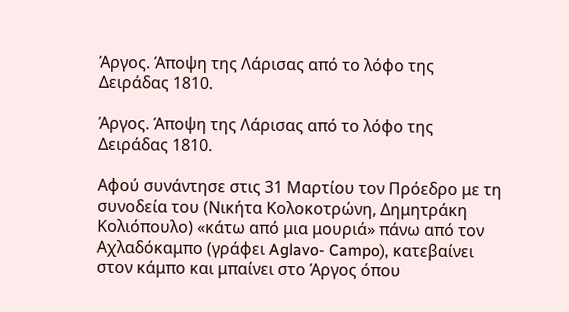Άργος. Άποψη της Λάρισας από το λόφο της Δειράδας 1810.

Άργος. Άποψη της Λάρισας από το λόφο της Δειράδας 1810.

Αφού συνάντησε στις 31 Μαρτίου τον Πρόεδρο με τη συνοδεία του (Νικήτα Κολοκοτρώνη, Δημητράκη Κολιόπουλο) «κάτω από μια μουριά» πάνω από τον Αχλαδόκαμπο (γράφει Aglavo- Campo), κατεβαίνει στον κάμπο και μπαίνει στο Άργος όπου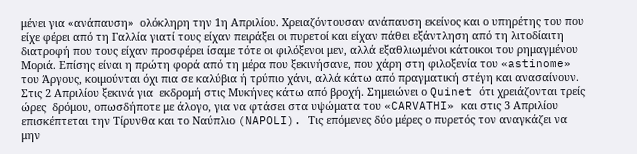μένει για «ανάπαυση»  ολόκληρη την 1η Απριλίου. Χρειαζόντουσαν ανάπαυση εκείνος και ο υπηρέτης του που είχε φέρει από τη Γαλλία γιατί τους είχαν πειράξει οι πυρετοί και είχαν πάθει εξάντληση από τη λιτοδίαιτη διατροφή που τους είχαν προσφέρει ίσαμε τότε οι φιλόξενοι μεν, αλλά εξαθλιωμένοι κάτοικοι του ρημαγμένου Μοριά. Επίσης είναι η πρώτη φορά από τη μέρα που ξεκινήσανε, που χάρη στη φιλοξενία του «astinome» του Άργους, κοιμούνται όχι πια σε καλύβια ή τρύπιο χάνι, αλλά κάτω από πραγματική στέγη και ανασαίνουν. Στις 2 Απριλίου ξεκινά για  εκδρομή στις Μυκήνες κάτω από βροχή. Σημειώνει ο Quinet ότι χρειάζονται τρείς ώρες  δρόμου, οπωσδήποτε με άλογο, για να φτάσει στα υψώματα του «CARVATHI» και στις 3 Απριλίου επισκέπτεται την Τίρυνθα και το Ναύπλιο (NAPOLI). Τις επόμενες δύο μέρες ο πυρετός τον αναγκάζει να μην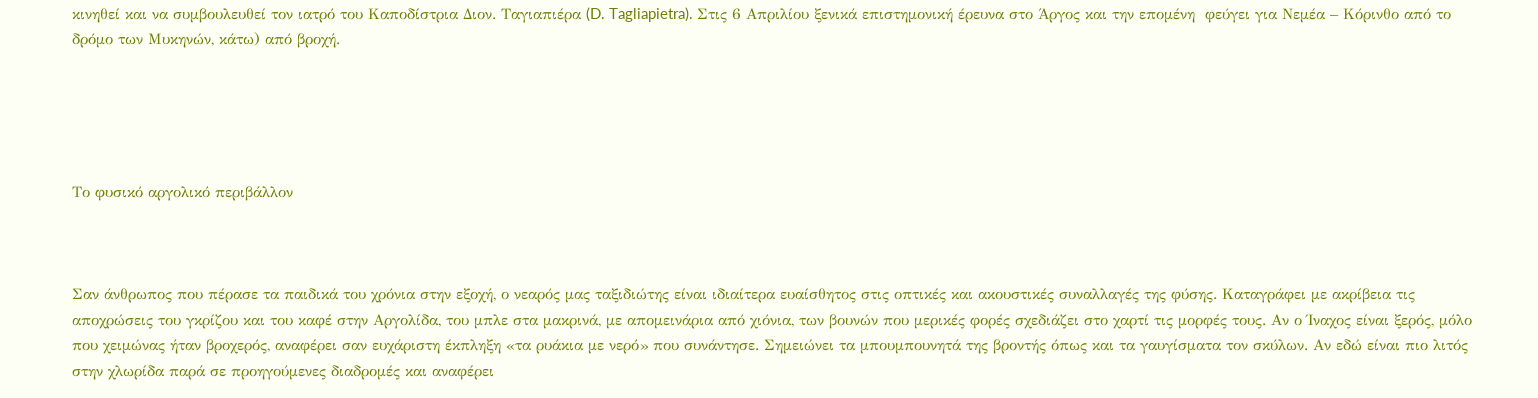κινηθεί και να συμβουλευθεί τον ιατρό του Καποδίστρια Διον. Ταγιαπιέρα (D. Tagliapietra). Στις 6 Απριλίου ξενικά επιστημονική έρευνα στο Άργος και την επομένη  φεύγει για Νεμέα – Κόρινθο από το δρόμο των Μυκηνών, κάτω) από βροχή.





Το φυσικό αργολικό περιβάλλον



Σαν άνθρωπος που πέρασε τα παιδικά του χρόνια στην εξοχή, ο νεαρός μας ταξιδιώτης είναι ιδιαίτερα ευαίσθητος στις οπτικές και ακουστικές συναλλαγές της φύσης. Καταγράφει με ακρίβεια τις αποχρώσεις του γκρίζου και του καφέ στην Αργολίδα, του μπλε στα μακρινά, με απομεινάρια από χιόνια, των βουνών που μερικές φορές σχεδιάζει στο χαρτί τις μορφές τους. Αν ο Ίναχος είναι ξερός, μόλο που χειμώνας ήταν βροχερός, αναφέρει σαν ευχάριστη έκπληξη «τα ρυάκια με νερό» που συνάντησε. Σημειώνει τα μπουμπουνητά της βροντής όπως και τα γαυγίσματα τον σκύλων. Αν εδώ είναι πιο λιτός στην χλωρίδα παρά σε προηγούμενες διαδρομές και αναφέρει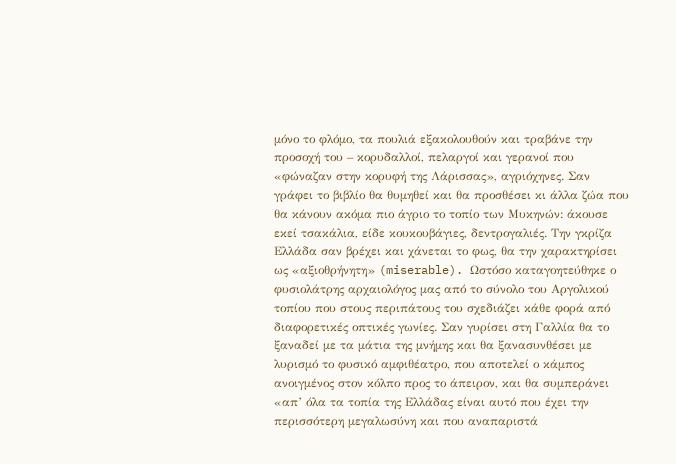μόνο το φλόμο, τα πουλιά εξακολουθούν και τραβάνε την προσοχή του – κορυδαλλοί, πελαργοί και γερανοί που «φώναζαν στην κορυφή της Λάρισσας», αγριόχηνες. Σαν γράφει το βιβλίο θα θυμηθεί και θα προσθέσει κι άλλα ζώα που θα κάνουν ακόμα πιο άγριο το τοπίο των Μυκηνών: άκουσε εκεί τσακάλια, είδε κουκουβάγιες, δεντρογαλιές. Την γκρίζα Ελλάδα σαν βρέχει και χάνεται το φως, θα την χαρακτηρίσει ως «αξιοθρήνητη» (miserable). Ωστόσο καταγοητεύθηκε ο φυσιολάτρης αρχαιολόγος μας από το σύνολο του Αργολικού τοπίου που στους περιπάτους του σχεδιάζει κάθε φορά από διαφορετικές οπτικές γωνίες. Σαν γυρίσει στη Γαλλία θα το ξαναδεί με τα μάτια της μνήμης και θα ξανασυνθέσει με λυρισμό το φυσικό αμφιθέατρο, που αποτελεί ο κάμπος ανοιγμένος στον κόλπο προς το άπειρον, και θα συμπεράνει «απ’ όλα τα τοπία της Ελλάδας είναι αυτό που έχει την περισσότερη μεγαλωσύνη και που αναπαριστά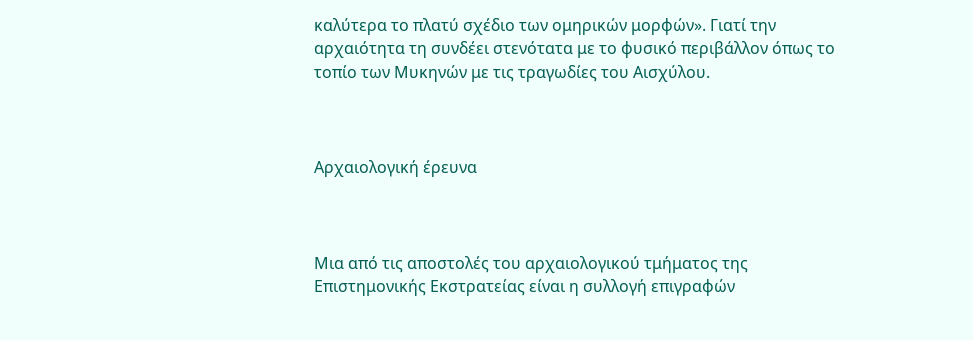καλύτερα το πλατύ σχέδιο των ομηρικών μορφών». Γιατί την αρχαιότητα τη συνδέει στενότατα με το φυσικό περιβάλλον όπως το τοπίο των Μυκηνών με τις τραγωδίες του Αισχύλου.



Αρχαιολογική έρευνα



Μια από τις αποστολές του αρχαιολογικού τμήματος της Επιστημονικής Εκστρατείας είναι η συλλογή επιγραφών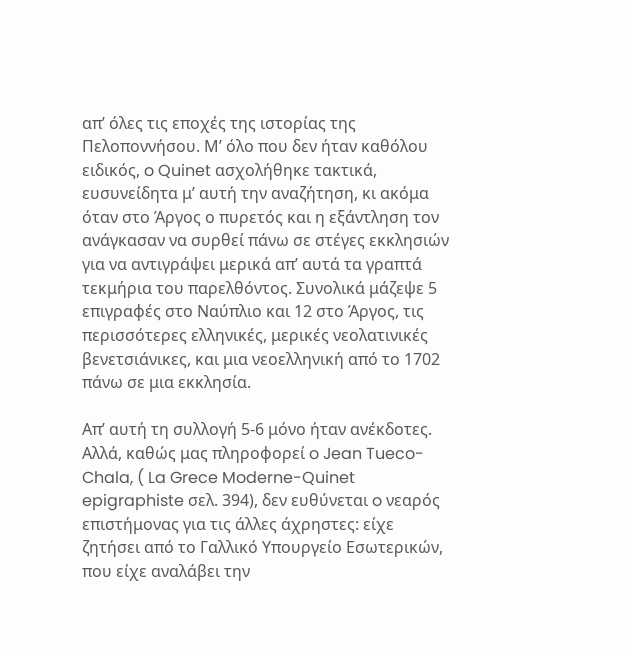απ’ όλες τις εποχές της ιστορίας της Πελοποννήσου. Μ’ όλο που δεν ήταν καθόλου ειδικός, o Quinet ασχολήθηκε τακτικά, ευσυνείδητα μ’ αυτή την αναζήτηση, κι ακόμα όταν στο Άργος ο πυρετός και η εξάντληση τον ανάγκασαν να συρθεί πάνω σε στέγες εκκλησιών για να αντιγράψει μερικά απ’ αυτά τα γραπτά τεκμήρια του παρελθόντος. Συνολικά μάζεψε 5 επιγραφές στο Ναύπλιο και 12 στο Άργος, τις περισσότερες ελληνικές, μερικές νεολατινικές βενετσιάνικες, και μια νεοελληνική από το 1702 πάνω σε μια εκκλησία.

Απ’ αυτή τη συλλογή 5-6 μόνο ήταν ανέκδοτες. Αλλά, καθώς μας πληροφορεί o Jean Tueco-Chala, ( La Grece Moderne-Quinet epigraphiste σελ. 394), δεν ευθύνεται o νεαρός επιστήμονας για τις άλλες άχρηστες: είχε ζητήσει από το Γαλλικό Υπουργείο Εσωτερικών, που είχε αναλάβει την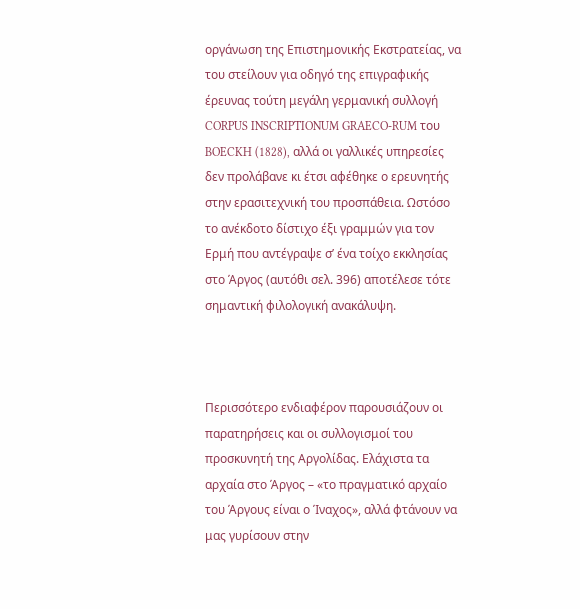οργάνωση της Επιστημονικής Εκστρατείας, να του στείλουν για οδηγό της επιγραφικής έρευνας τούτη μεγάλη γερμανική συλλογή CORPUS INSCRIPTIONUM GRAECO-RUM του BOECKH (1828), αλλά οι γαλλικές υπηρεσίες δεν προλάβανε κι έτσι αφέθηκε ο ερευνητής στην ερασιτεχνική του προσπάθεια. Ωστόσο το ανέκδοτο δίστιχο έξι γραμμών για τον Ερμή που αντέγραψε σ’ ένα τοίχο εκκλησίας στο Άργος (αυτόθι σελ. 396) αποτέλεσε τότε σημαντική φιλολογική ανακάλυψη.



Περισσότερο ενδιαφέρον παρουσιάζουν οι παρατηρήσεις και οι συλλογισμοί του προσκυνητή της Αργολίδας. Ελάχιστα τα αρχαία στο Άργος – «το πραγματικό αρχαίο του Άργους είναι ο Ίναχος», αλλά φτάνουν να μας γυρίσουν στην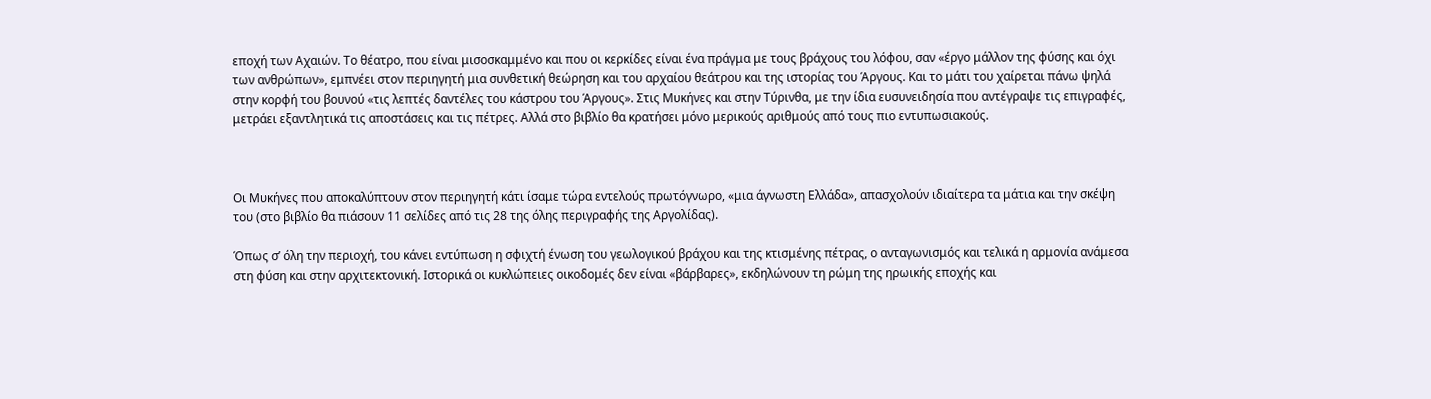εποχή των Αχαιών. Το θέατρο, που είναι μισοσκαμμένο και που οι κερκίδες είναι ένα πράγμα με τους βράχους του λόφου, σαν «έργο μάλλον της φύσης και όχι των ανθρώπων», εμπνέει στον περιηγητή μια συνθετική θεώρηση και του αρχαίου θεάτρου και της ιστορίας του Άργους. Και το μάτι του χαίρεται πάνω ψηλά στην κορφή του βουνού «τις λεπτές δαντέλες του κάστρου του Άργους». Στις Μυκήνες και στην Τύρινθα, με την ίδια ευσυνειδησία που αντέγραψε τις επιγραφές, μετράει εξαντλητικά τις αποστάσεις και τις πέτρες. Αλλά στο βιβλίο θα κρατήσει μόνο μερικούς αριθμούς από τους πιο εντυπωσιακούς.



Οι Μυκήνες που αποκαλύπτουν στον περιηγητή κάτι ίσαμε τώρα εντελούς πρωτόγνωρο, «μια άγνωστη Ελλάδα», απασχολούν ιδιαίτερα τα μάτια και την σκέψη του (στο βιβλίο θα πιάσουν 11 σελίδες από τις 28 της όλης περιγραφής της Αργολίδας).

Όπως σ’ όλη την περιοχή, του κάνει εντύπωση η σφιχτή ένωση του γεωλογικού βράχου και της κτισμένης πέτρας, ο ανταγωνισμός και τελικά η αρμονία ανάμεσα στη φύση και στην αρχιτεκτονική. Ιστορικά οι κυκλώπειες οικοδομές δεν είναι «βάρβαρες», εκδηλώνουν τη ρώμη της ηρωικής εποχής και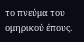το πνεύμα του ομηρικού έπους.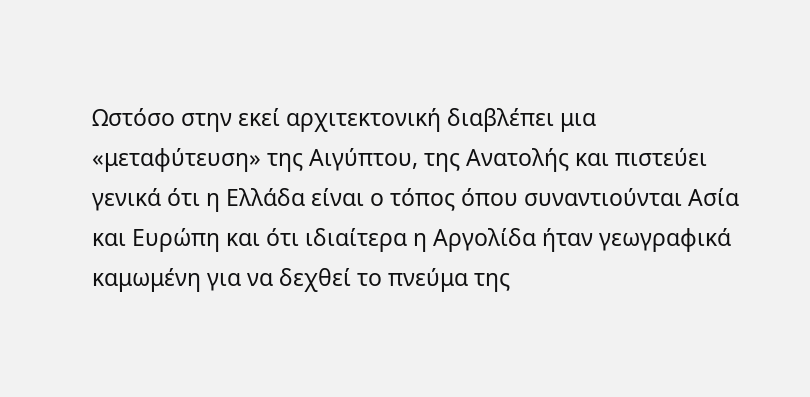Ωστόσο στην εκεί αρχιτεκτονική διαβλέπει μια «μεταφύτευση» της Αιγύπτου, της Ανατολής και πιστεύει γενικά ότι η Ελλάδα είναι ο τόπος όπου συναντιούνται Ασία και Ευρώπη και ότι ιδιαίτερα η Αργολίδα ήταν γεωγραφικά καμωμένη για να δεχθεί το πνεύμα της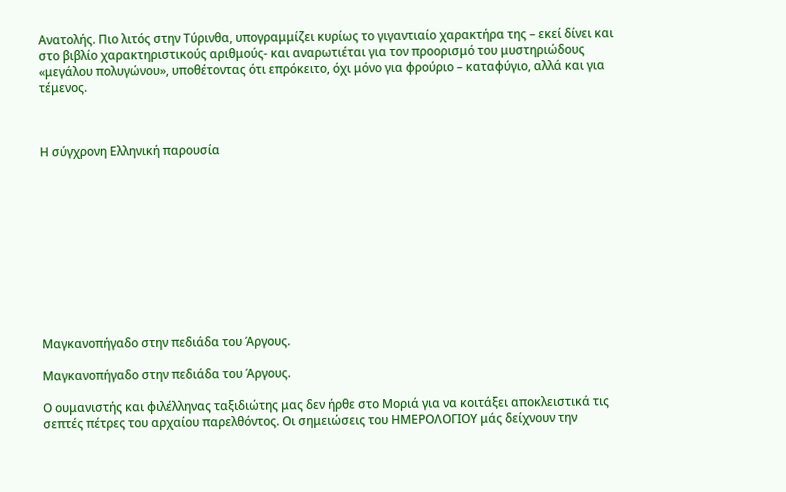Ανατολής. Πιο λιτός στην Τύρινθα, υπογραμμίζει κυρίως το γιγαντιαίο χαρακτήρα της – εκεί δίνει και στο βιβλίο χαρακτηριστικούς αριθμούς- και αναρωτιέται για τον προορισμό του μυστηριώδους «μεγάλου πολυγώνου», υποθέτοντας ότι επρόκειτο, όχι μόνο για φρούριο – καταφύγιο, αλλά και για τέμενος.



Η σύγχρονη Ελληνική παρουσία











Μαγκανοπήγαδο στην πεδιάδα του Άργους.

Μαγκανοπήγαδο στην πεδιάδα του Άργους.

Ο ουμανιστής και φιλέλληνας ταξιδιώτης μας δεν ήρθε στο Μοριά για να κοιτάξει αποκλειστικά τις σεπτές πέτρες του αρχαίου παρελθόντος. Οι σημειώσεις του ΗΜΕΡΟΛΟΓΙΟΥ μάς δείχνουν την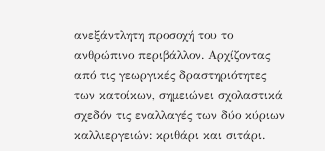ανεξάντλητη προσοχή του το ανθρώπινο περιβάλλον. Αρχίζοντας από τις γεωργικές δραστηριότητες των κατοίκων, σημειώνει σχολαστικά σχεδόν τις εναλλαγές των δύο κύριων καλλιεργειών: κριθάρι και σιτάρι.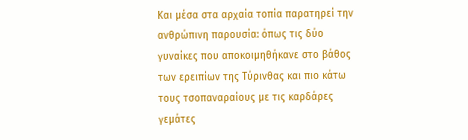Και μέσα στα αρχαία τοπία παρατηρεί την ανθρώπινη παρουσία: όπως τις δύο γυναίκες που αποκοιμηθήκανε στο βάθος των ερειπίων της Τύρινθας και πιο κάτω τους τσοπαναραίους με τις καρδάρες γεμάτες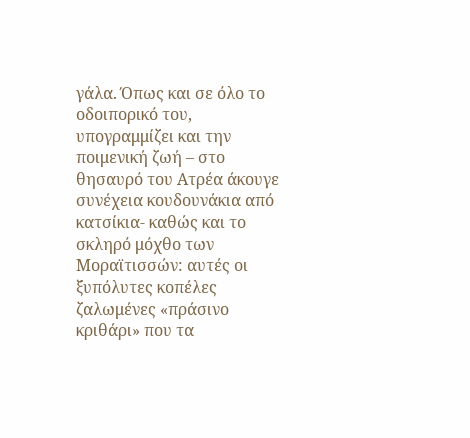γάλα. Όπως και σε όλο το οδοιπορικό του, υπογραμμίζει και την ποιμενική ζωή – στο θησαυρό του Ατρέα άκουγε συνέχεια κουδουνάκια από κατσίκια- καθώς και το σκληρό μόχθο των Μοραϊτισσών: αυτές οι ξυπόλυτες κοπέλες ζαλωμένες «πράσινο κριθάρι» που τα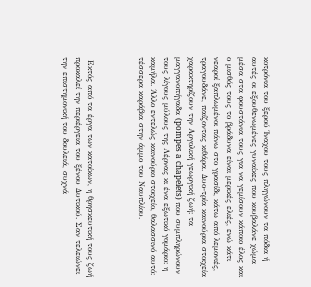κοτρόνια του ξερού Ίναχου τους πληγώνουν τα πόδια ή αυτές οι εξουθενωμένες γυναίκες που κουβαλάνε χώμα μέσα στα φουστάνια τους για να γεμίσουν κάποιο έλος και ο μισθός τους το βράδυνα είναι μερικές ελιές, ενώ κάτι νεαροί ξαπλωμένοι πάνω στο γρασίδι, κάτω από λεμονιές, τραγουδάνε, παίζοντας κιθάρα. Δυο-τρία καινούρια στοιχεία χαρακτηρίζουν την Αργολική γεωργική ζωή: τα μαγγανοπήγαδα (pompes a chapelets) που συμπληρώνουν τους λίγους μύλους της Λέρνας κι ένα εξωτικό γομάριο: η καμήλα. Άλλο εντελώς καινούριο στοιχείο, θαλασσινό αυτό: τέσσερα καράβια στην άμμο του Ναυπλίου.



 Εκτός από τα έργα των κατοίκων, η θρησκευτική τους ζωή προκαλεί την περιέργεια του ξένου Δυτικού. Σαν τελειώνει την επιστημονική του δουλειά, συχνά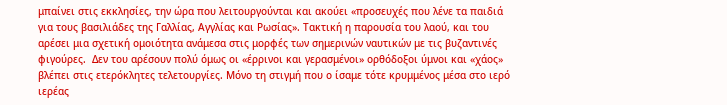μπαίνει στις εκκλησίες, την ώρα που λειτουργούνται και ακούει «προσευχές που λένε τα παιδιά για τους βασιλιάδες της Γαλλίας, Αγγλίας και Ρωσίας». Τακτική η παρουσία του λαού, και του αρέσει μια σχετική ομοιότητα ανάμεσα στις μορφές των σημερινών ναυτικών με τις βυζαντινές φιγούρες.  Δεν του αρέσουν πολύ όμως οι «έρρινοι και γερασμένοι» ορθόδοξοι ύμνοι και «χάος» βλέπει στις ετερόκλητες τελετουργίες. Μόνο τη στιγμή που ο ίσαμε τότε κρυμμένος μέσα στο ιερό  ιερέας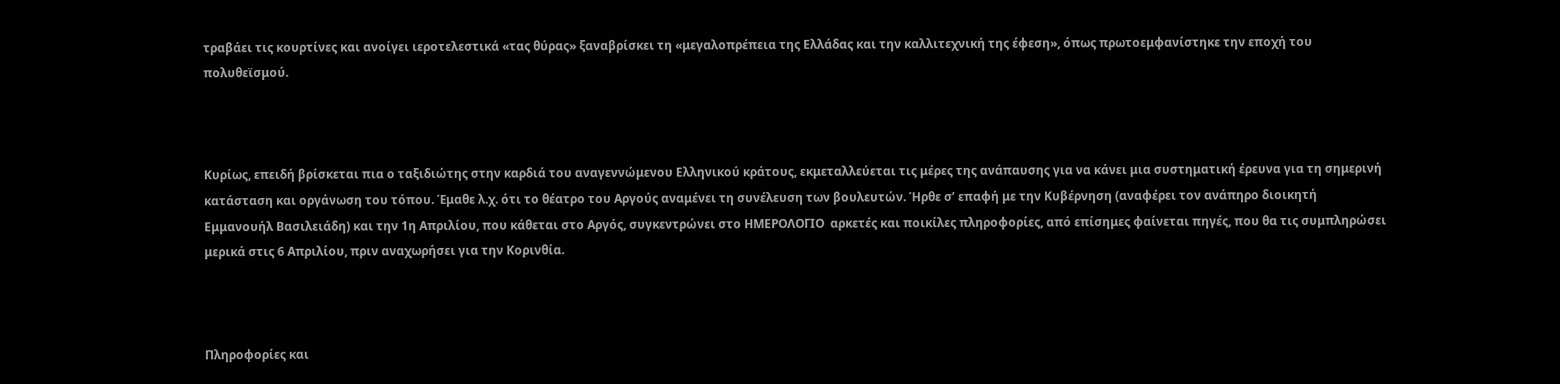τραβάει τις κουρτίνες και ανοίγει ιεροτελεστικά «τας θύρας» ξαναβρίσκει τη «μεγαλοπρέπεια της Ελλάδας και την καλλιτεχνική της έφεση», όπως πρωτοεμφανίστηκε την εποχή του πολυθεϊσμού.



Κυρίως, επειδή βρίσκεται πια ο ταξιδιώτης στην καρδιά του αναγεννώμενου Ελληνικού κράτους, εκμεταλλεύεται τις μέρες της ανάπαυσης για να κάνει μια συστηματική έρευνα για τη σημερινή κατάσταση και οργάνωση του τόπου. Έμαθε λ.χ. ότι το θέατρο του Αργούς αναμένει τη συνέλευση των βουλευτών. Ήρθε σ’ επαφή με την Κυβέρνηση (αναφέρει τον ανάπηρο διοικητή Εμμανουήλ Βασιλειάδη) και την 1η Απριλίου, που κάθεται στο Αργός, συγκεντρώνει στο ΗΜΕΡΟΛΟΓΙΟ  αρκετές και ποικίλες πληροφορίες, από επίσημες φαίνεται πηγές, που θα τις συμπληρώσει μερικά στις 6 Απριλίου, πριν αναχωρήσει για την Κορινθία.



Πληροφορίες και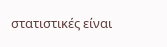στατιστικές είναι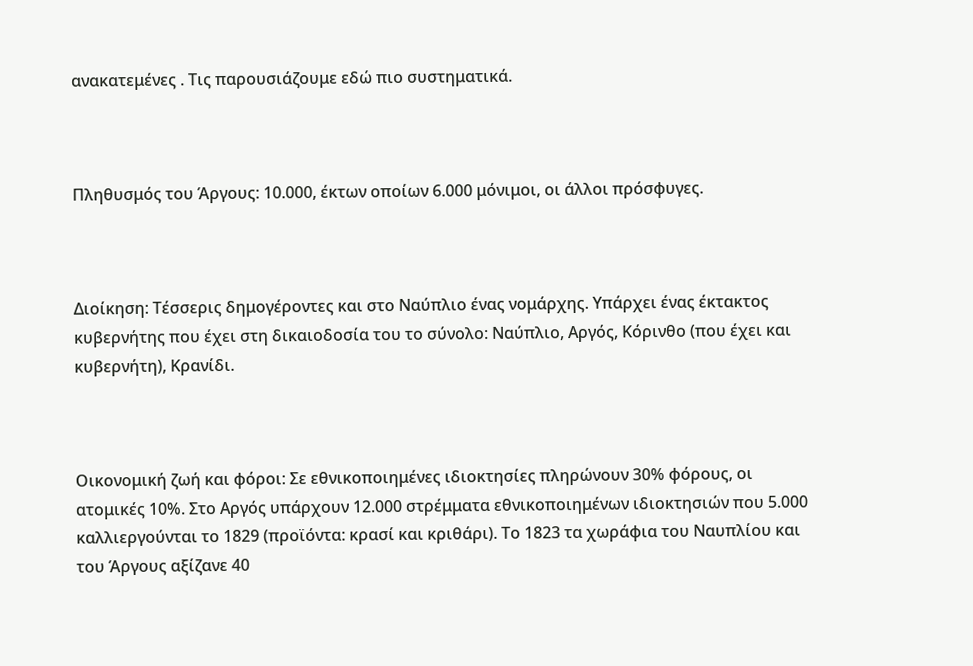ανακατεμένες . Τις παρουσιάζουμε εδώ πιο συστηματικά.



Πληθυσμός του Άργους: 10.000, έκτων οποίων 6.000 μόνιμοι, οι άλλοι πρόσφυγες.



Διοίκηση: Τέσσερις δημογέροντες και στο Ναύπλιο ένας νομάρχης. Υπάρχει ένας έκτακτος κυβερνήτης που έχει στη δικαιοδοσία του το σύνολο: Ναύπλιο, Αργός, Κόρινθο (που έχει και κυβερνήτη), Κρανίδι.



Οικονομική ζωή και φόροι: Σε εθνικοποιημένες ιδιοκτησίες πληρώνουν 30% φόρους, οι ατομικές 10%. Στο Αργός υπάρχουν 12.000 στρέμματα εθνικοποιημένων ιδιοκτησιών που 5.000 καλλιεργούνται το 1829 (προϊόντα: κρασί και κριθάρι). Το 1823 τα χωράφια του Ναυπλίου και του Άργους αξίζανε 40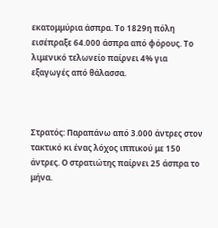εκατομμύρια άσπρα. Το 1829η πόλη εισέπραξε 64.000 άσπρα από φόρους. Το λιμενικό τελωνείο παίρνει 4% για εξαγωγές από θάλασσα.



Στρατός: Παραπάνω από 3.000 άντρες στον τακτικό κι ένας λόχος ιππικού με 150 άντρες. Ο στρατιώτης παίρνει 25 άσπρα το μήνα.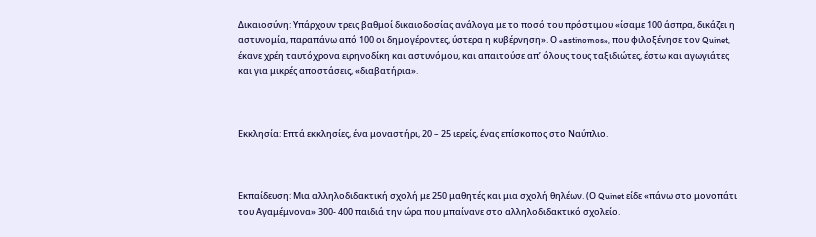Δικαιοσύνη: Υπάρχουν τρεις βαθμοί δικαιοδοσίας ανάλογα με το ποσό του πρόστιμου «ίσαμε 100 άσπρα, δικάζει η αστυνομία, παραπάνω από 100 οι δημογέροντες, ύστερα η κυβέρνηση». Ο «astinomos», που φιλοξένησε τον Quinet, έκανε χρέη ταυτόχρονα ειρηνοδίκη και αστυνόμου, και απαιτούσε απ’ όλους τους ταξιδιώτες, έστω και αγωγιάτες και για μικρές αποστάσεις, «διαβατήρια».



Εκκλησία: Επτά εκκλησίες, ένα μοναστήρι, 20 – 25 ιερείς, ένας επίσκοπος στο Ναύπλιο.



Εκπαίδευση: Μια αλληλοδιδακτική σχολή με 250 μαθητές και μια σχολή θηλέων. (Ο Quinet είδε «πάνω στο μονοπάτι του Αγαμέμνονα» 300- 400 παιδιά την ώρα που μπαίνανε στο αλληλοδιδακτικό σχολείο.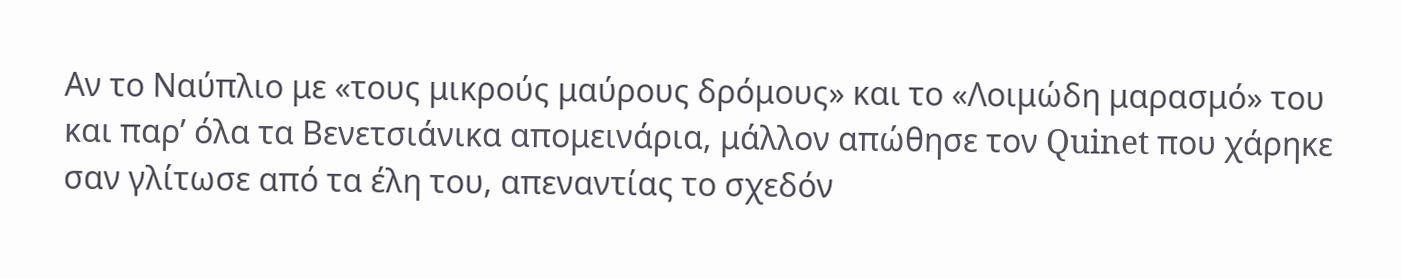Αν το Ναύπλιο με «τους μικρούς μαύρους δρόμους» και το «Λοιμώδη μαρασμό» του και παρ’ όλα τα Βενετσιάνικα απομεινάρια, μάλλον απώθησε τον Quinet που χάρηκε σαν γλίτωσε από τα έλη του, απεναντίας το σχεδόν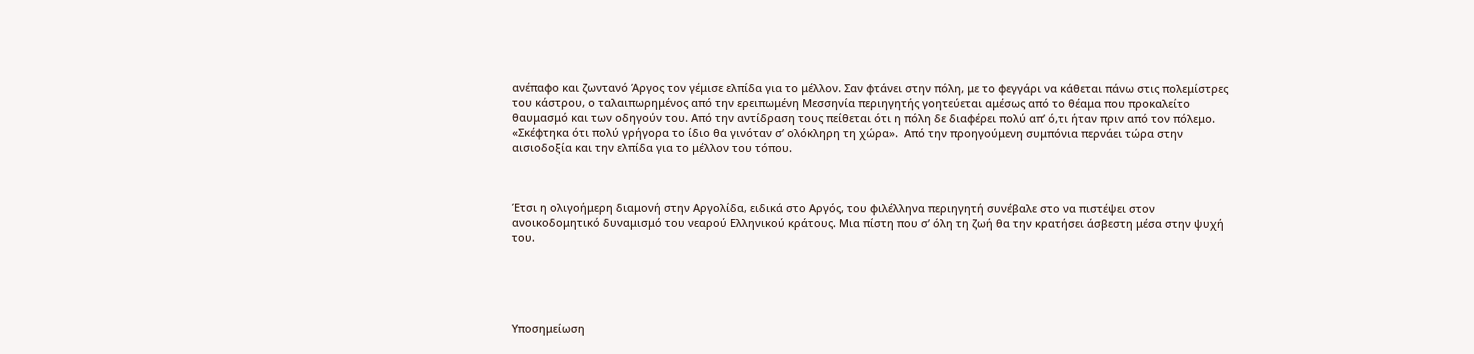ανέπαφο και ζωντανό Άργος τον γέμισε ελπίδα για το μέλλον. Σαν φτάνει στην πόλη, με το φεγγάρι να κάθεται πάνω στις πολεμίστρες του κάστρου, ο ταλαιπωρημένος από την ερειπωμένη Μεσσηνία περιηγητής γοητεύεται αμέσως από το θέαμα που προκαλείτο θαυμασμό και των οδηγούν του. Από την αντίδραση τους πείθεται ότι η πόλη δε διαφέρει πολύ απ’ ό,τι ήταν πριν από τον πόλεμο. «Σκέφτηκα ότι πολύ γρήγορα το ίδιο θα γινόταν σ’ ολόκληρη τη χώρα».  Από την προηγούμενη συμπόνια περνάει τώρα στην αισιοδοξία και την ελπίδα για το μέλλον του τόπου.



Έτσι η ολιγοήμερη διαμονή στην Αργολίδα, ειδικά στο Αργός, του φιλέλληνα περιηγητή συνέβαλε στο να πιστέψει στον ανοικοδομητικό δυναμισμό του νεαρού Ελληνικού κράτους. Μια πίστη που σ’ όλη τη ζωή θα την κρατήσει άσβεστη μέσα στην ψυχή του.





Υποσημείωση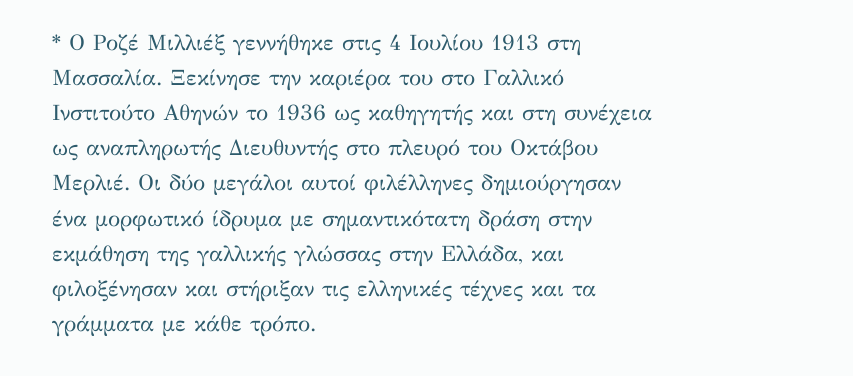* Ο Ροζέ Μιλλιέξ γεννήθηκε στις 4 Ιουλίου 1913 στη Μασσαλία. Ξεκίνησε την καριέρα του στο Γαλλικό Ινστιτούτο Αθηνών το 1936 ως καθηγητής και στη συνέχεια ως αναπληρωτής Διευθυντής στο πλευρό του Οκτάβου Μερλιέ. Οι δύο μεγάλοι αυτοί φιλέλληνες δημιούργησαν ένα μορφωτικό ίδρυμα με σημαντικότατη δράση στην εκμάθηση της γαλλικής γλώσσας στην Ελλάδα, και φιλοξένησαν και στήριξαν τις ελληνικές τέχνες και τα γράμματα με κάθε τρόπο.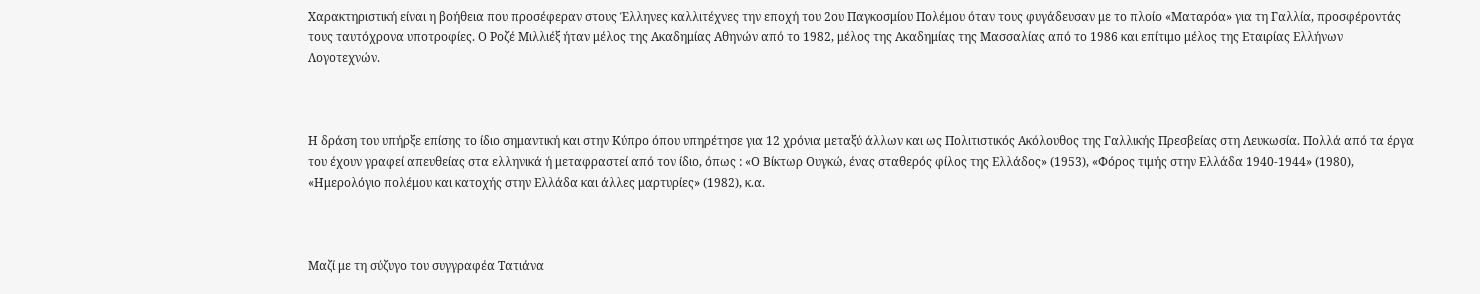Χαρακτηριστική είναι η βοήθεια που προσέφεραν στους Έλληνες καλλιτέχνες την εποχή του 2ου Παγκοσμίου Πολέμου όταν τους φυγάδευσαν με το πλοίο «Ματαρόα» για τη Γαλλία, προσφέροντάς τους ταυτόχρονα υποτροφίες. Ο Ροζέ Μιλλιέξ ήταν μέλος της Ακαδημίας Αθηνών από το 1982, μέλος της Ακαδημίας της Μασσαλίας από το 1986 και επίτιμο μέλος της Εταιρίας Ελλήνων Λογοτεχνών.



Η δράση του υπήρξε επίσης το ίδιο σημαντική και στην Κύπρο όπου υπηρέτησε για 12 χρόνια μεταξύ άλλων και ως Πολιτιστικός Ακόλουθος της Γαλλικής Πρεσβείας στη Λευκωσία. Πολλά από τα έργα του έχουν γραφεί απευθείας στα ελληνικά ή μεταφραστεί από τον ίδιο, όπως : «Ο Βίκτωρ Ουγκώ, ένας σταθερός φίλος της Ελλάδος» (1953), «Φόρος τιμής στην Ελλάδα 1940-1944» (1980), «Ημερολόγιο πολέμου και κατοχής στην Ελλάδα και άλλες μαρτυρίες» (1982), κ.α.



Μαζί με τη σύζυγο του συγγραφέα Τατιάνα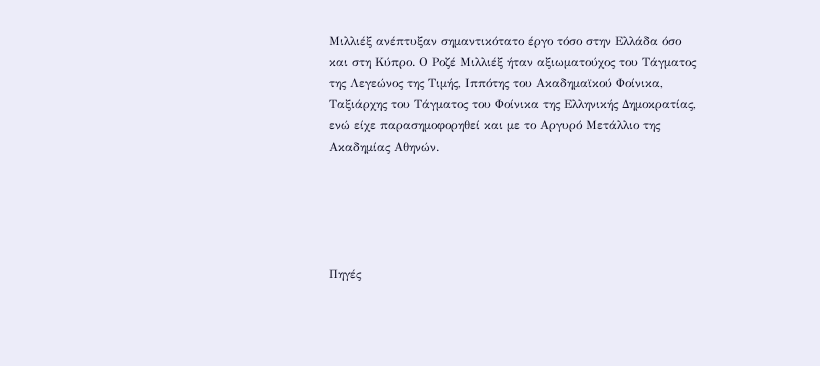Μιλλιέξ ανέπτυξαν σημαντικότατο έργο τόσο στην Ελλάδα όσο και στη Κύπρο. Ο Ροζέ Μιλλιέξ ήταν αξιωματούχος του Τάγματος της Λεγεώνος της Τιμής, Ιππότης του Ακαδημαϊκού Φοίνικα, Ταξιάρχης του Τάγματος του Φοίνικα της Ελληνικής Δημοκρατίας, ενώ είχε παρασημοφορηθεί και με το Αργυρό Μετάλλιο της Ακαδημίας Αθηνών.





Πηγές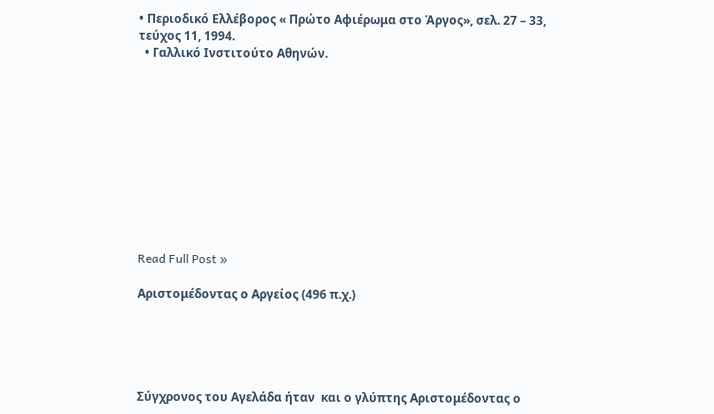• Περιοδικό Ελλέβορος « Πρώτο Αφιέρωμα στο Άργος», σελ. 27 – 33, τεύχος 11, 1994.
  • Γαλλικό Ινστιτούτο Αθηνών.











Read Full Post »

Αριστομέδοντας ο Αργείος (496 π.χ.)





Σύγχρονος του Αγελάδα ήταν  και ο γλύπτης Αριστομέδοντας ο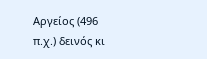Αργείος (496 π.χ.) δεινός κι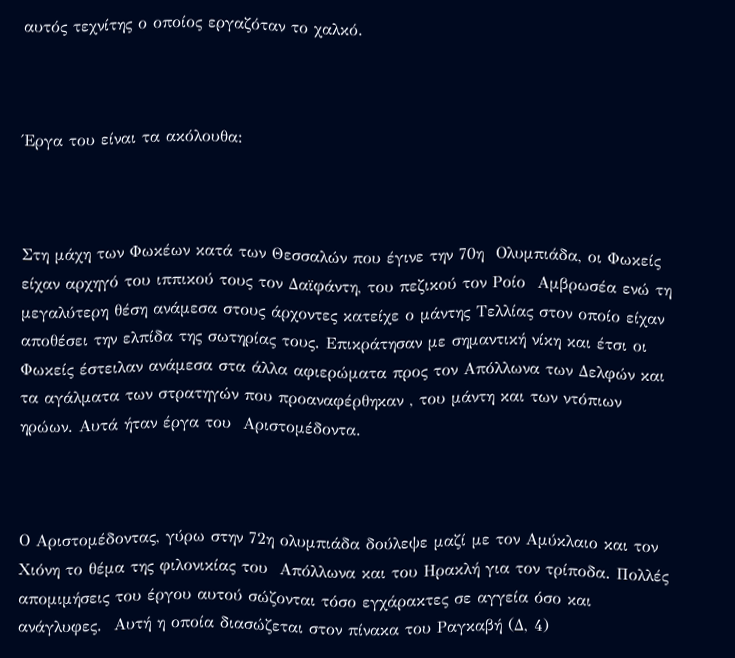αυτός τεχνίτης ο οποίος εργαζόταν το χαλκό.



Έργα του είναι τα ακόλουθα:



Στη μάχη των Φωκέων κατά των Θεσσαλών που έγινε την 70η  Ολυμπιάδα, οι Φωκείς είχαν αρχηγό του ιππικού τους τον Δαϊφάντη, του πεζικού τον Ροίο  Αμβρωσέα ενώ τη μεγαλύτερη θέση ανάμεσα στους άρχοντες κατείχε ο μάντης Τελλίας στον οποίο είχαν αποθέσει την ελπίδα της σωτηρίας τους. Επικράτησαν με σημαντική νίκη και έτσι οι Φωκείς έστειλαν ανάμεσα στα άλλα αφιερώματα προς τον Απόλλωνα των Δελφών και τα αγάλματα των στρατηγών που προαναφέρθηκαν , του μάντη και των ντόπιων ηρώων. Αυτά ήταν έργα του  Αριστομέδοντα.



Ο Αριστομέδοντας, γύρω στην 72η ολυμπιάδα δούλεψε μαζί με τον Αμύκλαιο και τον Χιόνη το θέμα της φιλονικίας του  Απόλλωνα και του Ηρακλή για τον τρίποδα. Πολλές απομιμήσεις του έργου αυτού σώζονται τόσο εγχάρακτες σε αγγεία όσο και ανάγλυφες.  Αυτή η οποία διασώζεται στον πίνακα του Ραγκαβή (Δ, 4)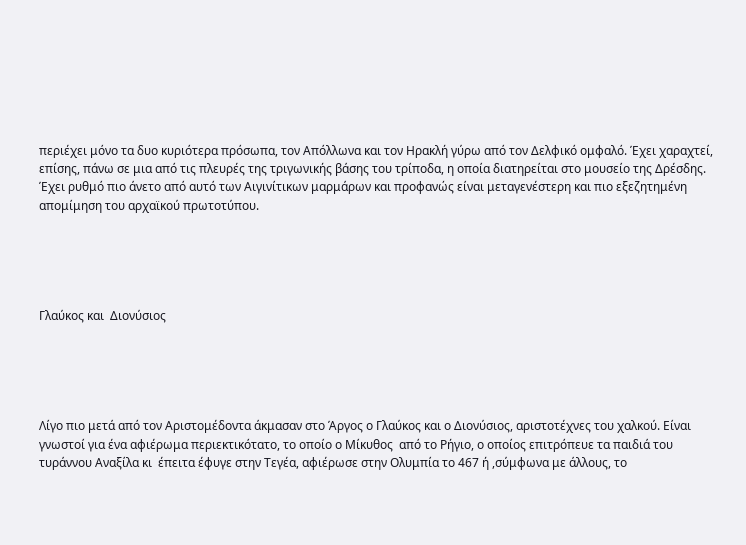περιέχει μόνο τα δυο κυριότερα πρόσωπα, τον Απόλλωνα και τον Ηρακλή γύρω από τον Δελφικό ομφαλό. Έχει χαραχτεί, επίσης, πάνω σε μια από τις πλευρές της τριγωνικής βάσης του τρίποδα, η οποία διατηρείται στο μουσείο της Δρέσδης. Έχει ρυθμό πιο άνετο από αυτό των Αιγινίτικων μαρμάρων και προφανώς είναι μεταγενέστερη και πιο εξεζητημένη απομίμηση του αρχαϊκού πρωτοτύπου.





Γλαύκος και  Διονύσιος





Λίγο πιο μετά από τον Αριστομέδοντα άκμασαν στο Άργος ο Γλαύκος και ο Διονύσιος, αριστοτέχνες του χαλκού. Είναι γνωστοί για ένα αφιέρωμα περιεκτικότατο, το οποίο ο Μίκυθος  από το Ρήγιο, ο οποίος επιτρόπευε τα παιδιά του τυράννου Αναξίλα κι  έπειτα έφυγε στην Τεγέα, αφιέρωσε στην Ολυμπία το 467 ή ,σύμφωνα με άλλους, το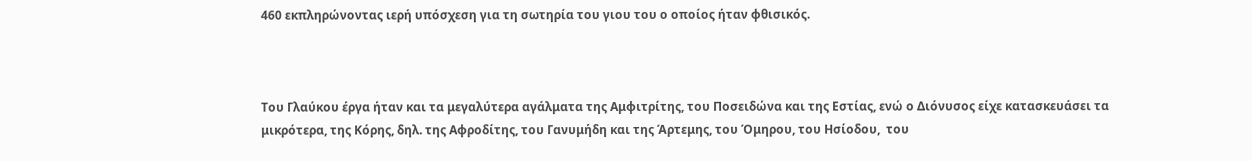460 εκπληρώνοντας ιερή υπόσχεση για τη σωτηρία του γιου του ο οποίος ήταν φθισικός.



Του Γλαύκου έργα ήταν και τα μεγαλύτερα αγάλματα της Αμφιτρίτης, του Ποσειδώνα και της Εστίας, ενώ ο Διόνυσος είχε κατασκευάσει τα μικρότερα, της Κόρης, δηλ. της Αφροδίτης, του Γανυμήδη και της Άρτεμης, του Όμηρου, του Ησίοδου,  του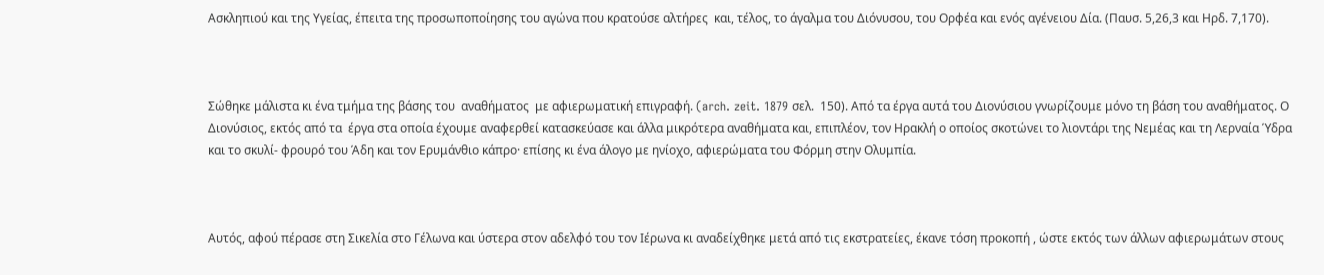Ασκληπιού και της Υγείας, έπειτα της προσωποποίησης του αγώνα που κρατούσε αλτήρες  και, τέλος, το άγαλμα του Διόνυσου, του Ορφέα και ενός αγένειου Δία. (Παυσ. 5,26,3 και Ηρδ. 7,170).



Σώθηκε μάλιστα κι ένα τμήμα της βάσης του  αναθήματος  με αφιερωματική επιγραφή. (arch. zeit. 1879 σελ.  150). Από τα έργα αυτά του Διονύσιου γνωρίζουμε μόνο τη βάση του αναθήματος. Ο Διονύσιος, εκτός από τα  έργα στα οποία έχουμε αναφερθεί κατασκεύασε και άλλα μικρότερα αναθήματα και, επιπλέον, τον Ηρακλή ο οποίος σκοτώνει το λιοντάρι της Νεμέας και τη Λερναία Ύδρα και το σκυλί- φρουρό του Άδη και τον Ερυμάνθιο κάπρο· επίσης κι ένα άλογο με ηνίοχο, αφιερώματα του Φόρμη στην Ολυμπία.



Αυτός, αφού πέρασε στη Σικελία στο Γέλωνα και ύστερα στον αδελφό του τον Ιέρωνα κι αναδείχθηκε μετά από τις εκστρατείες, έκανε τόση προκοπή , ώστε εκτός των άλλων αφιερωμάτων στους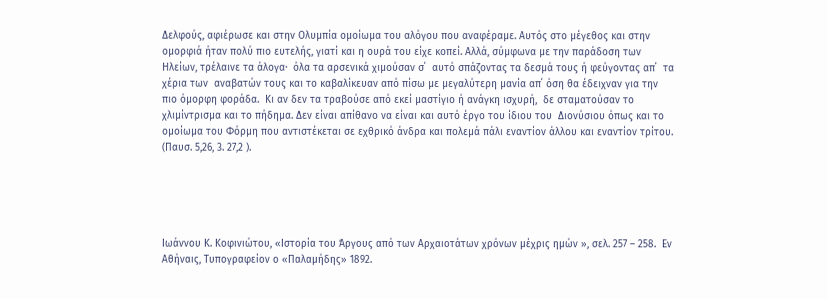Δελφούς, αφιέρωσε και στην Ολυμπία ομοίωμα του αλόγου που αναφέραμε. Αυτός στο μέγεθος και στην ομορφιά ήταν πολύ πιο ευτελής, γιατί και η ουρά του είχε κοπεί. Αλλά, σύμφωνα με την παράδοση των Ηλείων, τρέλαινε τα άλογα·  όλα τα αρσενικά χιμούσαν σ΄  αυτό σπάζοντας τα δεσμά τους ή φεύγοντας απ΄  τα χέρια των  αναβατών τους και το καβαλίκευαν από πίσω με μεγαλύτερη μανία απ΄ όση θα έδειχναν για την πιο όμορφη φοράδα.  Κι αν δεν τα τραβούσε από εκεί μαστίγιο ή ανάγκη ισχυρή,  δε σταματούσαν το χλιμίντρισμα και το πήδημα. Δεν είναι απίθανο να είναι και αυτό έργο του ίδιου του  Διονύσιου όπως και το ομοίωμα του Φόρμη που αντιστέκεται σε εχθρικό άνδρα και πολεμά πάλι εναντίον άλλου και εναντίον τρίτου. (Παυσ. 5,26, 3. 27,2 ).





Ιωάννου Κ. Κοφινιώτου, «Ιστορία του Άργους από των Αρχαιοτάτων χρόνων μέχρις ημών », σελ. 257 – 258.  Εν Αθήναις, Τυπογραφείον ο «Παλαμήδης» 1892.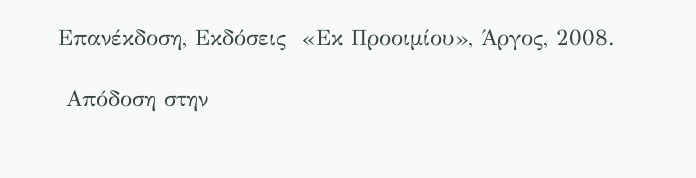Επανέκδοση, Εκδόσεις  «Εκ Προοιμίου», Άργος, 2008.

 Απόδοση στην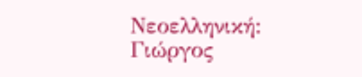Νεοελληνική: Γιώργος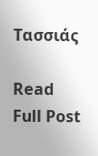Τασσιάς

Read Full Post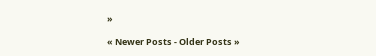»

« Newer Posts - Older Posts »